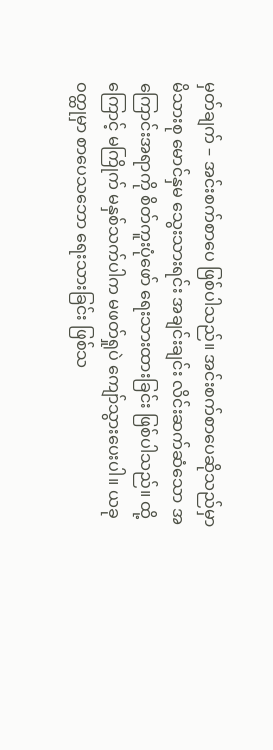မှတ်ချက် – အင်းစက်စာပေ ဖြစ်ပါသည်။ အင်းစက်စာပေဆိုသည်မှာ မိသားစု မောင်နှမ သွေးသားရင်း အချင်းချင်း လိင်းဆက်ဆံသော အကြောင်းအရာကို စိတ်ကူးပုံဖော် ရေးသားထားခြင်း ဖြစ်ပါသည်။ ထို့ကြောင့် မကြိုက် မနှစ်သက်ပါက မဖတ်ရှုပဲ ကျော်သွားပေးပါ။ ယခုဝတ္ထုမှာ စာပေသဘော ရေးသားခြင်း ဖြစ်သ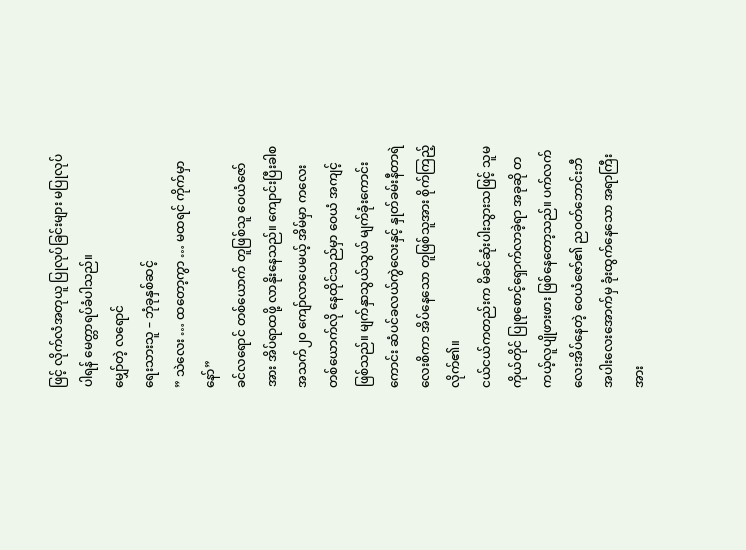ဖြင့် လိုက်လံအတုယူ ပြုလုပ်ခြင်းများ မပြုလုပ်ပါရန် မေတ္တာရပ်ခံပါသည်။
မျှော်တဲ့ လရောင်
ရေးသားသူ – ဘုံခုနှစ်ဆင့်
” သဲလေး … ထတော့ကွာ … မထရင် ကိုက်မှာနော်”
ခင်လရောင် တစ်ယောက် တူဖြစ်သူ ဝေယံဇော်အား အိပ်ရာထဖို့ လာနိုးနေသည်။ ကျောင်းပြီးခါစ အသက်၂၀ ကျော်လာပေမယ့် အိမ်မှာ ကလေးတစ်ယောက်လို နေထိုင်သည်မှာ ဝေယံ အကျင့်ဖြစ်သည်။ မျက်နှာသွယ်သွယ် မျက်ခုံးကောင်းကောင်း ဆံပင်ခလယ်ကွဲလေးနှင့် နှုတ်ခမ်းနီတာရဲလေးစိကာ အိပ်နေသော တူဖြစ်သူအား စိုက်ကြည့်လိုက်၏။
ငယ်ငယ်ကတည်းက မိခင်ဆုံးပါးသွားသဖြင့် သူမကိုယ်တိုင် ပြုစုစောင့်ရှောက်လာခဲ့ရာ အခုဆို တကယ့်လူပျိုဖားဖား ဖြစ်နေတော့သည်။ ပက်လက်လေးအိပ်နေတဲ့ ဝေယံဇော်၏ ညဝတ်ဘောင်းဘီ အပါးလေးအောက်မှ ခုံးထွက်နေသော အရာကြီးအား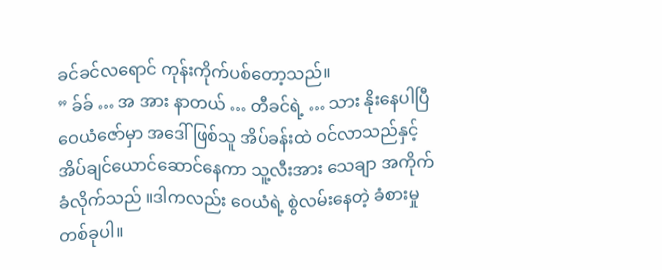ခင်ခင်လရောင် ကုန်းကိုက်ပစ်တော့သည်။
” ခ်ခ် … အ အား နာတယ် … တီခင်ရဲ့ … သား နိုးနေပါပြီ
ဝေယံဇော်မှာ အဒေါ်ဖြစ်သူ အိပ်ခန်းထဲ ဝင်လာသည်နှင့် အိပ်ချင်ယောင်ဆောင်နေကာ သူ့လီးအား သေချာ အကိုက်ခံလိုက်သည် ။ဒါကလည်း ဝေယံရဲ့ စွဲလမ်းနေတဲ့ ခံစားမှုတစ်ခုပါ။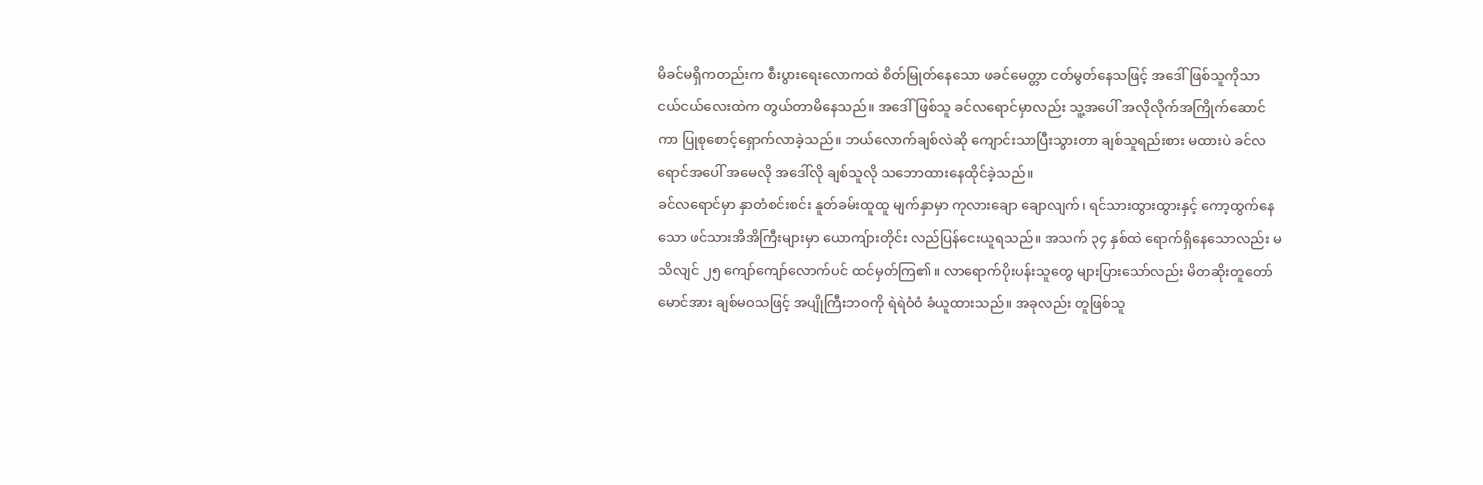မိခင်မရှိကတည်းက စီးပွားရေးလောကထဲ စိတ်မြုတ်နေသော ဖခင်မေတ္တာ ငတ်မွတ်နေသဖြင့် အဒေါ်ဖြစ်သူကိုသာ ငယ်ငယ်လေးထဲက တွယ်တာမိနေသည်။ အဒေါ်ဖြစ်သူ ခင်လရောင်မှာလည်း သူ့အပေါ် အလိုလိုက်အကြိုက်ဆောင်ကာ ပြုစုစောင့်ရှောက်လာခဲ့သည်။ ဘယ်လောက်ချစ်လဲဆို ကျောင်းသာပြီးသွားတာ ချစ်သူရည်းစား မထားပဲ ခင်လရောင်အပေါ် အမေလို အဒေါ်လို ချစ်သူလို သဘောထားနေထိုင်ခဲ့သည်။
ခင်လရောင်မှာ နှာတံစင်းစင်း နူတ်ခမ်းထူထူ မျက်နှာမှာ ကုလားချော ချောလျက်၊ ရင်သားထွားထွားနှင့် ကော့ထွက်နေသော ဖင်သားအိအိကြီးများမှာ ယောကျ်ားတိုင်း လည်ပြန်ငေးယူရသည်။ အသက် ၃၄ နှစ်ထဲ ရောက်ရှိနေသောလည်း မသိလျင် ၂၅ ကျော်ကျော်လောက်ပင် ထင်မှတ်ကြ၏။ လာရောက်ပိုးပန်းသူတွေ များပြားသော်လည်း မိတဆိုးတူတော်မောင်အား ချစ်မဝသဖြင့် အပျိုကြီးဘဝကို ရဲရဲဝံဝံ ခံယူထားသည်။ အခုလည်း တူဖြစ်သူ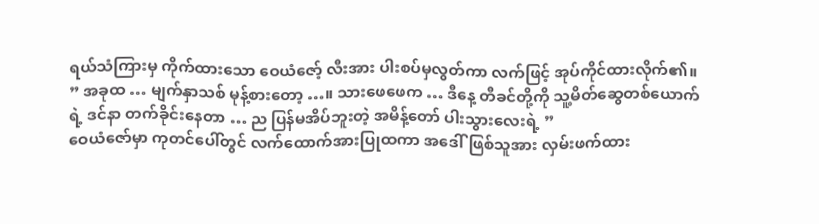ရယ်သံကြားမှ ကိုက်ထားသော ဝေယံဇော့် လီးအား ပါးစပ်မှလွတ်ကာ လက်ဖြင့် အုပ်ကိုင်ထားလိုက်၏။
” အခုထ … မျက်နှာသစ် မုန့်စားတော့ …။ သားဖေဖေက … ဒီနေ့ တီခင်တို့ကို သူ့မိတ်ဆွေတစ်ယောက်ရဲ့ ဒင်နာ တက်ခိုင်းနေတာ … ည ပြန်မအိပ်ဘူးတဲ့ အမိန့်တော် ပါးသွားလေးရဲ့ ”
ဝေယံဇော်မှာ ကုတင်ပေါ်တွင် လက်ထောက်အားပြုထကာ အဒေါ်ဖြစ်သူအား လှမ်းဖက်ထား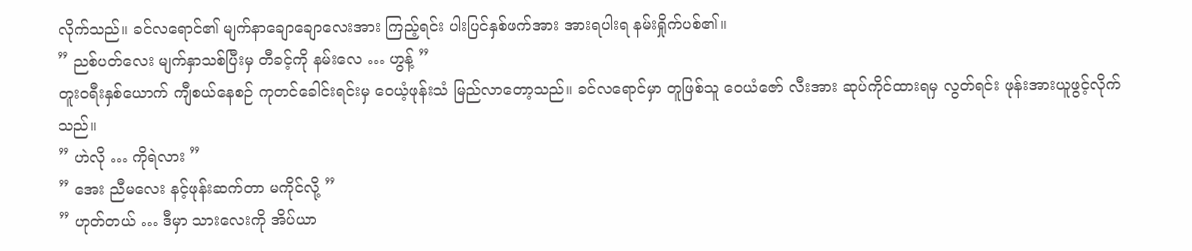လိုက်သည်။ ခင်လရောင်၏ မျက်နာချောချောလေးအား ကြည့်ရင်း ပါးပြင်နှစ်ဖက်အား အားရပါးရ နမ်းရှိုက်ပစ်၏။
” ညစ်ပတ်လေး မျက်နှာသစ်ပြီးမှ တီခင့်ကို နမ်းလေ … ဟွန့် ”
တူးဝရီးနှစ်ယောက် ကျီစယ်နေစဉ် ကုတင်ခေါင်းရင်းမှ ဝေယံ့ဖုန်းသံ မြည်လာတော့သည်။ ခင်လရောင်မှာ တူဖြစ်သူ ဝေယံဇော် လီးအား ဆုပ်ကိုင်ထားရမှ လွတ်ရင်း ဖုန်းအားယူဖွင့်လိုက်သည်။
” ဟဲလို … ကိုရဲလား ”
” အေး ညီမလေး နင့်ဖုန်းဆက်တာ မကိုင်လို့ ”
” ဟုတ်တယ် … ဒီမှာ သားလေးကို အိပ်ယာ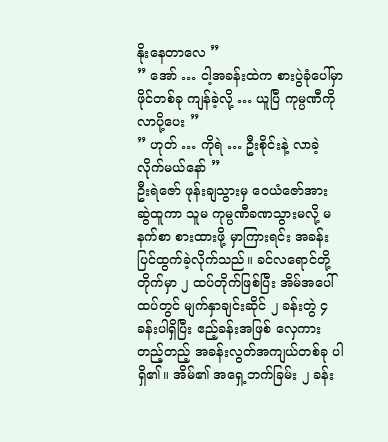နိုးနေတာလေ ”
” အော် … ငါ့အခန်းထဲက စားပွဲခုံပေါ်မှာ ဖိုင်တစ်ခု ကျန်ခဲ့လို့ … ယူပြီ ကုမ္ပဏီကို လာပို့ပေး ”
” ဟုတ် … ကိုရဲ … ဦးစိုင်းနဲ့ လာခဲ့လိုက်မယ်နော် ”
ဦးရဲဇော် ဖုန်းချသွားမှ ဝေယံဇော်အား ဆွဲထူကာ သူမ ကုမ္ပဏီခဏသွားမလို့ မနက်စာ စားထားဖို့ မှာကြားရင်း အခန်းပြင်ထွက်ခဲ့လိုက်သည်။ ခင်လရောင်တို့ တိုက်မှာ ၂ ထပ်တိုက်ဖြစ်ပြီး အိမ်အပေါ်ထပ်တွင် မျက်နှာချင်းဆိုင် ၂ ခန်းတွဲ ၄ ခန်းပါရှိပြီး ဧည့်ခန်းအဖြစ် လှေကားတည့်တည့် အခန်းလွတ်အကျယ်တစ်ခု ပါရှိ၏။ အိမ်၏ အရှေ့ဘက်ခြမ်း ၂ ခန်း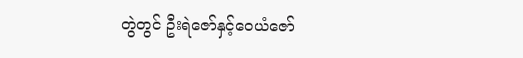တွဲတွင် ဦးရဲဇော်နှင့်ဝေယံဇော်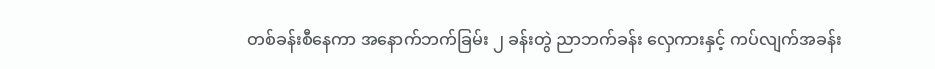တစ်ခန်းစီနေကာ အနောက်ဘက်ခြမ်း ၂ ခန်းတွဲ ညာဘက်ခန်း လှေကားနှင့် ကပ်လျက်အခန်း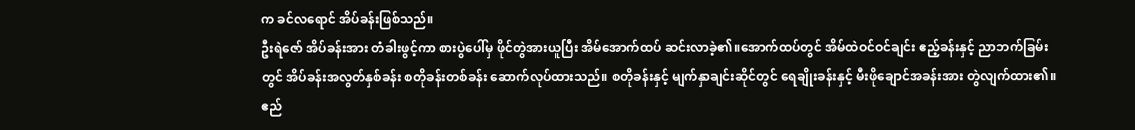က ခင်လရောင် အိပ်ခန်းဖြစ်သည်။
ဦးရဲဇော် အိပ်ခန်းအား တံခါးဖွင့်ကာ စားပွဲပေါ်မှ ဖိုင်တွဲအားယူပြီး အိမ်အောက်ထပ် ဆင်းလာခဲ့၏။အောက်ထပ်တွင် အိမ်ထဲဝင်ဝင်ချင်း ဧည့်ခန်းနှင့် ညာဘက်ခြမ်းတွင် အိပ်ခန်းအလွတ်နှစ်ခန်း စတိုခန်းတစ်ခန်း ဆောက်လုပ်ထားသည်။ စတိုခန်းနှင့် မျက်နှာချင်းဆိုင်တွင် ရေချိုးခန်းနှင့် မီးဖိုချောင်အခန်းအား တွဲလျက်ထား၏။ ဧည်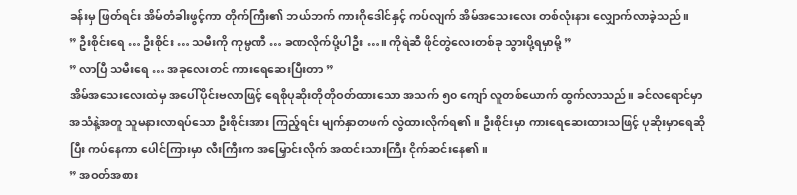ခန်းမှ ဖြတ်ရင်း အိမ်တံခါးဖွင့်ကာ တိုက်ကြီး၏ ဘယ်ဘက် ကားဂိုဒေါင်နှင့် ကပ်လျက် အိမ်အသေးလေး တစ်လုံးနား လျှောက်လာခဲ့သည်။
” ဦးစိုင်းရေ … ဦးစိုင်း … သမီးကို ကုမ္ပဏီ … ခဏလိုက်ပို့ပါဦး …။ ကိုရဲဆီ ဖိုင်တွဲလေးတစ်ခု သွားပို့ရမှာမို့ ”
” လာပြီ သမီးရေ … အခုလေးတင် ကားရေဆေးပြီးတာ ”
အိမ်အသေးလေးထဲမှ အပေါ်ပိုင်းဗလာဖြင့် ရေစိုပုဆိုးတိုတိုဝတ်ထားသော အသက် ၅၀ ကျော် လူတစ်ယောက် ထွက်လာသည်။ ခင်လရောင်မှာ အသံနဲ့အတူ သူမနားလာရပ်သော ဦးစိုင်းအား ကြည့်ရင်း မျက်နှာတဖက် လွဲထားလိုက်ရ၏။ ဦးစိုင်းမှာ ကားရေဆေးထားသဖြင့် ပုဆိုးမှာရေဆိုပြီး ကပ်နေကာ ပေါင်ကြားမှာ လီးကြီးက အမြှောင်းလိုက် အထင်းသားကြီး ငိုက်ဆင်းနေ၏။
” အဝတ်အစား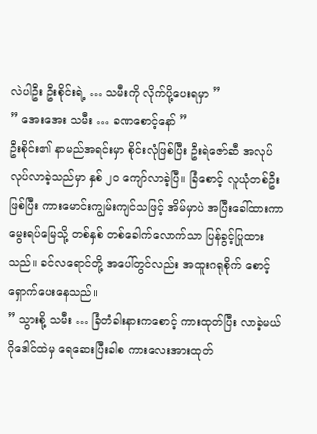လဲပါဦး ဦးစိုင်းရဲ့ … သမီးကို လိုက်ပို့ပေးရမှာ ”
” အေးအေး သမီး … ခဏစောင့်နော် ”
ဦးစိုင်း၏ နာမည်အရင်းမှာ စိုင်းလုံဖြစ်ပြီး ဦးရဲဇော်ဆီ အလုပ်လုပ်လာခဲ့သည်မှာ နှစ် ၂၀ ကျော်လာခဲ့ပြီ။ ခြံစောင့် လူယုံတစ်ဦးဖြစ်ပြီး ကားမောင်းကျွမ်းကျင်သဖြင့် အိမ်မှာပဲ အပြီးခေါ်ထားကာ မွေးရပ်မြေသို့ တစ်နှစ် တစ်ခေါက်လောက်သာ ပြန်ခွင့်ပြုထားသည်။ ခင်လရောင်တို့ အပေါ်တွင်လည်း အထူးဂရုစိုက် စောင့်ရှောက်ပေးနေသည်။
” သွားစို့ သမီး … ခြံတံခါးနားကစောင့် ကားထုတ်ပြီး လာခဲ့မယ်
ဂိုဒေါင်ထဲမှ ရေဆေးပြီးခါစ ကားလေးအားထုတ်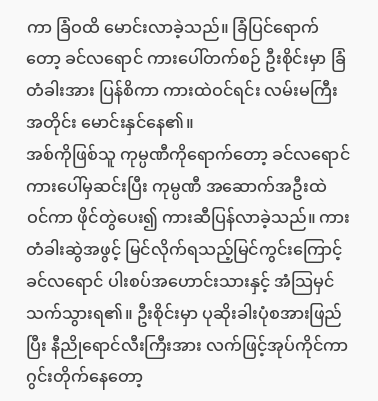ကာ ခြံဝထိ မောင်းလာခဲ့သည်။ ခြံပြင်ရောက်တော့ ခင်လရောင် ကားပေါ်တက်စဉ် ဦးစိုင်းမှာ ခြံတံခါးအား ပြန်စိကာ ကားထဲဝင်ရင်း လမ်းမကြီးအတိုင်း မောင်းနှင်နေ၏။
အစ်ကိုဖြစ်သူ ကုမ္ပဏီကိုရောက်တော့ ခင်လရောင် ကားပေါ်မှဆင်းပြီး ကုမ္ပဏီ အဆောက်အဦးထဲ ဝင်ကာ ဖိုင်တွဲပေး၍ ကားဆီပြန်လာခဲ့သည်။ ကားတံခါးဆွဲအဖွင့် မြင်လိုက်ရသည့်မြင်ကွင်းကြောင့် ခင်လရောင် ပါးစပ်အဟောင်းသားနှင့် အံသြမှင်သက်သွားရ၏။ ဦးစိုင်းမှာ ပုဆိုးခါးပုံစအားဖြည်ပြီး နီညိုရောင်လီးကြီးအား လက်ဖြင့်အုပ်ကိုင်ကာ ဂွင်းတိုက်နေတော့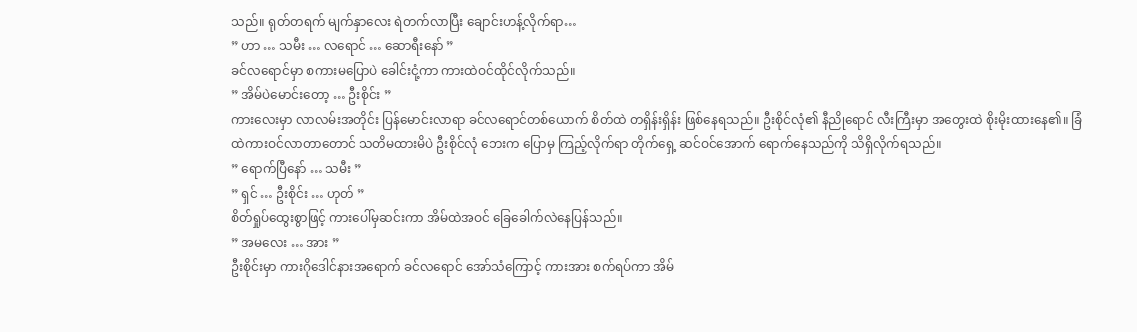သည်။ ရုတ်တရက် မျက်နှာလေး ရဲတက်လာပြီး ချောင်းဟန့်လိုက်ရာ…
” ဟာ … သမီး … လရောင် … ဆောရီးနော် ”
ခင်လရောင်မှာ စကားမပြောပဲ ခေါင်းငုံ့ကာ ကားထဲဝင်ထိုင်လိုက်သည်။
” အိမ်ပဲမောင်းတော့ … ဦးစိုင်း ”
ကားလေးမှာ လာလမ်းအတိုင်း ပြန်မောင်းလာရာ ခင်လရောင်တစ်ယောက် စိတ်ထဲ တရှိန်းရှိန်း ဖြစ်နေရသည်။ ဦးစိုင်လုံ၏ နီညိုရောင် လီးကြီးမှာ အတွေးထဲ စိုးမိုးထားနေ၏။ ခြံထဲကားဝင်လာတာတောင် သတိမထားမိပဲ ဦးစိုင်လုံ ဘေးက ပြောမှ ကြည့်လိုက်ရာ တိုက်ရှေ့ ဆင်ဝင်အောက် ရောက်နေသည်ကို သိရှိလိုက်ရသည်။
” ရောက်ပြီနော် … သမီး ”
” ရှင် … ဦးစိုင်း … ဟုတ် ”
စိတ်ရှုပ်ထွေးစွာဖြင့် ကားပေါ်မှဆင်းကာ အိမ်ထဲအဝင် ခြေခေါက်လဲနေပြန်သည်။
” အမလေး … အား ”
ဦးစိုင်းမှာ ကားဂိုဒေါင်နားအရောက် ခင်လရောင် အော်သံကြောင့် ကားအား စက်ရပ်ကာ အိမ်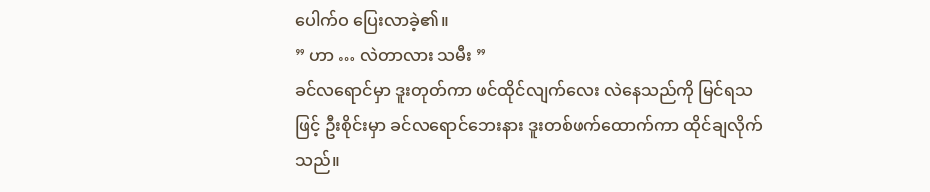ပေါက်ဝ ပြေးလာခဲ့၏။
” ဟာ … လဲတာလား သမီး ”
ခင်လရောင်မှာ ဒူးတုတ်ကာ ဖင်ထိုင်လျက်လေး လဲနေသည်ကို မြင်ရသဖြင့် ဦးစိုင်းမှာ ခင်လရောင်ဘေးနား ဒူးတစ်ဖက်ထောက်ကာ ထိုင်ချလိုက်သည်။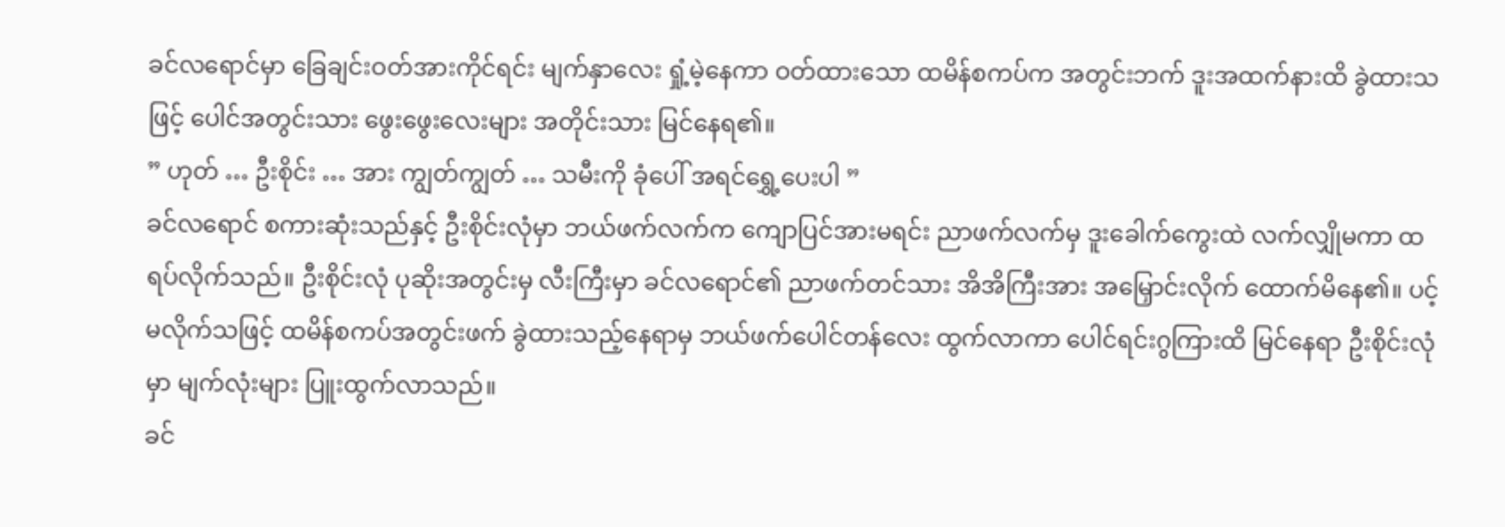ခင်လရောင်မှာ ခြေချင်းဝတ်အားကိုင်ရင်း မျက်နှာလေး ရှုံ့မဲ့နေကာ ဝတ်ထားသော ထမိန်စကပ်က အတွင်းဘက် ဒူးအထက်နားထိ ခွဲထားသဖြင့် ပေါင်အတွင်းသား ဖွေးဖွေးလေးများ အတိုင်းသား မြင်နေရ၏။
” ဟုတ် … ဦးစိုင်း … အား ကျွတ်ကျွတ် … သမီးကို ခုံပေါ် အရင်ရွှေ့ပေးပါ ”
ခင်လရောင် စကားဆုံးသည်နှင့် ဦးစိုင်းလုံမှာ ဘယ်ဖက်လက်က ကျောပြင်အားမရင်း ညာဖက်လက်မှ ဒူးခေါက်ကွေးထဲ လက်လျှိုမကာ ထရပ်လိုက်သည်။ ဦးစိုင်းလုံ ပုဆိုးအတွင်းမှ လီးကြီးမှာ ခင်လရောင်၏ ညာဖက်တင်သား အိအိကြီးအား အမြှောင်းလိုက် ထောက်မိနေ၏။ ပင့်မလိုက်သဖြင့် ထမိန်စကပ်အတွင်းဖက် ခွဲထားသည့်နေရာမှ ဘယ်ဖက်ပေါင်တန်လေး ထွက်လာကာ ပေါင်ရင်းဂွကြားထိ မြင်နေရာ ဦးစိုင်းလုံမှာ မျက်လုံးများ ပြူးထွက်လာသည်။
ခင်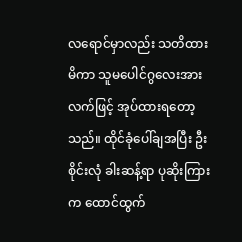လရောင်မှာလည်း သတိထားမိကာ သူမပေါင်ဂွလေးအား လက်ဖြင့် အုပ်ထားရတော့သည်။ ထိုင်ခုံပေါ်ချအပြီး ဦးစိုင်းလုံ ခါးဆန့်ရာ ပုဆိုးကြားက ထောင်ထွက်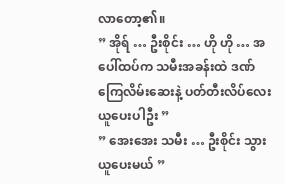လာတော့၏။
” အိုရ် … ဦးစိုင်း … ဟို ဟို … အပေါ်ထပ်က သမီးအခန်းထဲ ဒဏ်ကြေလိမ်းဆေးနဲ့ ပတ်တီးလိပ်လေး ယူပေးပါဦး ”
” အေးအေး သမီး … ဦးစိုင်း သွားယူပေးမယ် ”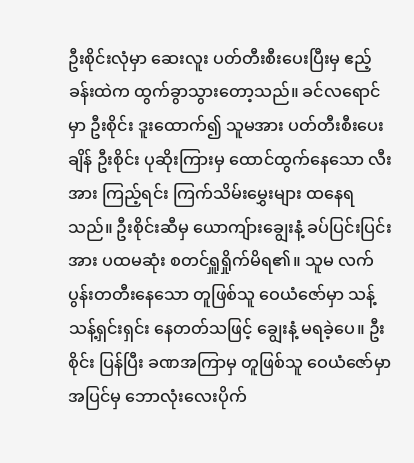ဦးစိုင်းလုံမှာ ဆေးလူး ပတ်တီးစီးပေးပြီးမှ ဧည့်ခန်းထဲက ထွက်ခွာသွားတော့သည်။ ခင်လရောင်မှာ ဦးစိုင်း ဒူးထောက်၍ သူမအား ပတ်တီးစီးပေးချိန် ဦးစိုင်း ပုဆိုးကြားမှ ထောင်ထွက်နေသော လီးအား ကြည့်ရင်း ကြက်သိမ်းမွှေးများ ထနေရသည်။ ဦးစိုင်းဆီမှ ယောကျ်ားချွေးနံ့ ခပ်ပြင်းပြင်းအား ပထမဆုံး စတင်ရှူရှိုက်မိရ၏။ သူမ လက်ပွန်းတတီးနေသော တူဖြစ်သူ ဝေယံဇော်မှာ သန့်သန့်ရှင်းရှင်း နေတတ်သဖြင့် ချွေးနံ့ မရခဲ့ပေ။ ဦးစိုင်း ပြန်ပြီး ခဏအကြာမှ တူဖြစ်သူ ဝေယံဇော်မှာ အပြင်မှ ဘောလုံးလေးပိုက်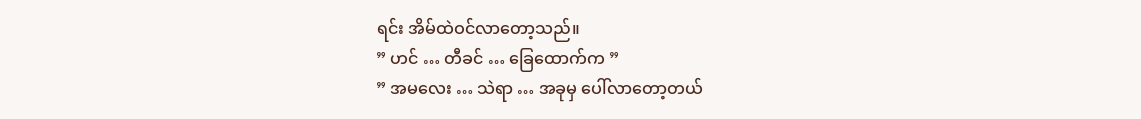ရင်း အိမ်ထဲဝင်လာတော့သည်။
” ဟင် … တီခင် … ခြေထောက်က ”
” အမလေး … သဲရာ … အခုမှ ပေါ်လာတော့တယ်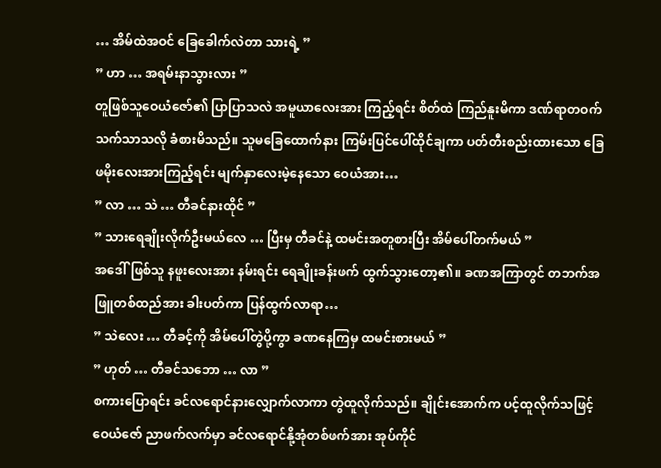… အိမ်ထဲအဝင် ခြေခေါက်လဲတာ သားရဲ့ ”
” ဟာ … အရမ်းနာသွားလား ”
တူဖြစ်သူဝေယံဇော်၏ ပြာပြာသလဲ အမူယာလေးအား ကြည့်ရင်း စိတ်ထဲ ကြည်နူးမိကာ ဒဏ်ရာတဝက် သက်သာသလို ခံစားမိသည်။ သူမခြေထောက်နား ကြမ်းပြင်ပေါ်ထိုင်ချကာ ပတ်တီးစည်းထားသော ခြေဖမိုးလေးအားကြည့်ရင်း မျက်နှာလေးမဲ့နေသော ဝေယံအား…
” လာ … သဲ … တီခင်နားထိုင် ”
” သားရေချိုးလိုက်ဦးမယ်လေ … ပြီးမှ တီခင်နဲ့ ထမင်းအတူစားပြီး အိမ်ပေါ်တက်မယ် ”
အဒေါ်ဖြစ်သူ နဖူးလေးအား နမ်းရင်း ရေချိုးခန်းဖက် ထွက်သွားတော့၏။ ခဏအကြာတွင် တဘက်အဖြူတစ်ထည်အား ခါးပတ်ကာ ပြန်ထွက်လာရာ…
” သဲလေး … တီခင့်ကို အိမ်ပေါ်တွဲပို့ကွာ ခဏနေကြမှ ထမင်းစားမယ် ”
” ဟုတ် … တီခင်သဘော … လာ ”
စကားပြောရင်း ခင်လရောင်နားလျှောက်လာကာ တွဲထူလိုက်သည်။ ချိုင်းအောက်က ပင့်ထူလိုက်သဖြင့် ဝေယံဇော် ညာဖက်လက်မှာ ခင်လရောင်နို့အုံတစ်ဖက်အား အုပ်ကိုင်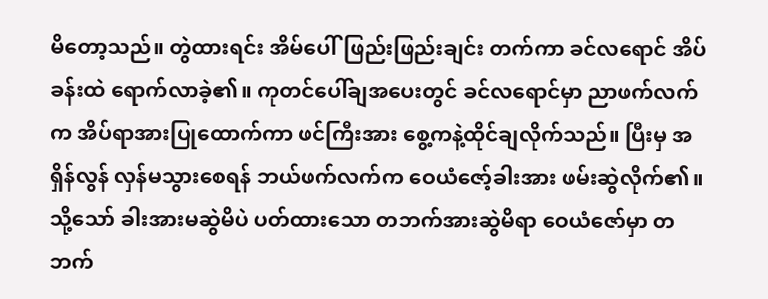မိတော့သည်။ တွဲထားရင်း အိမ်ပေါ်ဖြည်းဖြည်းချင်း တက်ကာ ခင်လရောင် အိပ်ခန်းထဲ ရောက်လာခဲ့၏။ ကုတင်ပေါ်ချအပေးတွင် ခင်လရောင်မှာ ညာဖက်လက်က အိပ်ရာအားပြုထောက်ကာ ဖင်ကြီးအား စွေ့ကနဲ့ထိုင်ချလိုက်သည်။ ပြီးမှ အရှိန်လွန် လှန်မသွားစေရန် ဘယ်ဖက်လက်က ဝေယံဇော့်ခါးအား ဖမ်းဆွဲလိုက်၏။ သို့သော် ခါးအားမဆွဲမိပဲ ပတ်ထားသော တဘက်အားဆွဲမိရာ ဝေယံဇော်မှာ တဘက်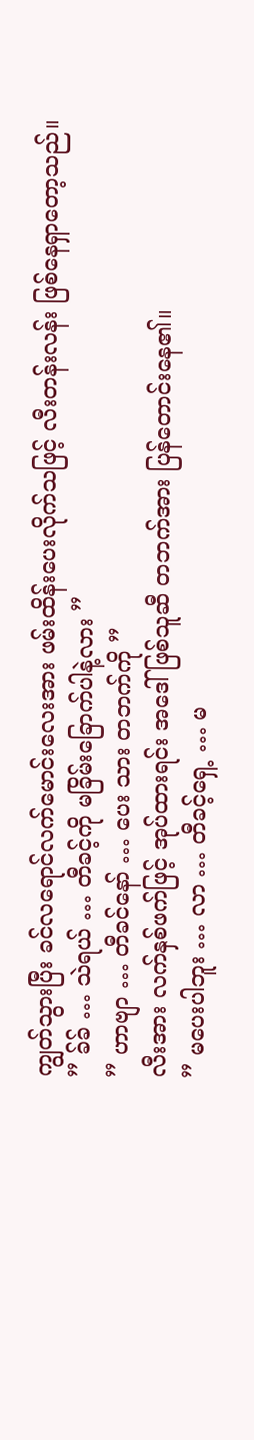ကျွတ်သွားပြီး ခင်လရောင်လက်မောင်းလေးအား ဖမ်းထိန်းပေးလိုက်သဖြင့် လီးတန်းလန်း ဖြစ်နေရှာတော့သည်။
” ခ်ခ် … သဲရယ် … တီခင့်ကို မခြိမ်းခြောက်ပါနဲ့လား ”
” ဟာဗျာ … တီခင်နော် … ပေး သား တဘက်ကို ”
လီးအား လက်နှစ်ဖက်ဖြင့် အုပ်ထားရင်း အဒေါ်ဖြစ်သူဆီ တဘက်အား ပြန်တောင်းနေ၏။
” မပေးပါဘူး … လာ … တီခင့်ရှေ့ … မ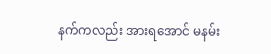နက်ကလည်း အားရအောင် မနမ်း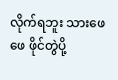လိုက်ရဘူး သားဖေဖေ ဖိုင်တွဲပို့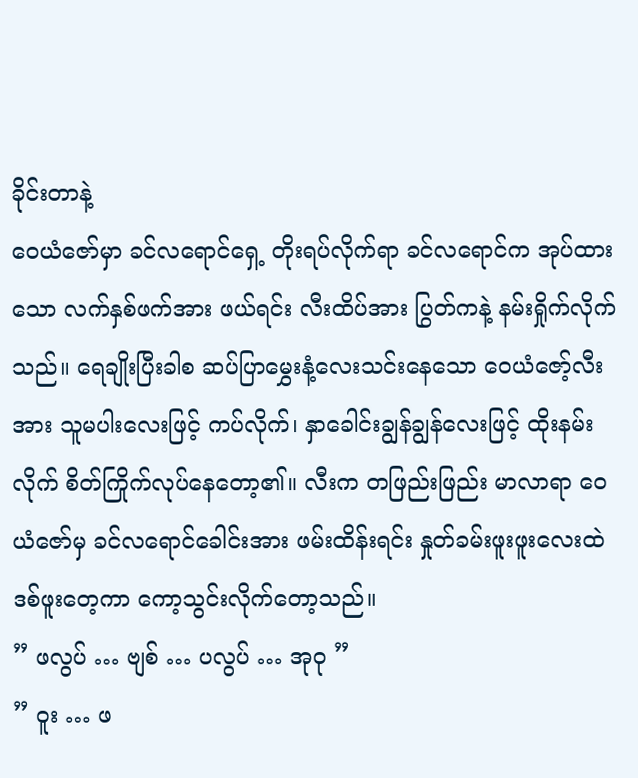ခိုင်းတာနဲ့
ဝေယံဇော်မှာ ခင်လရောင်ရှေ့ တိုးရပ်လိုက်ရာ ခင်လရောင်က အုပ်ထားသော လက်နှစ်ဖက်အား ဖယ်ရင်း လီးထိပ်အား ပြွတ်ကနဲ့ နမ်းရှိုက်လိုက်သည်။ ရေချိုးပြီးခါစ ဆပ်ပြာမွှေးနံ့လေးသင်းနေသော ဝေယံဇော့်လီးအား သူမပါးလေးဖြင့် ကပ်လိုက်၊ နှာခေါင်းချွန်ချွန်လေးဖြင့် ထိုးနမ်းလိုက် စိတ်ကြိုက်လုပ်နေတော့၏။ လီးက တဖြည်းဖြည်း မာလာရာ ဝေယံဇော်မှ ခင်လရောင်ခေါင်းအား ဖမ်းထိန်းရင်း နှုတ်ခမ်းဖူးဖူးလေးထဲ ဒစ်ဖူးတေ့ကာ ကော့သွင်းလိုက်တော့သည်။
” ဖလွပ် … ဗျစ် … ပလွပ် … အုဝု ”
” ဝူး … ဖ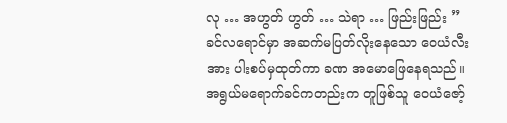လု … အဟွတ် ဟွတ် … သဲရာ … ဖြည်းဖြည်း ”
ခင်လရောင်မှာ အဆက်မပြတ်လိုးနေသော ဝေယံလီးအား ပါးစပ်မှထုတ်ကာ ခဏ အမောဖြေနေရသည်။ အရွယ်မရောက်ခင်ကတည်းက တူဖြစ်သူ ဝေယံဇော့်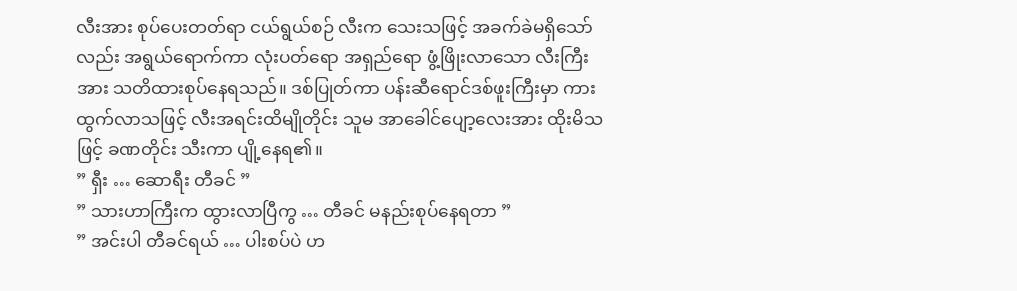လီးအား စုပ်ပေးတတ်ရာ ငယ်ရွယ်စဉ် လီးက သေးသဖြင့် အခက်ခဲမရှိသော်လည်း အရွယ်ရောက်ကာ လုံးပတ်ရော အရှည်ရော ဖွံ့ဖြိုးလာသော လီးကြီးအား သတိထားစုပ်နေရသည်။ ဒစ်ပြုတ်ကာ ပန်းဆီရောင်ဒစ်ဖူးကြီးမှာ ကားထွက်လာသဖြင့် လီးအရင်းထိမျိုတိုင်း သူမ အာခေါင်ပျော့လေးအား ထိုးမိသဖြင့် ခဏတိုင်း သီးကာ ပျို့နေရ၏။
” ရှီး … ဆောရီး တီခင် ”
” သားဟာကြီးက ထွားလာပြီကွ … တီခင် မနည်းစုပ်နေရတာ ”
” အင်းပါ တီခင်ရယ် … ပါးစပ်ပဲ ဟ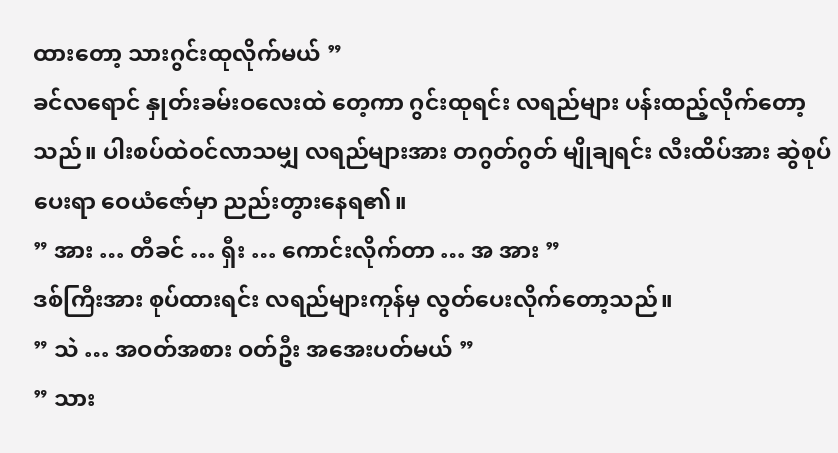ထားတော့ သားဂွင်းထုလိုက်မယ် ”
ခင်လရောင် နှုတ်းခမ်းဝလေးထဲ တေ့ကာ ဂွင်းထုရင်း လရည်များ ပန်းထည့်လိုက်တော့သည်။ ပါးစပ်ထဲဝင်လာသမျှ လရည်များအား တဂွတ်ဂွတ် မျိုချရင်း လီးထိပ်အား ဆွဲစုပ်ပေးရာ ဝေယံဇော်မှာ ညည်းတွားနေရ၏။
” အား … တီခင် … ရှီး … ကောင်းလိုက်တာ … အ အား ”
ဒစ်ကြီးအား စုပ်ထားရင်း လရည်များကုန်မှ လွတ်ပေးလိုက်တော့သည်။
” သဲ … အဝတ်အစား ဝတ်ဦး အအေးပတ်မယ် ”
” သား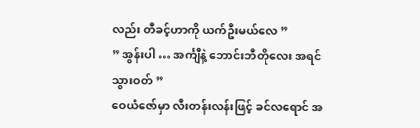လည်း တီခင့်ဟာကို ယက်ဦးမယ်လေ ”
” အွန်းပါ … အင်္ကျီနဲ့ ဘောင်းဘီတိုလေး အရင်သွားဝတ် ”
ဝေယံဇော်မှာ လီးတန်းလန်းဖြင့် ခင်လရောင် အ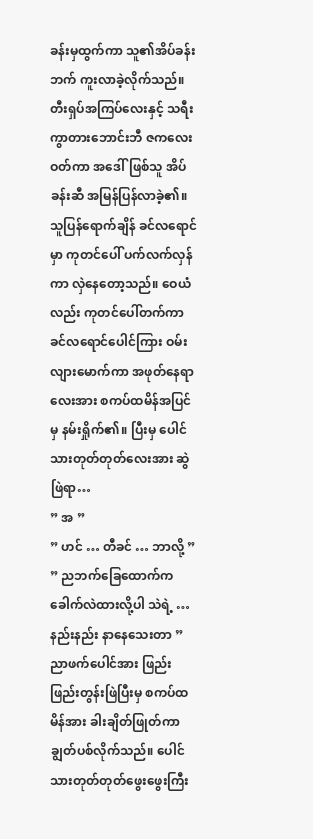ခန်းမှထွက်ကာ သူ၏အိပ်ခန်းဘက် ကူးလာခဲ့လိုက်သည်။ တီးရှပ်အကြပ်လေးနှင့် သရီးကွာတားဘောင်းဘီ ဇကလေး ဝတ်ကာ အဒေါ်ဖြစ်သူ အိပ်ခန်းဆီ အမြန်ပြန်လာခဲ့၏။ သူပြန်ရောက်ချိန် ခင်လရောင်မှာ ကုတင်ပေါ် ပက်လက်လှန်ကာ လှဲနေတော့သည်။ ဝေယံလည်း ကုတင်ပေါ်တက်ကာ ခင်လရောင်ပေါင်ကြား ဝမ်းလျားမောက်ကာ အဖုတ်နေရာလေးအား စကပ်ထမိန်အပြင်မှ နမ်းရှိုက်၏။ ပြီးမှ ပေါင်သားတုတ်တုတ်လေးအား ဆွဲဖြဲရာ…
” အ ”
” ဟင် … တီခင် … ဘာလို့ ”
” ညဘက်ခြေထောက်က ခေါက်လဲထားလို့ပါ သဲရဲ့ … နည်းနည်း နာနေသေးတာ ”
ညာဖက်ပေါင်အား ဖြည်းဖြည်းတွန်းဖြဲပြီးမှ စကပ်ထမိန်အား ခါးချိတ်ဖြုတ်ကာ ချွတ်ပစ်လိုက်သည်။ ပေါင်သားတုတ်တုတ်ဖွေးဖွေးကြီး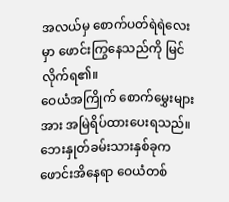အလယ်မှ စောက်ပတ်ရဲရဲလေးမှာ ဖောင်းကြွနေသည်ကို မြင်လိုက်ရ၏။
ဝေယံအကြိုက် စောက်မွှေးများအား အမြဲရိပ်ထားပေးရသည်။ ဘေးနှုတ်ခမ်းသားနှစ်ခုက ဖောင်းအိနေရာ ဝေယံတစ်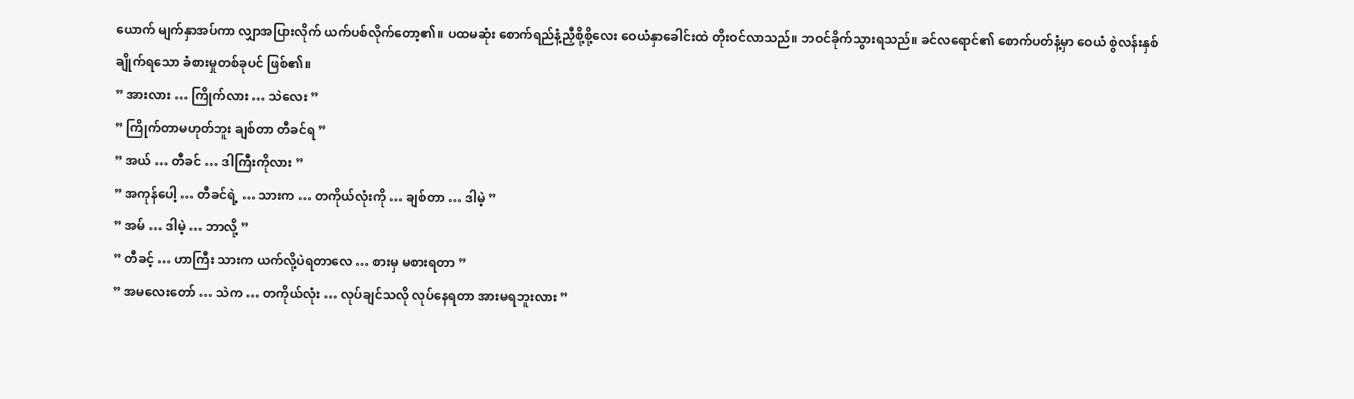ယောက် မျက်နှာအပ်ကာ လျှာအပြားလိုက် ယက်ပစ်လိုက်တော့၏။ ပထမဆုံး စောက်ရည်နံ့ညှီစို့စို့လေး ဝေယံနှာခေါင်းထဲ တိုးဝင်လာသည်။ ဘဝင်ခိုက်သွားရသည်။ ခင်လရောင်၏ စောက်ပတ်နံ့မှာ ဝေယံ စွဲလန်းနှစ်ချိုက်ရသော ခံစားမှုတစ်ခုပင် ဖြစ်၏။
” အားလား … ကြိုက်လား … သဲလေး ”
” ကြိုက်တာမဟုတ်ဘူး ချစ်တာ တီခင်ရ ”
” အယ် … တီခင် … ဒါကြီးကိုလား ”
” အကုန်ပေါ့ … တီခင်ရဲ့ … သားက … တကိုယ်လုံးကို … ချစ်တာ … ဒါမဲ့ ”
” အမ် … ဒါမဲ့ … ဘာလို့ ”
” တီခင့် … ဟာကြီး သားက ယက်လို့ပဲရတာလေ … စားမှ မစားရတာ ”
” အမလေးတော် … သဲက … တကိုယ်လုံး … လုပ်ချင်သလို လုပ်နေရတာ အားမရဘူးလား ”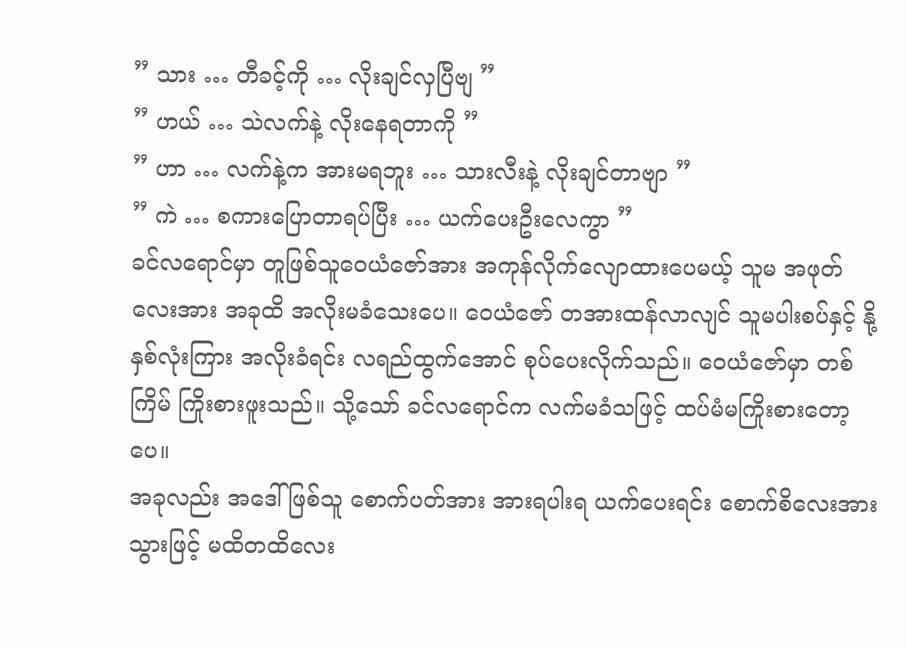” သား … တီခင့်ကို … လိုးချင်လှပြီဗျ ”
” ဟယ် … သဲလက်နဲ့ လိုးနေရတာကို ”
” ဟာ … လက်နဲ့က အားမရဘူး … သားလီးနဲ့ လိုးချင်တာဗျာ ”
” ကဲ … စကားပြောတာရပ်ပြီး … ယက်ပေးဦးလေကွာ ”
ခင်လရောင်မှာ တူဖြစ်သူဝေယံဇော်အား အကုန်လိုက်လျောထားပေမယ့် သူမ အဖုတ်လေးအား အခုထိ အလိုးမခံသေးပေ။ ဝေယံဇော် တအားထန်လာလျင် သူမပါးစပ်နှင့် နို့နှစ်လုံးကြား အလိုးခံရင်း လရည်ထွက်အောင် စုပ်ပေးလိုက်သည်။ ဝေယံဇော်မှာ တစ်ကြိမ် ကြိုးစားဖူးသည်။ သို့သော် ခင်လရောင်က လက်မခံသဖြင့် ထပ်မံမကြိုးစားတော့ပေ။
အခုလည်း အဒေါ်ဖြစ်သူ စောက်ပတ်အား အားရပါးရ ယက်ပေးရင်း စောက်စိလေးအား သွားဖြင့် မထိတထိလေး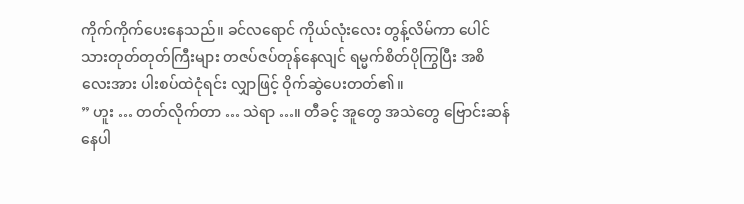ကိုက်ကိုက်ပေးနေသည်။ ခင်လရောင် ကိုယ်လုံးလေး တွန့်လိမ်ကာ ပေါင်သားတုတ်တုတ်ကြီးများ တဇပ်ဇပ်တုန်နေလျင် ရမ္မက်စိတ်ပိုကြွပြီး အစိလေးအား ပါးစပ်ထဲငုံရင်း လျှာဖြင့် ဝိုက်ဆွဲပေးတတ်၏။
” ဟူး … တတ်လိုက်တာ … သဲရာ …။ တီခင့် အူတွေ အသဲတွေ ဗြောင်းဆန်နေပါ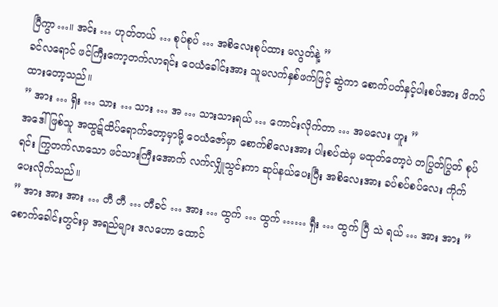ပြီကွာ…။ အင်း … ဟုတ်တယ် … စုပ်စုပ် … အစိလေးစုပ်ထား မလွတ်နဲ့ ”
ခင်လရောင် ဖင်ကြီးကော့တက်လာရင်း ဝေယံခေါင်းအား သူမလက်နှစ်ဖက်ဖြင့် ဆွဲကာ စောက်ပတ်နှင့်ပါးစပ်အား ဖိကပ်ထားတော့သည်။
” အား … ရှိး … သား … သား … အ … သားသားရယ် … ကောင်းလိုက်တာ … အမလေး ဟူး ”
အဒေါ်ဖြစ်သူ အထွဋ်ထိပ်ရောက်တော့မှာမို့ ဝေယံဇော်မှာ စောက်စိလေးအား ပါးစပ်ထဲမှ မထုတ်တော့ပဲ တပြွတ်ပြွတ် စုပ်ရင်း ကြွတက်လာသော ဖင်သားကြီးအောက် လက်လျှိုသွင်းကာ ဆုပ်နယ်ပေးပြီး အစိလေးအား ခပ်စပ်စပ်လေး ကိုက်ပေးလိုက်သည်။
” အား အား အား … တီ တီ … တီခင် … အား … ထွက် … ထွက် …… ရှီး … ထွက် ပြီ သဲ ရယ် … အား အား ”
စောက်ခေါင်းတွင်းမှ အရည်များ ဒလဟော ထောင်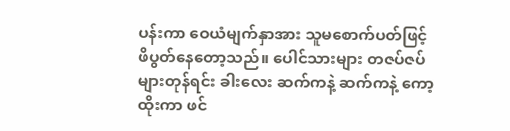ပန်းကာ ဝေယံမျက်နှာအား သူမစောက်ပတ်ဖြင့် ဖိပွတ်နေတော့သည်။ ပေါင်သားများ တဇပ်ဇပ်များတုန်ရင်း ခါးလေး ဆက်ကနဲ့ ဆက်ကနဲ့ ကော့ထိုးကာ ဖင်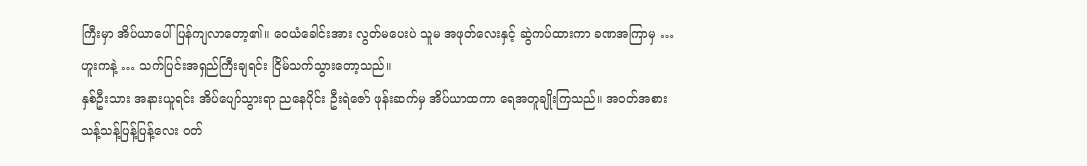ကြီးမှာ အိပ်ယာပေါ် ပြန်ကျလာတော့၏။ ဝေယံခေါင်းအား လွတ်မပေးပဲ သူမ အဖုတ်လေးနှင့် ဆွဲကပ်ထားကာ ခဏအကြာမှ … ဟူးကနဲ့ … သက်ပြင်းအရှည်ကြီးချရင်း ငြိမ်သက်သွားတော့သည်။
နှစ်ဦးသား အနားယူရင်း အိပ်ပျော်သွားရာ ညနေပိုင်း ဦးရဲဇော် ဖုန်းဆက်မှ အိပ်ယာထကာ ရေအတူချိုးကြသည်။ အဝတ်အစား သန့်သန့်ပြန့်ပြန့်လေး ဝတ်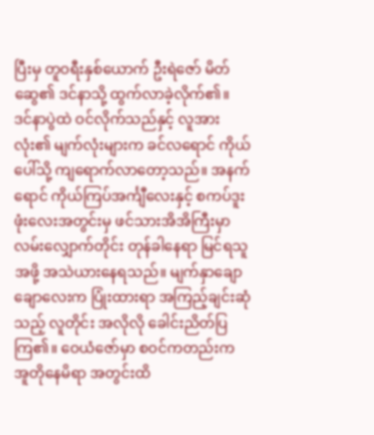ပြီးမှ တူဝရီးနှစ်ယောက် ဦးရဲဇော် မိတ်ဆွေ၏ ဒင်နာသို့ ထွက်လာခဲ့လိုက်၏။
ဒင်နာပွဲထဲ ဝင်လိုက်သည်နှင့် လူအားလုံး၏ မျက်လုံးများက ခင်လရောင် ကိုယ်ပေါ်သို့ ကျရောက်လာတော့သည်။ အနက်ရောင် ကိုယ်ကြပ်အင်္ကျီလေးနှင့် စကပ်ဒူးဖုံးလေးအတွင်းမှ ဖင်သားအိအိကြီးမှာ လမ်းလျှောက်တိုင်း တုန်ခါနေရာ မြင်ရသူအဖို့ အသဲယားနေရသည်။ မျက်နှာချောချောလေးက ပြုံးထားရာ အကြည့်ချင်းဆုံသည့် လူတိုင်း အလိုလို ခေါင်းညိတ်ပြကြ၏။ ဝေယံဇော်မှာ စဝင်ကတည်းက အူတိုနေမိရာ အတွင်းထိ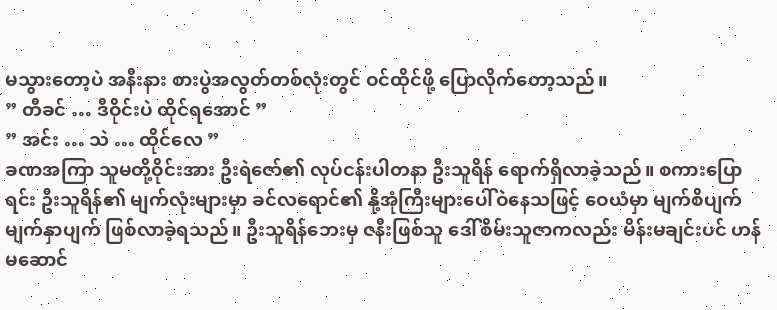မသွားတော့ပဲ အနီးနား စားပွဲအလွတ်တစ်လုံးတွင် ဝင်ထိုင်ဖို့ ပြောလိုက်တော့သည်။
” တီခင် … ဒီဝိုင်းပဲ ထိုင်ရအောင် ”
” အင်း … သဲ … ထိုင်လေ ”
ခဏအကြာ သူမတို့ဝိုင်းအား ဦးရဲဇော်၏ လုပ်ငန်းပါတနာ ဦးသူရိန် ရောက်ရှိလာခဲ့သည်။ စကားပြောရင်း ဦးသူရိန်၏ မျက်လုံးများမှာ ခင်လရောင်၏ နို့အုံကြီးများပေါ်ဝဲနေသဖြင့် ဝေယံမှာ မျက်စိပျက် မျက်နှာပျက် ဖြစ်လာခဲ့ရသည်။ ဦးသူရိန်ဘေးမှ ဇနီးဖြစ်သူ ဒေါ်စိမ်းသူဇာကလည်း မိန်းမချင်းပင် ဟန်မဆောင်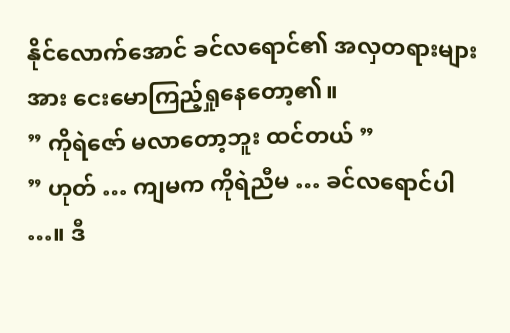နိုင်လောက်အောင် ခင်လရောင်၏ အလှတရားများအား ငေးမောကြည့်ရှုနေတော့၏။
” ကိုရဲဇော် မလာတော့ဘူး ထင်တယ် ”
” ဟုတ် … ကျမက ကိုရဲညီမ … ခင်လရောင်ပါ …။ ဒီ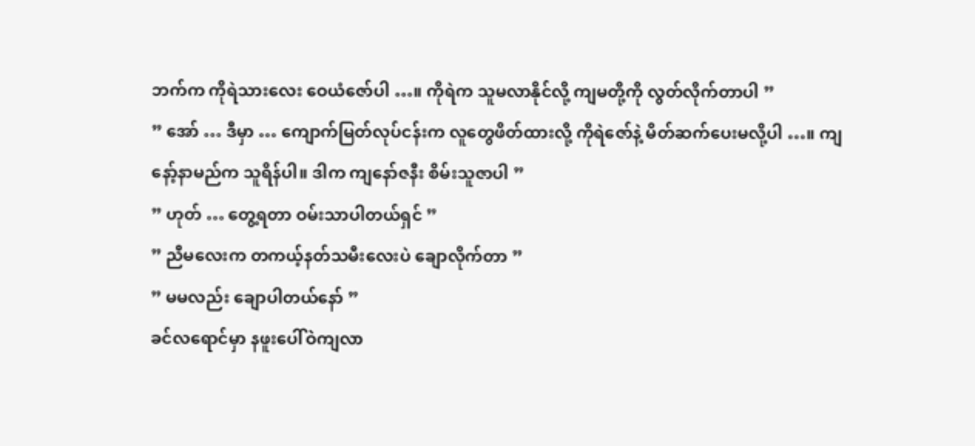ဘက်က ကိုရဲသားလေး ဝေယံဇော်ပါ …။ ကိုရဲက သူမလာနိုင်လို့ ကျမတို့ကို လွတ်လိုက်တာပါ ”
” အော် … ဒီမှာ … ကျောက်မြတ်လုပ်ငန်းက လူတွေဖိတ်ထားလို့ ကိုရဲဇော်နဲ့ မိတ်ဆက်ပေးမလို့ပါ …။ ကျနော့်နာမည်က သူရိန်ပါ။ ဒါက ကျနော်ဇနီး စိမ်းသူဇာပါ ”
” ဟုတ် … တွေ့ရတာ ဝမ်းသာပါတယ်ရှင် ”
” ညီမလေးက တကယ့်နတ်သမီးလေးပဲ ချောလိုက်တာ ”
” မမလည်း ချောပါတယ်နော် ”
ခင်လရောင်မှာ နဖူးပေါ်ဝဲကျလာ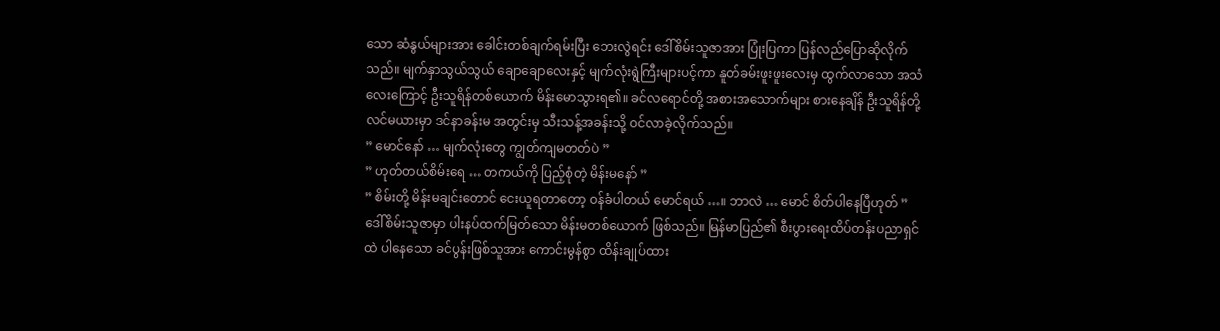သော ဆံနွယ်များအား ခေါင်းတစ်ချက်ရမ်းပြီး ဘေးလွဲရင်း ဒေါ်စိမ်းသူဇာအား ပြုံးပြကာ ပြန်လည်ပြောဆိုလိုက်သည်။ မျက်နှာသွယ်သွယ် ချောချောလေးနှင့် မျက်လုံးရွဲကြီးများပင့်ကာ နူတ်ခမ်းဖူးဖူးလေးမှ ထွက်လာသော အသံလေးကြောင့် ဦးသူရိန်တစ်ယောက် မိန်းမောသွားရ၏။ ခင်လရောင်တို့ အစားအသောက်များ စားနေချိန် ဦးသူရိန်တို့ လင်မယားမှာ ဒင်နာခန်းမ အတွင်းမှ သီးသန့်အခန်းသို့ ဝင်လာခဲ့လိုက်သည်။
” မောင်နော် … မျက်လုံးတွေ ကျွတ်ကျမတတ်ပဲ ”
” ဟုတ်တယ်စိမ်းရေ … တကယ်ကို ပြည့်စုံတဲ့ မိန်းမနော် ”
” စိမ်းတို့ မိန်းမချင်းတောင် ငေးယူရတာတော့ ဝန်ခံပါတယ် မောင်ရယ် …။ ဘာလဲ … မောင် စိတ်ပါနေပြီဟုတ် ”
ဒေါ်စိမ်းသူဇာမှာ ပါးနပ်ထက်မြတ်သော မိန်းမတစ်ယောက် ဖြစ်သည်။ မြန်မာပြည်၏ စီးပွားရေးထိပ်တန်းပညာရှင်ထဲ ပါနေသော ခင်ပွန်းဖြစ်သူအား ကောင်းမွန်စွာ ထိန်းချုပ်ထား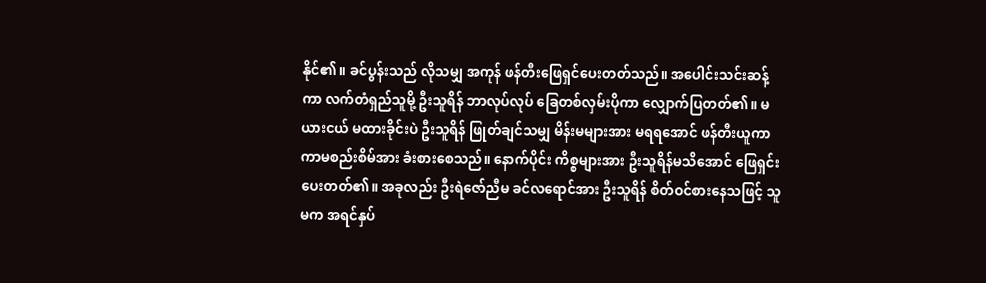နိုင်၏။ ခင်ပွန်းသည် လိုသမျှ အကုန် ဖန်တီးဖြေရှင်ပေးတတ်သည်။ အပေါင်းသင်းဆန့်ကာ လက်တံရှည်သူမို့ ဦးသူရိန် ဘာလုပ်လုပ် ခြေတစ်လှမ်းပိုကာ လျှောက်ပြတတ်၏။ မယားငယ် မထားခိုင်းပဲ ဦးသူရိန် ဖြုတ်ချင်သမျှ မိန်းမများအား မရရအောင် ဖန်တီးယူကာ ကာမစည်းစိမ်အား ခံးစားစေသည်။ နောက်ပိုင်း ကိစ္စများအား ဦးသူရိန်မသိအောင် ဖြေရှင်းပေးတတ်၏။ အခုလည်း ဦးရဲဇော်ညီမ ခင်လရောင်အား ဦးသူရိန် စိတ်ဝင်စားနေသဖြင့် သူမက အရင်နှပ်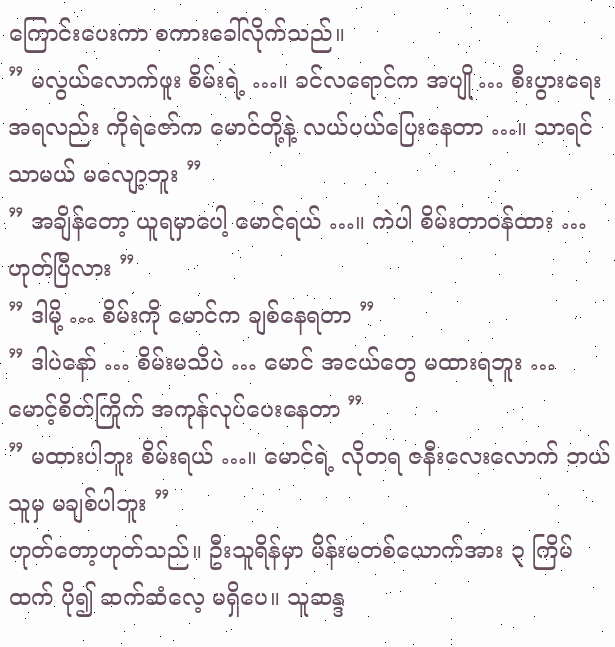ကြောင်းပေးကာ စကားခေါ်လိုက်သည်။
” မလွယ်လောက်ဖူး စိမ်းရဲ့ …။ ခင်လရောင်က အပျို … စီးပွားရေး အရလည်း ကိုရဲဇော်က မောင်တို့နဲ့ လယ်ပယ်ပြေးနေတာ …။ သာရင်သာမယ် မလျော့ဘူး ”
” အချိန်တော့ ယူရမှာပေါ့ မောင်ရယ် …။ ကဲပါ စိမ်းတာဝန်ထား … ဟုတ်ပြီလား ”
” ဒါမို့ … စိမ်းကို မောင်က ချစ်နေရတာ ”
” ဒါပဲနော် … စိမ်းမသိပဲ … မောင် အငယ်တွေ မထားရဘူး … မောင့်စိတ်ကြိုက် အကုန်လုပ်ပေးနေတာ ”
” မထားပါဘူး စိမ်းရယ် …။ မောင်ရဲ့ လိုတရ ဇနီးလေးလောက် ဘယ်သူမှ မချစ်ပါဘူး ”
ဟုတ်တော့ဟုတ်သည်။ ဦးသူရိန်မှာ မိန်းမတစ်ယောက်အား ၃ ကြိမ်ထက် ပို၍ ဆက်ဆံလေ့ မရှိပေ။ သူဆန္ဒ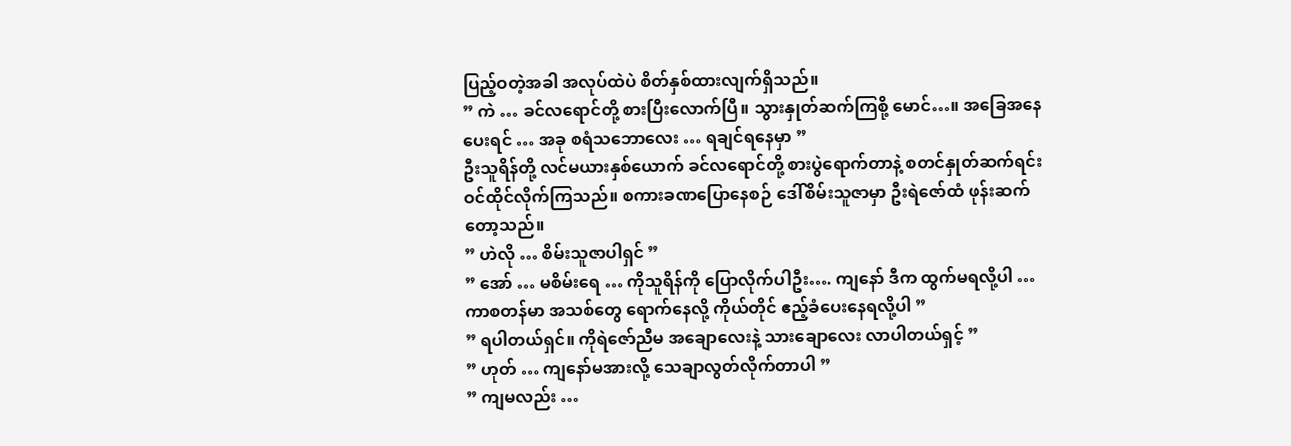ပြည့်ဝတဲ့အခါ အလုပ်ထဲပဲ စိတ်နှစ်ထားလျက်ရှိသည်။
” ကဲ … ခင်လရောင်တို့ စားပြီးလောက်ပြီ။ သွားနှုတ်ဆက်ကြစို့ မောင်…။ အခြေအနေပေးရင် … အခု စရံသဘောလေး … ရချင်ရနေမှာ ”
ဦးသူရိန်တို့ လင်မယားနှစ်ယောက် ခင်လရောင်တို့ စားပွဲရောက်တာနဲ့ စတင်နှုတ်ဆက်ရင်း ဝင်ထိုင်လိုက်ကြသည်။ စကားခဏပြောနေစဉ် ဒေါ်စိမ်းသူဇာမှာ ဦးရဲဇော်ထံ ဖုန်းဆက်တော့သည်။
” ဟဲလို … စိမ်းသူဇာပါရှင် ”
” အော် … မစိမ်းရေ … ကိုသူရိန်ကို ပြောလိုက်ပါဦး…. ကျနော် ဒီက ထွက်မရလို့ပါ … ကာစတန်မာ အသစ်တွေ ရောက်နေလို့ ကိုယ်တိုင် ဧည့်ခံပေးနေရလို့ပါ ”
” ရပါတယ်ရှင်။ ကိုရဲဇော်ညီမ အချောလေးနဲ့ သားချောလေး လာပါတယ်ရှင့် ”
” ဟုတ် … ကျနော်မအားလို့ သေချာလွတ်လိုက်တာပါ ”
” ကျမလည်း …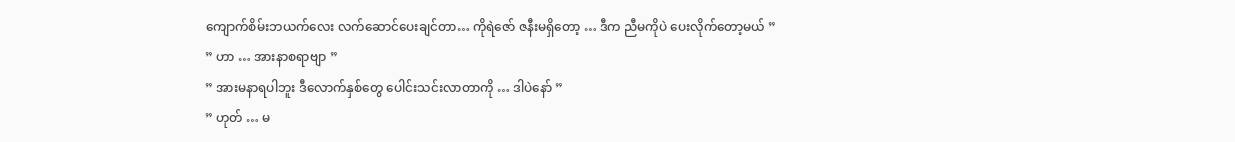ကျောက်စိမ်းဘယက်လေး လက်ဆောင်ပေးချင်တာ… ကိုရဲဇော် ဇနီးမရှိတော့ … ဒီက ညီမကိုပဲ ပေးလိုက်တော့မယ် ”
” ဟာ … အားနာစရာဗျာ ”
” အားမနာရပါဘူး ဒီလောက်နှစ်တွေ ပေါင်းသင်းလာတာကို … ဒါပဲနော် ”
” ဟုတ် … မ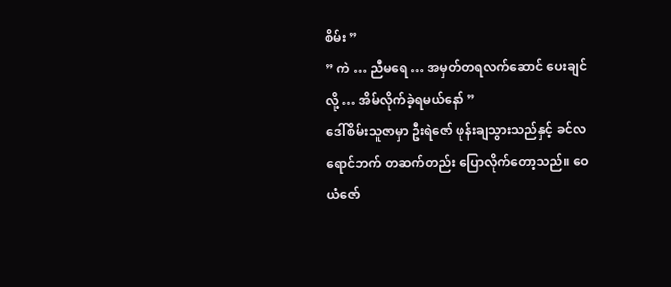စိမ်း ”
” ကဲ … ညီမရေ … အမှတ်တရလက်ဆောင် ပေးချင်လို့ … အိမ်လိုက်ခဲ့ရမယ်နော် ”
ဒေါ်စိမ်းသူဇာမှာ ဦးရဲဇော် ဖုန်းချသွားသည်နှင့် ခင်လရောင်ဘက် တဆက်တည်း ပြောလိုက်တော့သည်။ ဝေယံဇော်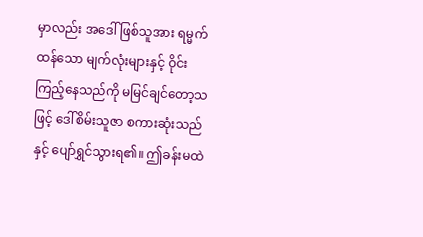မှာလည်း အဒေါ်ဖြစ်သူအား ရမ္မက်ထန်သော မျက်လုံးများနှင့် ဝိုင်းကြည့်နေသည်ကို မမြင်ချင်တော့သဖြင့် ဒေါ်စိမ်းသူဇာ စကားဆုံးသည်နှင့် ပျော်ရွှင်သွားရ၏။ ဤခန်းမထဲ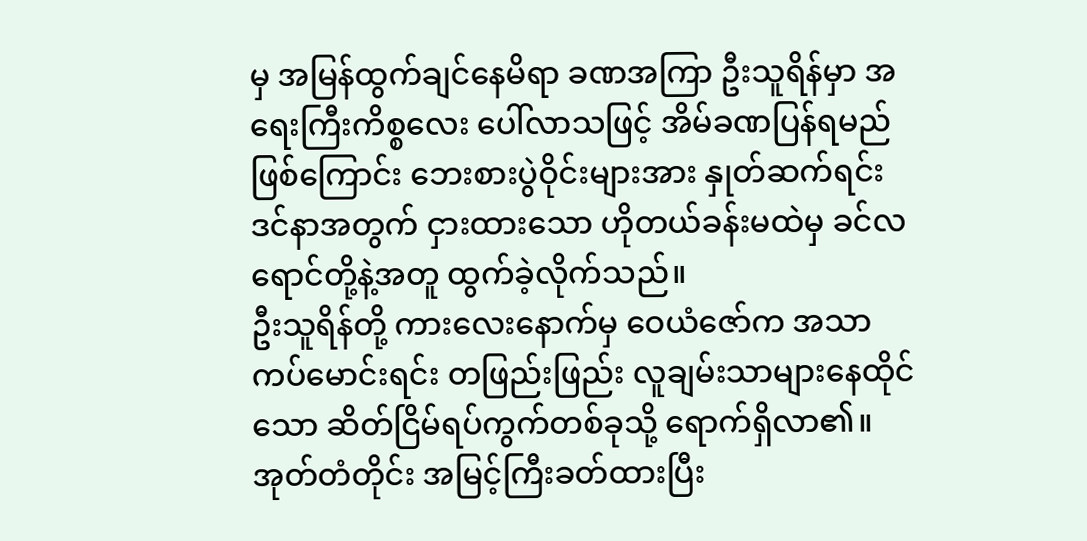မှ အမြန်ထွက်ချင်နေမိရာ ခဏအကြာ ဦးသူရိန်မှာ အရေးကြီးကိစ္စလေး ပေါ်လာသဖြင့် အိမ်ခဏပြန်ရမည်ဖြစ်ကြောင်း ဘေးစားပွဲဝိုင်းများအား နှုတ်ဆက်ရင်း ဒင်နာအတွက် ငှားထားသော ဟိုတယ်ခန်းမထဲမှ ခင်လရောင်တို့နဲ့အတူ ထွက်ခဲ့လိုက်သည်။
ဦးသူရိန်တို့ ကားလေးနောက်မှ ဝေယံဇော်က အသာကပ်မောင်းရင်း တဖြည်းဖြည်း လူချမ်းသာများနေထိုင်သော ဆိတ်ငြိမ်ရပ်ကွက်တစ်ခုသို့ ရောက်ရှိလာ၏။ အုတ်တံတိုင်း အမြင့်ကြီးခတ်ထားပြီး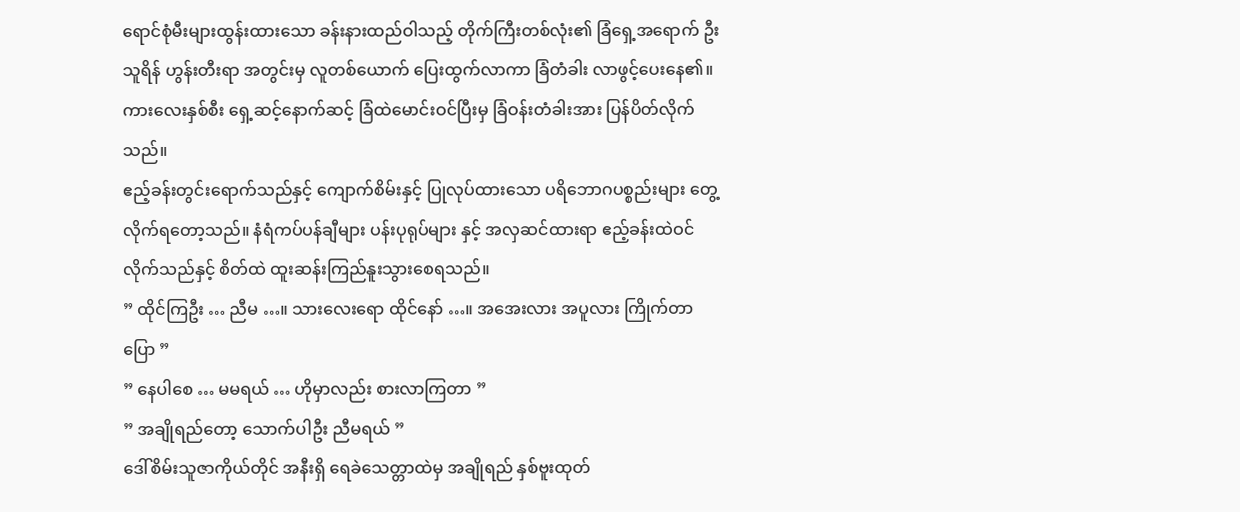ရောင်စုံမီးများထွန်းထားသော ခန်းနားထည်ဝါသည့် တိုက်ကြီးတစ်လုံး၏ ခြံရှေ့အရောက် ဦးသူရိန် ဟွန်းတီးရာ အတွင်းမှ လူတစ်ယောက် ပြေးထွက်လာကာ ခြံတံခါး လာဖွင့်ပေးနေ၏။ ကားလေးနှစ်စီး ရှေ့ဆင့်နောက်ဆင့် ခြံထဲမောင်းဝင်ပြီးမှ ခြံဝန်းတံခါးအား ပြန်ပိတ်လိုက်သည်။
ဧည့်ခန်းတွင်းရောက်သည်နှင့် ကျောက်စိမ်းနှင့် ပြုလုပ်ထားသော ပရိဘောဂပစ္စည်းများ တွေ့လိုက်ရတော့သည်။ နံရံကပ်ပန်ချီများ ပန်းပုရုပ်များ နှင့် အလှဆင်ထားရာ ဧည့်ခန်းထဲဝင်လိုက်သည်နှင့် စိတ်ထဲ ထူးဆန်းကြည်နူးသွားစေရသည်။
” ထိုင်ကြဦး … ညီမ …။ သားလေးရော ထိုင်နော် …။ အအေးလား အပူလား ကြိုက်တာပြော ”
” နေပါစေ … မမရယ် … ဟိုမှာလည်း စားလာကြတာ ”
” အချိုရည်တော့ သောက်ပါဦး ညီမရယ် ”
ဒေါ်စိမ်းသူဇာကိုယ်တိုင် အနီးရှိ ရေခဲသေတ္တာထဲမှ အချိုရည် နှစ်ဗူးထုတ်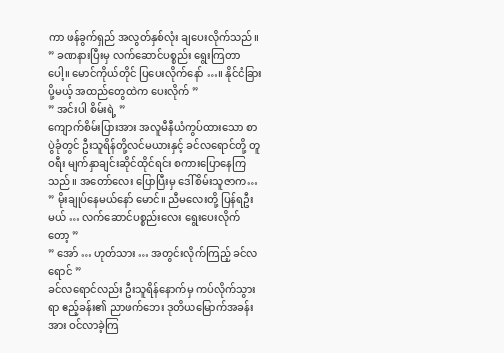ကာ ဖန်ခွက်ရှည် အလွတ်နှစ်လုံး ချပေးလိုက်သည်။
” ခဏနားပြီးမှ လက်ဆောင်ပစ္စည်း ရွေးကြတာပေါ့။ မောင်ကိုယ်တိုင် ပြပေးလိုက်နော် …။ နိုင်ငံခြားပို့မယ့် အထည်တွေထဲက ပေးလိုက် ”
” အင်းပါ စိမ်းရဲ့ ”
ကျောက်စိမ်းပြားအား အလူမီနီယံကွပ်ထားသော စာပွဲခုံတွင် ဦးသူရိန်တို့လင်မယားနှင့် ခင်လရောင်တို့ တူဝရီး မျက်နှာချင်းဆိုင်ထိုင်ရင်း စကားပြောနေကြသည်။ အတော်လေး ပြောပြီးမှ ဒေါ်စိမ်းသူဇာက…
” မိုးချုပ်နေမယ်နော် မောင်။ ညီမလေးတို့ ပြန်ရဦးမယ် … လက်ဆောင်ပစ္စည်းလေး ရွေးပေးလိုက်တော့ ”
” အော် … ဟုတ်သား … အတွင်းလိုက်ကြည့် ခင်လရောင် ”
ခင်လရောင်လည်း ဦးသူရိန်နောက်မှ ကပ်လိုက်သွားရာ ဧည့်ခန်း၏ ညာဖက်ဘေး ဒုတိယမြောက်အခန်းအား ဝင်လာခဲ့ကြ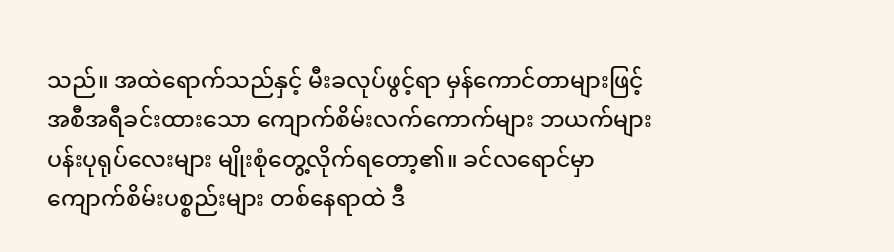သည်။ အထဲရောက်သည်နှင့် မီးခလုပ်ဖွင့်ရာ မှန်ကောင်တာများဖြင့် အစီအရီခင်းထားသော ကျောက်စိမ်းလက်ကောက်များ ဘယက်များ ပန်းပုရုပ်လေးများ မျိုးစုံတွေ့လိုက်ရတော့၏။ ခင်လရောင်မှာ ကျောက်စိမ်းပစ္စည်းများ တစ်နေရာထဲ ဒီ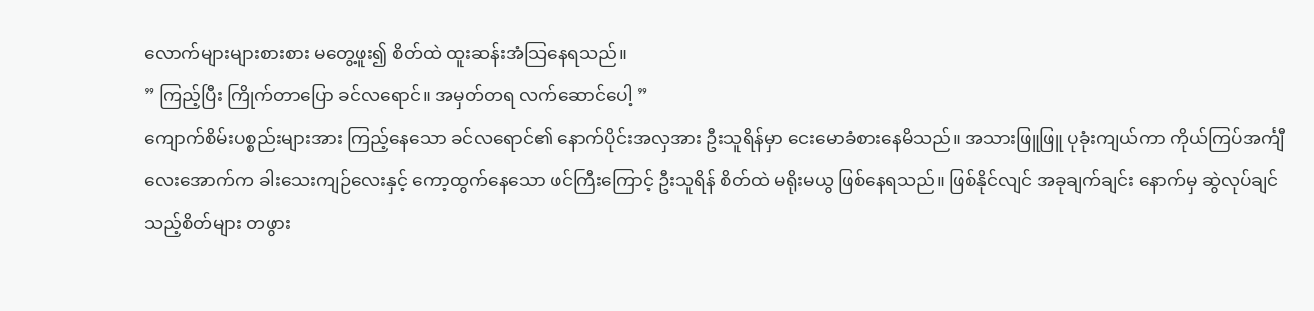လောက်များများစားစား မတွေ့ဖူး၍ စိတ်ထဲ ထူးဆန်းအံသြနေရသည်။
” ကြည့်ပြီး ကြိုက်တာပြော ခင်လရောင်။ အမှတ်တရ လက်ဆောင်ပေါ့ ”
ကျောက်စိမ်းပစ္စည်းများအား ကြည့်နေသော ခင်လရောင်၏ နောက်ပိုင်းအလှအား ဦးသူရိန်မှာ ငေးမောခံစားနေမိသည်။ အသားဖြူဖြူ ပုခုံးကျယ်ကာ ကိုယ်ကြပ်အင်္ကျီလေးအောက်က ခါးသေးကျဉ်လေးနှင့် ကော့ထွက်နေသော ဖင်ကြီးကြောင့် ဦးသူရိန် စိတ်ထဲ မရိုးမယွ ဖြစ်နေရသည်။ ဖြစ်နိုင်လျင် အခုချက်ချင်း နောက်မှ ဆွဲလုပ်ချင်သည့်စိတ်များ တဖွား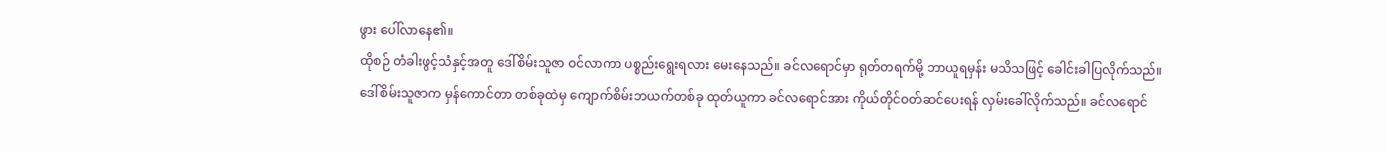ဖွား ပေါ်လာနေ၏။
ထိုစဉ် တံခါးဖွင့်သံနှင့်အတူ ဒေါ်စိမ်းသူဇာ ဝင်လာကာ ပစ္စည်းရွေးရလား မေးနေသည်။ ခင်လရောင်မှာ ရုတ်တရက်မို့ ဘာယူရမှန်း မသိသဖြင့် ခေါင်းခါပြလိုက်သည်။ ဒေါ်စိမ်းသူဇာက မှန်ကောင်တာ တစ်ခုထဲမှ ကျောက်စိမ်းဘယက်တစ်ခု ထုတ်ယူကာ ခင်လရောင်အား ကိုယ်တိုင်ဝတ်ဆင်ပေးရန် လှမ်းခေါ်လိုက်သည်။ ခင်လရောင်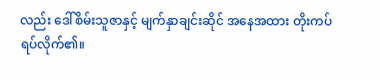လည်း ဒေါ်စိမ်းသူဇာနှင့် မျက်နှာချင်းဆိုင် အနေအထား တိုးကပ်ရပ်လိုက်၏။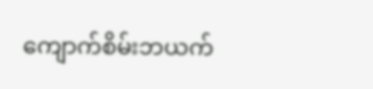ကျောက်စိမ်းဘယက်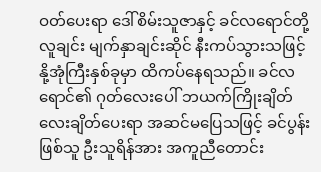ဝတ်ပေးရာ ဒေါ်စိမ်းသူဇာနှင့် ခင်လရောင်တို့ လူချင်း မျက်နှာချင်းဆိုင် နီးကပ်သွားသဖြင့် နို့အုံကြီးနှစ်ခုမှာ ထိကပ်နေရသည်။ ခင်လရောင်၏ ဂုတ်လေးပေါ် ဘယက်ကြိုးချိတ်လေးချိတ်ပေးရာ အဆင်မပြေသဖြင့် ခင်ပွန်းဖြစ်သူ ဦးသူရိန်အား အကူညီတောင်း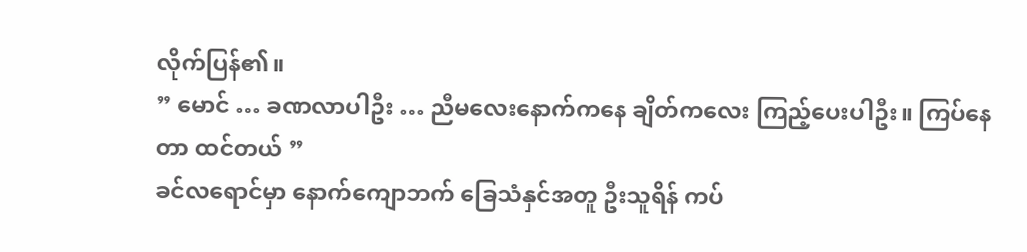လိုက်ပြန်၏။
” မောင် … ခဏလာပါဦး … ညီမလေးနောက်ကနေ ချိတ်ကလေး ကြည့်ပေးပါဦး။ ကြပ်နေတာ ထင်တယ် ”
ခင်လရောင်မှာ နောက်ကျောဘက် ခြေသံနှင်အတူ ဦးသူရိန် ကပ်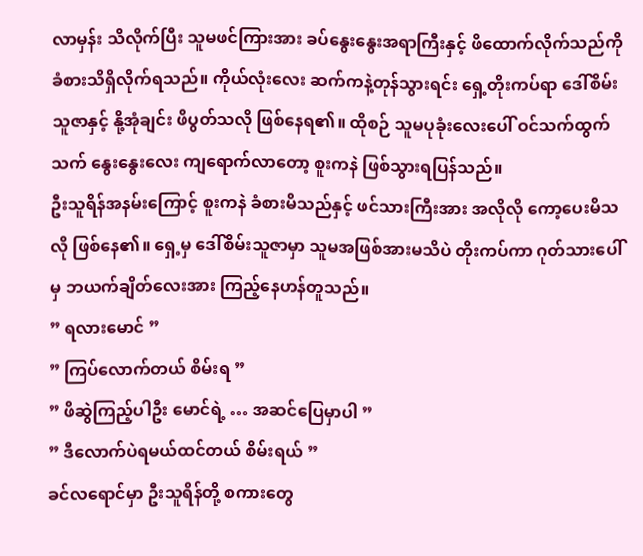လာမှန်း သိလိုက်ပြီး သူမဖင်ကြားအား ခပ်နွေးနွေးအရာကြီးနှင့် ဖိထောက်လိုက်သည်ကို ခံစားသိရှိလိုက်ရသည်။ ကိုယ်လုံးလေး ဆက်ကနဲ့တုန်သွားရင်း ရှေ့တိုးကပ်ရာ ဒေါ်စိမ်းသူဇာနှင့် နို့အုံချင်း ဖိပွတ်သလို ဖြစ်နေရ၏။ ထိုစဉ် သူမပုခုံးလေးပေါ် ဝင်သက်ထွက်သက် နွေးနွေးလေး ကျရောက်လာတော့ စူးကနဲ ဖြစ်သွားရပြန်သည်။
ဦးသူရိန်အနမ်းကြောင့် စူးကနဲ ခံစားမိသည်နှင့် ဖင်သားကြီးအား အလိုလို ကော့ပေးမိသလို ဖြစ်နေ၏။ ရှေ့မှ ဒေါ်စိမ်းသူဇာမှာ သူမအဖြစ်အားမသိပဲ တိုးကပ်ကာ ဂုတ်သားပေါ်မှ ဘယက်ချိတ်လေးအား ကြည့်နေဟန်တူသည်။
” ရလားမောင် ”
” ကြပ်လောက်တယ် စိမ်းရ ”
” ဖိဆွဲကြည့်ပါဦး မောင်ရဲ့ … အဆင်ပြေမှာပါ ”
” ဒီလောက်ပဲရမယ်ထင်တယ် စိမ်းရယ် ”
ခင်လရောင်မှာ ဦးသူရိန်တို့ စကားတွေ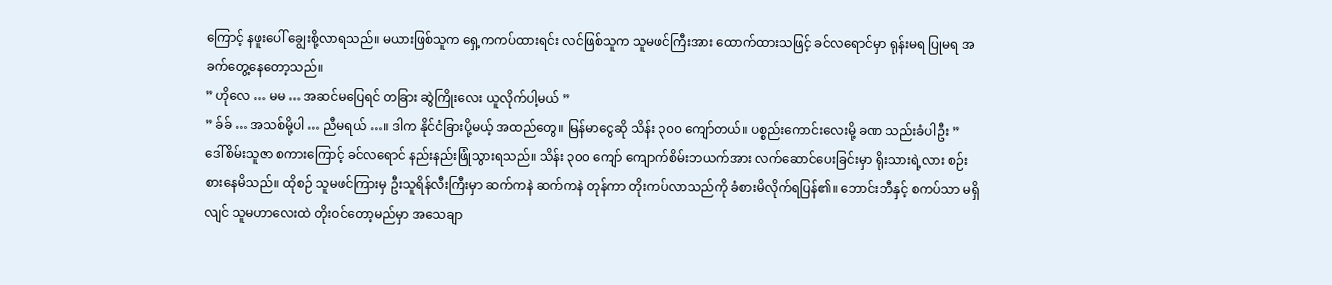ကြောင့် နဖူးပေါ် ချွေးစို့လာရသည်။ မယားဖြစ်သူက ရှေ့ကကပ်ထားရင်း လင်ဖြစ်သူက သူမဖင်ကြီးအား ထောက်ထားသဖြင့် ခင်လရောင်မှာ ရုန်းမရ ပြုမရ အခက်တွေ့နေတော့သည်။
” ဟိုလေ … မမ … အဆင်မပြေရင် တခြား ဆွဲကြိုးလေး ယူလိုက်ပါ့မယ် ”
” ခ်ခ် … အသစ်မို့ပါ … ညီမရယ် …။ ဒါက နိုင်ငံခြားပို့မယ့် အထည်တွေ။ မြန်မာငွေဆို သိန်း ၃၀၀ ကျော်တယ်။ ပစ္စည်းကောင်းလေးမို့ ခဏ သည်းခံပါဦး ”
ဒေါ်စိမ်းသူဇာ စကားကြောင့် ခင်လရောင် နည်းနည်းဖြုံသွားရသည်။ သိန်း ၃၀၀ ကျော် ကျောက်စိမ်းဘယက်အား လက်ဆောင်ပေးခြင်းမှာ ရိုးသားရဲ့လား စဉ်းစားနေမိသည်။ ထိုစဉ် သူမဖင်ကြားမှ ဦးသူရိန်လီးကြီးမှာ ဆက်ကနဲ ဆက်ကနဲ တုန်ကာ တိုးကပ်လာသည်ကို ခံစားမိလိုက်ရပြန်၏။ ဘောင်းဘီနှင့် စကပ်သာ မရှိလျင် သူမဟာလေးထဲ တိုးဝင်တော့မည်မှာ အသေချာ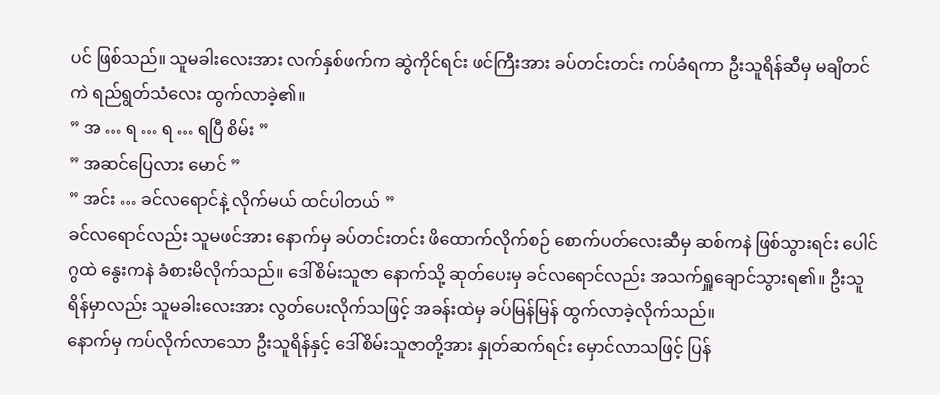ပင် ဖြစ်သည်။ သူမခါးလေးအား လက်နှစ်ဖက်က ဆွဲကိုင်ရင်း ဖင်ကြီးအား ခပ်တင်းတင်း ကပ်ခံရကာ ဦးသူရိန်ဆီမှ မချိတင်ကဲ ရည်ရွတ်သံလေး ထွက်လာခဲ့၏။
” အ … ရ … ရ … ရပြီ စိမ်း ”
” အဆင်ပြေလား မောင် ”
” အင်း … ခင်လရောင်နဲ့ လိုက်မယ် ထင်ပါတယ် ”
ခင်လရောင်လည်း သူမဖင်အား နောက်မှ ခပ်တင်းတင်း ဖိထောက်လိုက်စဉ် စောက်ပတ်လေးဆီမှ ဆစ်ကနဲ ဖြစ်သွားရင်း ပေါင်ဂွထဲ နွေးကနဲ ခံစားမိလိုက်သည်။ ဒေါ်စိမ်းသူဇာ နောက်သို့ ဆုတ်ပေးမှ ခင်လရောင်လည်း အသက်ရှူချောင်သွားရ၏။ ဦးသူရိန်မှာလည်း သူမခါးလေးအား လွတ်ပေးလိုက်သဖြင့် အခန်းထဲမှ ခပ်မြန်မြန် ထွက်လာခဲ့လိုက်သည်။
နောက်မှ ကပ်လိုက်လာသော ဦးသူရိန်နှင့် ဒေါ်စိမ်းသူဇာတို့အား နှုတ်ဆက်ရင်း မှောင်လာသဖြင့် ပြန်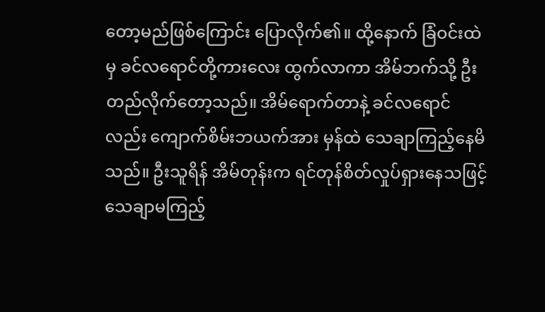တော့မည်ဖြစ်ကြောင်း ပြောလိုက်၏။ ထို့နောက် ခြံဝင်းထဲမှ ခင်လရောင်တို့ကားလေး ထွက်လာကာ အိမ်ဘက်သို့ ဦးတည်လိုက်တော့သည်။ အိမ်ရောက်တာနဲ့ ခင်လရောင်လည်း ကျောက်စိမ်းဘယက်အား မှန်ထဲ သေချာကြည့်နေမိသည်။ ဦးသူရိန် အိမ်တုန်းက ရင်တုန်စိတ်လှုပ်ရှားနေသဖြင့် သေချာမကြည့်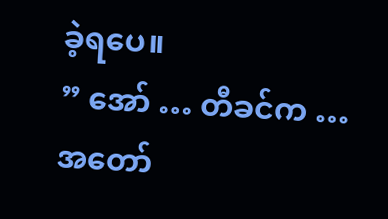ခဲ့ရပေ။
” အော် … တီခင်က … အတော်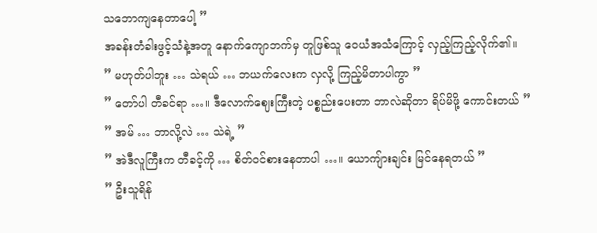သဘောကျနေတာပေါ့ ”
အခန်းတံခါးဖွင့်သံနဲ့အတူ နောက်ကျောဘက်မှ တူဖြစ်သူ ဝေယံအသံကြောင့် လှည့်ကြည့်လိုက်၏။
” မဟုတ်ပါဘူး … သဲရယ် … ဘယက်လေးက လှလို့ ကြည့်မိတာပါကွာ ”
” တော်ပါ တီခင်ရာ …။ ဒီလောက်ဈေးကြီးတဲ့ ပစ္စည်းပေးတာ ဘာလဲဆိုတာ ရိပ်မိဖို့ ကောင်းတယ် ”
” အမ် … ဘာလို့လဲ … သဲရဲ့ ”
” အဲဒီလူကြီးက တီခင့်ကို … စိတ်ဝင်စားနေတာပါ …။ ယောကျ်ားချင်း မြင်နေရတယ် ”
” ဦးသူရိန်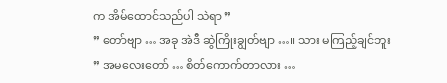က အိမ်ထောင်သည်ပါ သဲရာ ”
” တော်ဗျာ … အခု အဲဒီ ဆွဲကြိုးချွတ်ဗျာ …။ သား မကြည့်ချင်ဘူး
” အမလေးတော် … စိတ်ကောက်တာလား …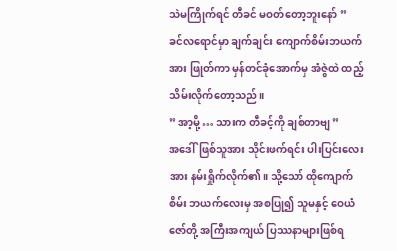သဲမကြိုက်ရင် တီခင် မဝတ်တော့ဘူးနော် ”
ခင်လရောင်မှာ ချက်ချင်း ကျောက်စိမ်းဘယက်အား ဖြုတ်ကာ မှန်တင်ခုံအောက်မှ အံဇွဲထဲ ထည့်သိမ်းလိုက်တော့သည်။
” အာ့မို့ … သားက တီခင့်ကို ချစ်တာဗျ ”
အဒေါ်ဖြစ်သူအား သိုင်းဖက်ရင်း ပါးပြင်းလေးအား နမ်းရှိုက်လိုက်၏။ သို့သော် ထိုကျောက်စိမ်း ဘယက်လေးမှ အစပြု၍ သူမနှင့် ဝေယံဇော်တို့ အကြီးအကျယ် ပြဿနာများဖြစ်ရ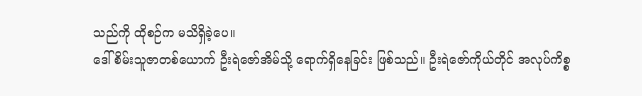သည်ကို ထိုစဉ်က မသိရှိခဲ့ပေ။
ဒေါ်စိမ်းသူဇာတစ်ယောက် ဦးရဲဇော်အိမ်သို့ ရောက်ရှိနေခြင်း ဖြစ်သည်။ ဦးရဲဇော်ကိုယ်တိုင် အလုပ်ကိစ္စ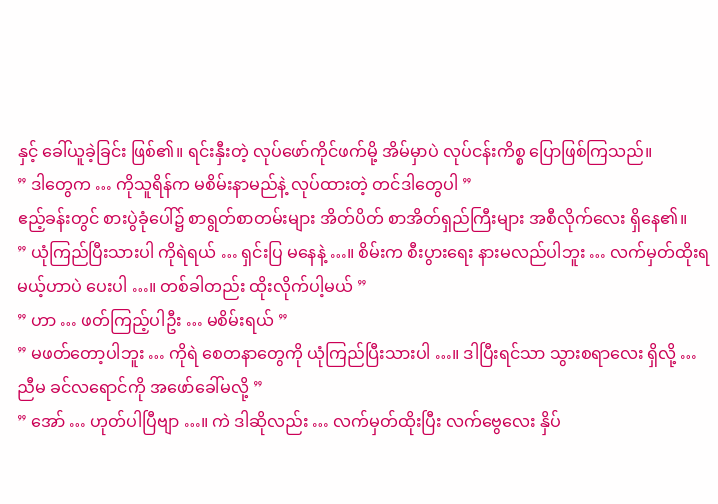နှင့် ခေါ်ယူခဲ့ခြင်း ဖြစ်၏။ ရင်းနှီးတဲ့ လုပ်ဖော်ကိုင်ဖက်မို့ အိမ်မှာပဲ လုပ်ငန်းကိစ္စ ပြောဖြစ်ကြသည်။
” ဒါတွေက … ကိုသူရိန်က မစိမ်းနာမည်နဲ့ လုပ်ထားတဲ့ တင်ဒါတွေပါ ”
ဧည့်ခန်းတွင် စားပွဲခုံပေါ်၌ စာရွတ်စာတမ်းများ အိတ်ပိတ် စာအိတ်ရှည်ကြီးများ အစီလိုက်လေး ရှိနေ၏။
” ယုံကြည်ပြီးသားပါ ကိုရဲရယ် … ရှင်းပြ မနေနဲ့ …။ စိမ်းက စီးပွားရေး နားမလည်ပါဘူး … လက်မှတ်ထိုးရမယ့်ဟာပဲ ပေးပါ …။ တစ်ခါတည်း ထိုးလိုက်ပါ့မယ် ”
” ဟာ … ဖတ်ကြည့်ပါဦး … မစိမ်းရယ် ”
” မဖတ်တော့ပါဘူး … ကိုရဲ စေတနာတွေကို ယုံကြည်ပြီးသားပါ …။ ဒါပြီးရင်သာ သွားစရာလေး ရှိလို့ … ညီမ ခင်လရောင်ကို အဖော်ခေါ်မလို့ ”
” အော် … ဟုတ်ပါပြီဗျာ …။ ကဲ ဒါဆိုလည်း … လက်မှတ်ထိုးပြီး လက်ဗွေလေး နှိပ်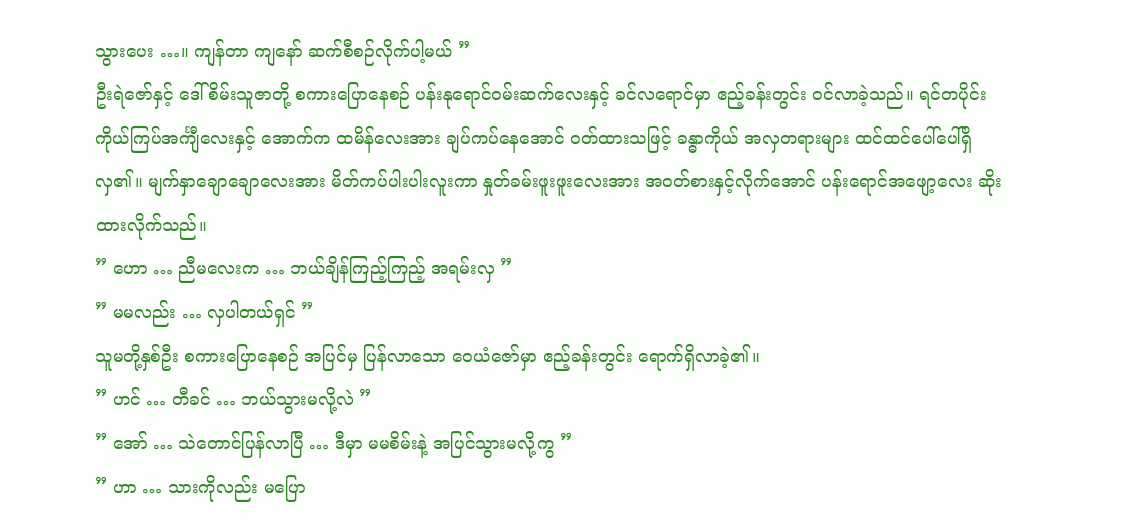သွားပေး …။ ကျန်တာ ကျနော် ဆက်စီစဉ်လိုက်ပါ့မယ် ”
ဦးရဲဇော်နှင့် ဒေါ်စိမ်းသူဇာတို့ စကားပြောနေစဉ် ပန်းနုရောင်ဝမ်းဆက်လေးနှင့် ခင်လရောင်မှာ ဧည့်ခန်းတွင်း ဝင်လာခဲ့သည်။ ရင်တပိုင်း ကိုယ်ကြပ်အင်္ကျီလေးနှင့် အောက်က ထမိန်လေးအား ချပ်ကပ်နေအောင် ဝတ်ထားသဖြင့် ခန္ဓာကိုယ် အလှတရားများ ထင်ထင်ပေါ်ပေါ်ရှိလှ၏။ မျက်နှာချောချောလေးအား မိတ်ကပ်ပါးပါးလူးကာ နှုတ်ခမ်းဖူးဖူးလေးအား အဝတ်စားနှင့်လိုက်အောင် ပန်းရောင်အဖျော့လေး ဆိုးထားလိုက်သည်။
” ဟော … ညီမလေးက … ဘယ်ချိန်ကြည့်ကြည့် အရမ်းလှ ”
” မမလည်း … လှပါတယ်ရှင် ”
သူမတို့နှစ်ဦး စကားပြောနေစဉ် အပြင်မှ ပြန်လာသော ဝေယံဇော်မှာ ဧည့်ခန်းတွင်း ရောက်ရှိလာခဲ့၏။
” ဟင် … တီခင် … ဘယ်သွားမလို့လဲ ”
” အော် … သဲတောင်ပြန်လာပြီ … ဒီမှာ မမစိမ်းနဲ့ အပြင်သွားမလို့ကွ ”
” ဟာ … သားကိုလည်း မပြော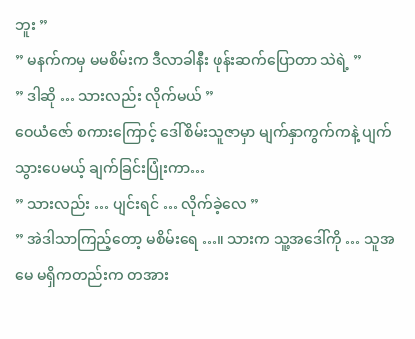ဘူး ”
” မနက်ကမှ မမစိမ်းက ဒီလာခါနီး ဖုန်းဆက်ပြောတာ သဲရဲ့ ”
” ဒါဆို … သားလည်း လိုက်မယ် ”
ဝေယံဇော် စကားကြောင့် ဒေါ်စိမ်းသူဇာမှာ မျက်နှာကွက်ကနဲ့ ပျက်သွားပေမယ့် ချက်ခြင်းပြုံးကာ…
” သားလည်း … ပျင်းရင် … လိုက်ခဲ့လေ ”
” အဲဒါသာကြည့်တော့ မစိမ်းရေ …။ သားက သူ့အဒေါ်ကို … သူအမေ မရှိကတည်းက တအား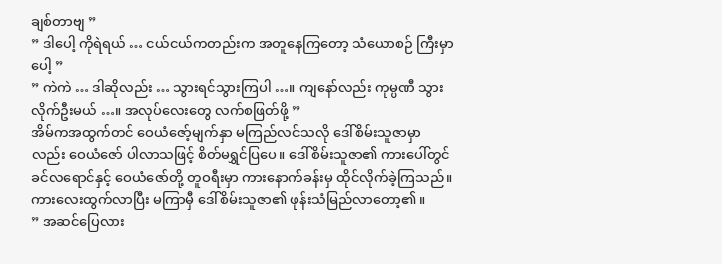ချစ်တာဗျ ”
” ဒါပေါ့ ကိုရဲရယ် … ငယ်ငယ်ကတည်းက အတူနေကြတော့ သံယောစဉ် ကြီးမှာပေါ့ ”
” ကဲကဲ … ဒါဆိုလည်း … သွားရင်သွားကြပါ …။ ကျနော်လည်း ကုမ္ပဏီ သွားလိုက်ဦးမယ် …။ အလုပ်လေးတွေ လက်စဖြတ်ဖို့ ”
အိမ်ကအထွက်တင် ဝေယံဇော့်မျက်နှာ မကြည်လင်သလို ဒေါ်စိမ်းသူဇာမှာလည်း ဝေယံဇော် ပါလာသဖြင့် စိတ်မရွှင်ပြပေ။ ဒေါ်စိမ်းသူဇာ၏ ကားပေါ်တွင် ခင်လရောင်နှင့် ဝေယံဇော်တို့ တူဝရီးမှာ ကားနောက်ခန်းမှ ထိုင်လိုက်ခဲ့ကြသည်။ ကားလေးထွက်လာပြီး မကြာမှီ ဒေါ်စိမ်းသူဇာ၏ ဖုန်းသံမြည်လာတော့၏။
” အဆင်ပြေလား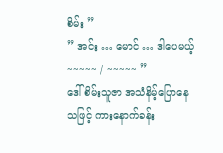စိမ်း ”
” အင်း … မောင် … ဒါပေမယ့် ~~~~~ / ~~~~~ ”
ဒေါ်စိမ်းသူဇာ အသံနိမ့်ပြောနေသဖြင့် ကားနောက်ခန်း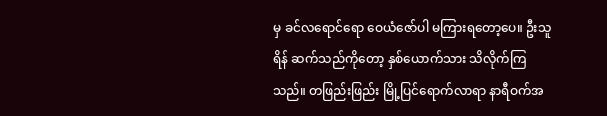မှ ခင်လရောင်ရော ဝေယံဇော်ပါ မကြားရတော့ပေ။ ဦးသူရိန် ဆက်သည်ကိုတော့ နှစ်ယောက်သား သိလိုက်ကြသည်။ တဖြည်းဖြည်း မြို့ပြင်ရောက်လာရာ နာရီဝက်အ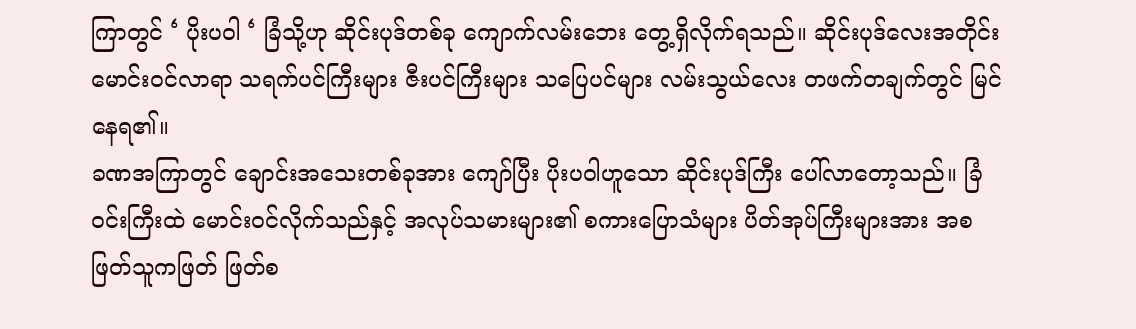ကြာတွင် ‘ ပိုးပဝါ ‘ ခြံသို့ဟု ဆိုင်းပုဒ်တစ်ခု ကျောက်လမ်းဘေး တွေ့ရှိလိုက်ရသည်။ ဆိုင်းပုဒ်လေးအတိုင်း မောင်းဝင်လာရာ သရက်ပင်ကြီးများ ဇီးပင်ကြီးများ သပြေပင်များ လမ်းသွယ်လေး တဖက်တချက်တွင် မြင်နေရ၏။
ခဏအကြာတွင် ချောင်းအသေးတစ်ခုအား ကျော်ပြီး ပိုးပဝါဟူသော ဆိုင်းပုဒ်ကြီး ပေါ်လာတော့သည်။ ခြံဝင်းကြီးထဲ မောင်းဝင်လိုက်သည်နှင့် အလုပ်သမားများ၏ စကားပြောသံများ ပိတ်အုပ်ကြီးများအား အစဖြတ်သူကဖြတ် ဖြတ်စ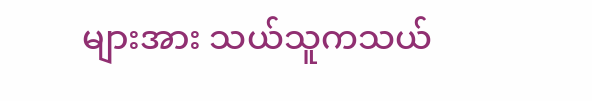များအား သယ်သူကသယ်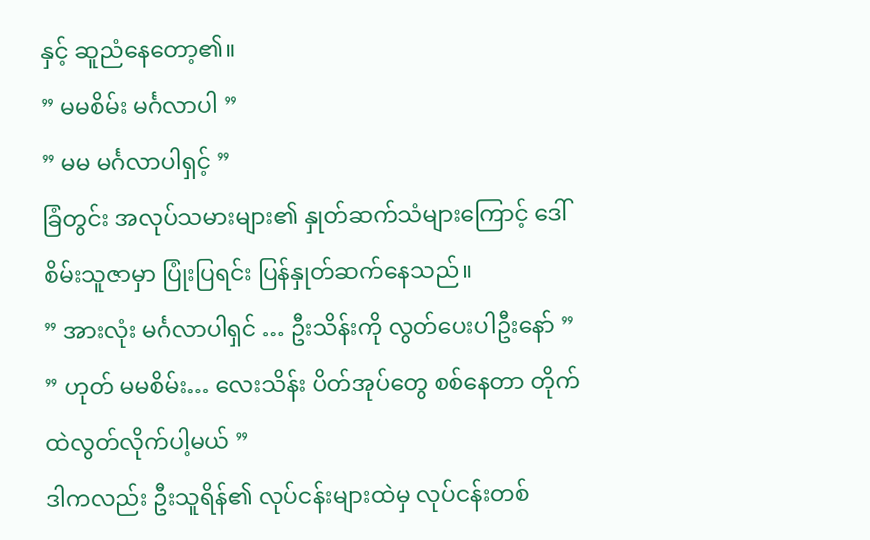နှင့် ဆူညံနေတော့၏။
” မမစိမ်း မင်္ဂလာပါ ”
” မမ မင်္ဂလာပါရှင့် ”
ခြံတွင်း အလုပ်သမားများ၏ နှုတ်ဆက်သံများကြောင့် ဒေါ်စိမ်းသူဇာမှာ ပြုံးပြရင်း ပြန်နှုတ်ဆက်နေသည်။
” အားလုံး မင်္ဂလာပါရှင် … ဦးသိန်းကို လွတ်ပေးပါဦးနော် ”
” ဟုတ် မမစိမ်း… လေးသိန်း ပိတ်အုပ်တွေ စစ်နေတာ တိုက်ထဲလွတ်လိုက်ပါ့မယ် ”
ဒါကလည်း ဦးသူရိန်၏ လုပ်ငန်းများထဲမှ လုပ်ငန်းတစ်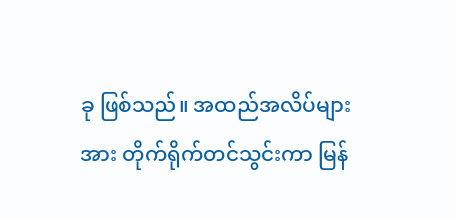ခု ဖြစ်သည်။ အထည်အလိပ်များအား တိုက်ရိုက်တင်သွင်းကာ မြန်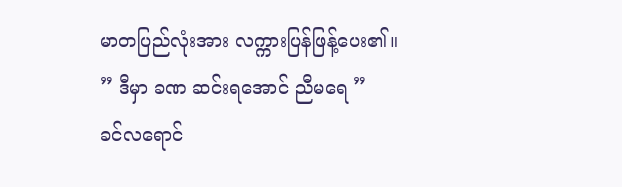မာတပြည်လုံးအား လက္ကားပြန်ဖြန့်ပေး၏။
” ဒီမှာ ခဏ ဆင်းရအောင် ညီမရေ ”
ခင်လရောင်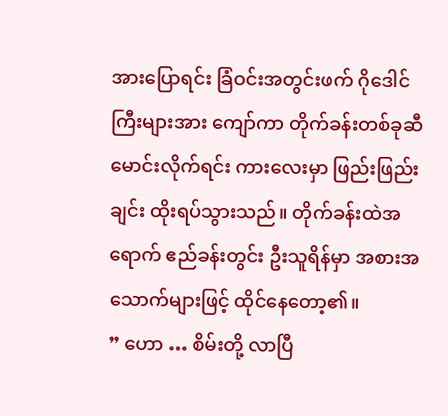အားပြောရင်း ခြံဝင်းအတွင်းဖက် ဂိုဒေါင်ကြီးများအား ကျော်ကာ တိုက်ခန်းတစ်ခုဆီ မောင်းလိုက်ရင်း ကားလေးမှာ ဖြည်းဖြည်းချင်း ထိုးရပ်သွားသည်။ တိုက်ခန်းထဲအရောက် ဧည်ခန်းတွင်း ဦးသူရိန်မှာ အစားအသောက်များဖြင့် ထိုင်နေတော့၏။
” ဟော … စိမ်းတို့ လာပြီ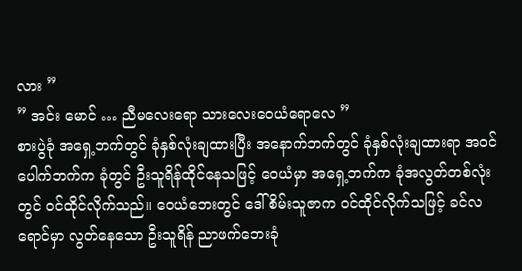လား ”
” အင်း မောင် … ညီမလေးရော သားလေးဝေယံရောလေ ”
စားပွဲခုံ အရှေ့ဘက်တွင် ခုံနှစ်လုံးချထားပြီး အနောက်ဘက်တွင် ခုံနှစ်လုံးချထားရာ အဝင်ပေါက်ဘက်က ခုံတွင် ဦးသူရိန်ထိုင်နေသဖြင့် ဝေယံမှာ အရှေ့ဘက်က ခုံအလွတ်တစ်လုံးတွင် ဝင်ထိုင်လိုက်သည်။ ဝေယံဘေးတွင် ဒေါ်စိမ်းသူဇာက ဝင်ထိုင်လိုက်သဖြင့် ခင်လရောင်မှာ လွတ်နေသော ဦးသူရိန် ညာဖက်ဘေးခုံ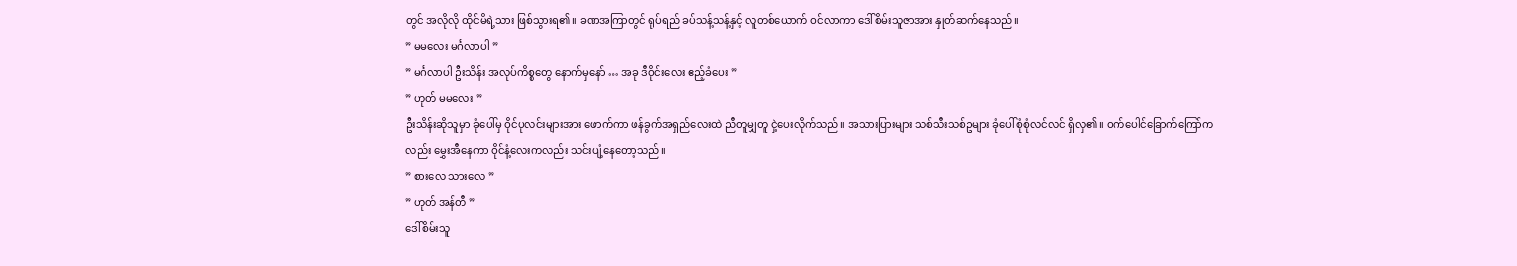တွင် အလိုလို ထိုင်မိရဲ့သား ဖြစ်သွားရ၏။ ခဏအကြာတွင် ရုပ်ရည် ခပ်သန့်သန့်နှင့် လူတစ်ယောက် ဝင်လာကာ ဒေါ်စိမ်းသူဇာအား နှုတ်ဆက်နေသည်။
” မမလေး မင်္ဂလာပါ ”
” မင်္ဂလာပါ ဦးသိန်း အလုပ်ကိစ္စတွေ နောက်မှနော် … အခု ဒီဝိုင်းလေး ဧည့်ခံပေး ”
” ဟုတ် မမလေး ”
ဦးသိန်းဆိုသူမှာ ခုံပေါ်မှ ဝိုင်ပုလင်းများအား ဖောက်ကာ ဖန်ခွက်အရှည်လေးထဲ ညီတူမျှတူ ငှဲ့ပေးလိုက်သည်။ အသားပြားများ သစ်သီးသစ်ဥများ ခုံပေါ်စုံစုံလင်လင် ရှိလှ၏။ ဝက်ပေါင်ခြောက်ကြော်ကလည်း မွှေးအီနေကာ ဝိုင်နံ့လေးကလည်း သင်းပျံ့နေတော့သည်။
” စားလေ သားလေ ”
” ဟုတ် အန်တီ ”
ဒေါ်စိမ်းသူ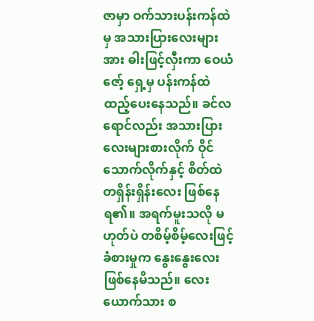ဇာမှာ ဝက်သားပန်းကန်ထဲမှ အသားပြားလေးများအား ဓါးဖြင့်လှီးကာ ဝေယံဇော့် ရှေ့မှ ပန်းကန်ထဲ ထည့်ပေးနေသည်။ ခင်လရောင်လည်း အသားပြားလေးများစားလိုက် ဝိုင်သောက်လိုက်နှင့် စိတ်ထဲ တရှိန်းရှိန်းလေး ဖြစ်နေရ၏။ အရက်မူးသလို မဟုတ်ပဲ တစိမ့်စိမ့်လေးဖြင့် ခံစားမှုက နွေးနွေးလေး ဖြစ်နေမိသည်။ လေးယောက်သား စ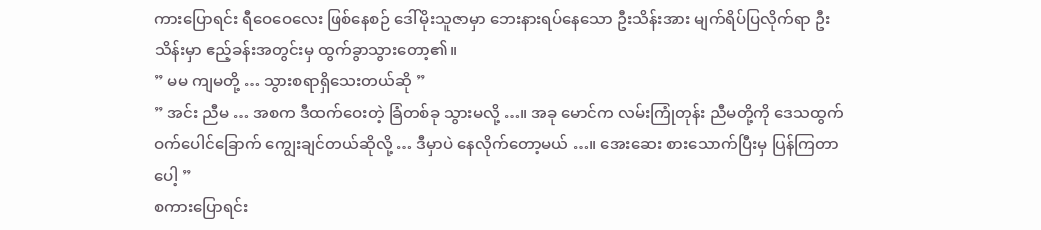ကားပြောရင်း ရီဝေဝေလေး ဖြစ်နေစဉ် ဒေါ်မိုးသူဇာမှာ ဘေးနားရပ်နေသော ဦးသိန်းအား မျက်ရိပ်ပြလိုက်ရာ ဦးသိန်းမှာ ဧည့်ခန်းအတွင်းမှ ထွက်ခွာသွားတော့၏။
” မမ ကျမတို့ … သွားစရာရှိသေးတယ်ဆို ”
” အင်း ညီမ … အစက ဒီထက်ဝေးတဲ့ ခြံတစ်ခု သွားမလို့ …။ အခု မောင်က လမ်းကြုံတုန်း ညီမတို့ကို ဒေသထွက် ဝက်ပေါင်ခြောက် ကျွေးချင်တယ်ဆိုလို့ … ဒီမှာပဲ နေလိုက်တော့မယ် …။ အေးဆေး စားသောက်ပြီးမှ ပြန်ကြတာပေါ့ ”
စကားပြောရင်း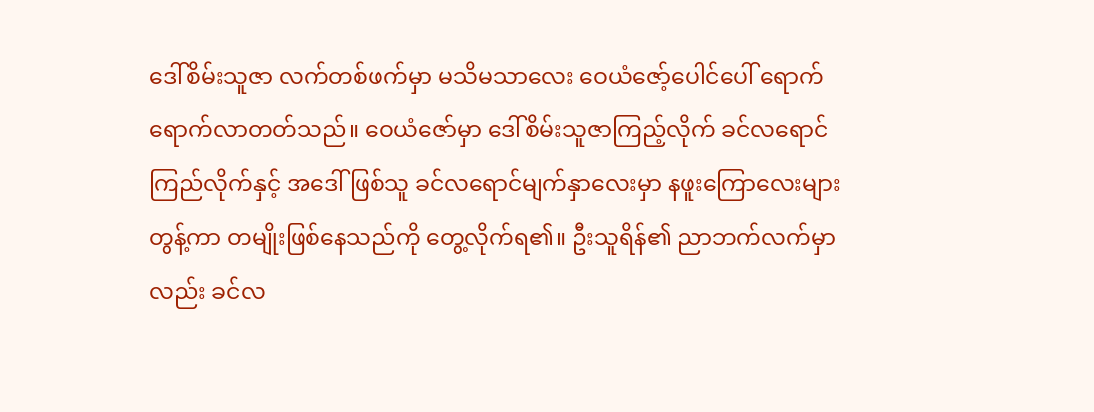ဒေါ်စိမ်းသူဇာ လက်တစ်ဖက်မှာ မသိမသာလေး ဝေယံဇော့်ပေါင်ပေါ် ရောက်ရောက်လာတတ်သည်။ ဝေယံဇော်မှာ ဒေါ်စိမ်းသူဇာကြည့်လိုက် ခင်လရောင်ကြည်လိုက်နှင့် အဒေါ်ဖြစ်သူ ခင်လရောင်မျက်နှာလေးမှာ နဖူးကြောလေးများတွန့်ကာ တမျိုးဖြစ်နေသည်ကို တွေ့လိုက်ရ၏။ ဦးသူရိန်၏ ညာဘက်လက်မှာလည်း ခင်လ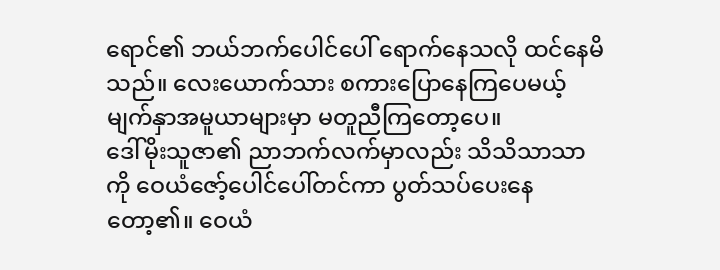ရောင်၏ ဘယ်ဘက်ပေါင်ပေါ် ရောက်နေသလို ထင်နေမိသည်။ လေးယောက်သား စကားပြောနေကြပေမယ့် မျက်နှာအမူယာများမှာ မတူညီကြတော့ပေ။
ဒေါ်မိုးသူဇာ၏ ညာဘက်လက်မှာလည်း သိသိသာသာကို ဝေယံဇော့်ပေါင်ပေါ်တင်ကာ ပွတ်သပ်ပေးနေတော့၏။ ဝေယံ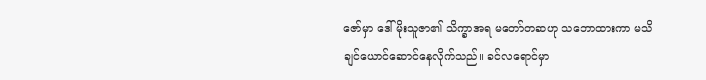ဇော်မှာ ဒေါ်မိုးသူဇာ၏ သိက္ခာအရ မတော်တဆဟု သဘောထားကာ မသိချင်ယောင်ဆောင်နေလိုက်သည်။ ခင်လရောင်မှာ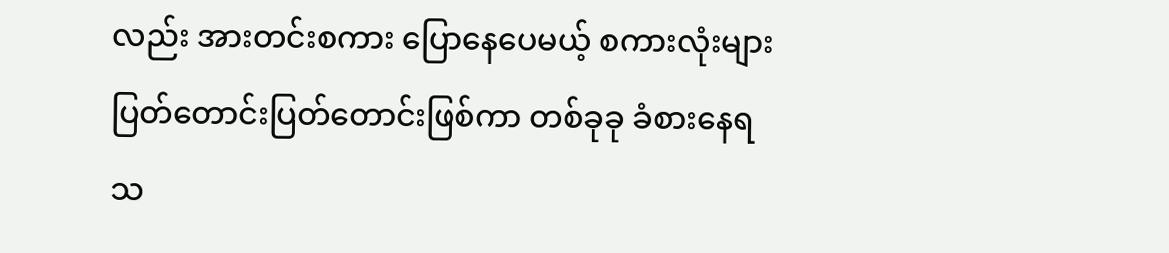လည်း အားတင်းစကား ပြောနေပေမယ့် စကားလုံးများ ပြတ်တောင်းပြတ်တောင်းဖြစ်ကာ တစ်ခုခု ခံစားနေရသ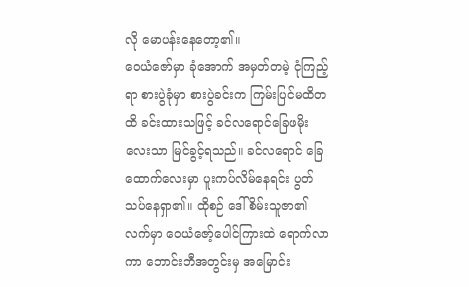လို မောပန်းနေတော့၏။
ဝေယံဇော်မှာ ခုံအောက် အမှတ်တမဲ့ ငုံကြည့်ရာ စားပွဲခုံမှာ စားပွဲခင်းက ကြမ်းပြင်မထိတထိ ခင်းထားသဖြင့် ခင်လရောင်ခြေဖမိုးလေးသာ မြင်ခွင့်ရသည်။ ခင်လရောင် ခြေထောက်လေးမှာ ပူးကပ်လိမ်နေရင်း ပွတ်သပ်နေရှာ၏။ ထိုစဉ် ဒေါ်စိမ်းသူဇာ၏ လက်မှာ ဝေယံဇော့်ပေါင်ကြားထဲ ရောက်လာကာ ဘောင်းဘီအတွင်းမှ အမြောင်း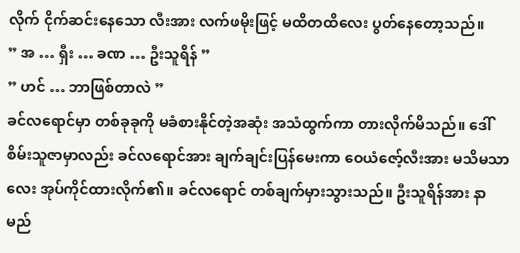လိုက် ငိုက်ဆင်းနေသော လီးအား လက်ဖမိုးဖြင့် မထိတထိလေး ပွတ်နေတော့သည်။
” အ … ရှီး … ခဏ … ဦးသူရိန် ”
” ဟင် … ဘာဖြစ်တာလဲ ”
ခင်လရောင်မှာ တစ်ခုခုကို မခံစားနိုင်တဲ့အဆုံး အသံထွက်ကာ တားလိုက်မိသည်။ ဒေါ်စိမ်းသူဇာမှာလည်း ခင်လရောင်အား ချက်ချင်းပြန်မေးကာ ဝေယံဇော့်လီးအား မသိမသာလေး အုပ်ကိုင်ထားလိုက်၏။ ခင်လရောင် တစ်ချက်မှားသွားသည်။ ဦးသူရိန်အား နာမည်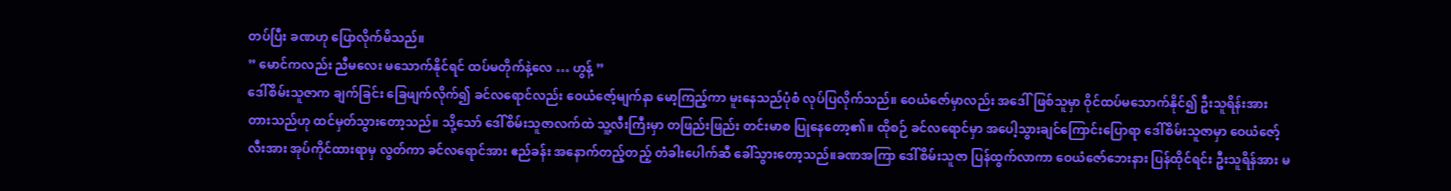တပ်ပြီး ခဏဟု ပြောလိုက်မိသည်။
” မောင်ကလည်း ညီမလေး မသောက်နိုင်ရင် ထပ်မတိုက်နဲ့လေ … ဟွန့် ”
ဒေါ်စိမ်းသူဇာက ချက်ခြင်း ခြေဖျက်လိုက်၍ ခင်လရောင်လည်း ဝေယံဇော့်မျက်နာ မော့ကြည့်ကာ မူးနေသည်ပုံစံ လုပ်ပြလိုက်သည်။ ဝေယံဇော်မှာလည်း အဒေါ်ဖြစ်သူမှာ ဝိုင်ထပ်မသောက်နိုင်၍ ဦးသူရိန်းအား တားသည်ဟု ထင်မှတ်သွားတော့သည်။ သို့သော် ဒေါ်စိမ်းသူဇာလက်ထဲ သူ့လီးကြီးမှာ တဖြည်းဖြည်း တင်းမာစ ပြုနေတော့၏။ ထိုစဉ် ခင်လရောင်မှာ အပေါ့သွားချင်ကြောင်းပြောရာ ဒေါ်စိမ်းသူဇာမှာ ဝေယံဇော့်လီးအား အုပ်ကိုင်ထားရာမှ လွတ်ကာ ခင်လရောင်အား ဧည်ခန်း အနောက်တည့်တည့် တံခါးပေါက်ဆီ ခေါ်သွားတော့သည်။ခဏအကြာ ဒေါ်စိမ်းသူဇာ ပြန်ထွက်လာကာ ဝေယံဇော်ဘေးနား ပြန်ထိုင်ရင်း ဦးသူရိန်အား မ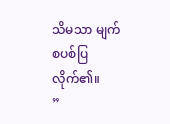သိမသာ မျက်စပစ်ပြလိုက်၏။
”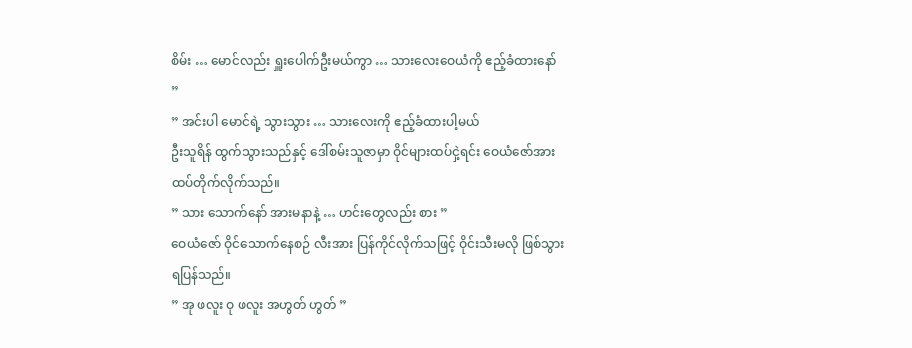စိမ်း … မောင်လည်း ရှူးပေါက်ဦးမယ်ကွာ … သားလေးဝေယံကို ဧည့်ခံထားနော် ”
” အင်းပါ မောင်ရဲ့ သွားသွား … သားလေးကို ဧည့်ခံထားပါ့မယ်
ဦးသူရိန် ထွက်သွားသည်နှင့် ဒေါ်စမ်းသူဇာမှာ ဝိုင်များထပ်ငှဲ့ရင်း ဝေယံဇော်အား ထပ်တိုက်လိုက်သည်။
” သား သောက်နော် အားမနာနဲ့ … ဟင်းတွေလည်း စား ”
ဝေယံဇော် ဝိုင်သောက်နေစဉ် လီးအား ပြန်ကိုင်လိုက်သဖြင့် ဝိုင်းသီးမလို ဖြစ်သွားရပြန်သည်။
” အု ဖလူး ဝု ဖလူး အဟွတ် ဟွတ် ”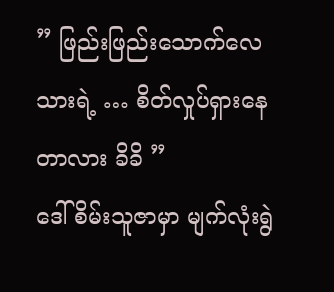” ဖြည်းဖြည်းသောက်လေ သားရဲ့ … စိတ်လှုပ်ရှားနေတာလား ခိခိ ”
ဒေါ်စိမ်းသူဇာမှာ မျက်လုံးရွဲ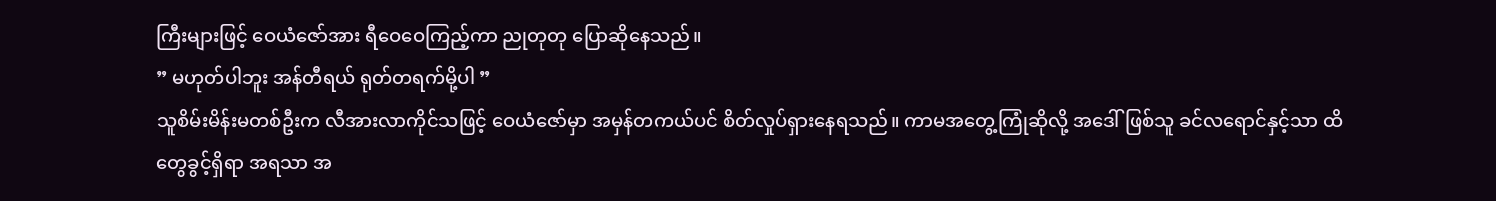ကြီးများဖြင့် ဝေယံဇော်အား ရီဝေဝေကြည့်ကာ ညုတုတု ပြောဆိုနေသည်။
” မဟုတ်ပါဘူး အန်တီရယ် ရုတ်တရက်မို့ပါ ”
သူစိမ်းမိန်းမတစ်ဦးက လီအားလာကိုင်သဖြင့် ဝေယံဇော်မှာ အမှန်တကယ်ပင် စိတ်လှုပ်ရှားနေရသည်။ ကာမအတွေ့ကြုံဆိုလို့ အဒေါ်ဖြစ်သူ ခင်လရောင်နှင့်သာ ထိတွေခွင့်ရှိရာ အရသာ အ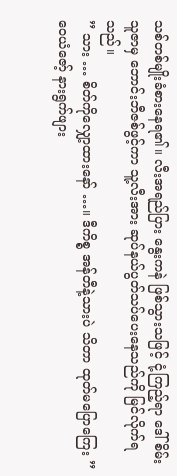သစ်တစ်မျိုးခံစားနေရ၏။ လီးအရည်ပြား နွေးကနဲ ဖြစ်သွားသဖြင့် ငုံ့ကြည့်ရာ ဒေါ်စိမ်းသူဇာမှ ဘောင်းဘီဇစ်ဖွင့်ကာ သူ့လီးအား ဆုပ်နယ်ပွတ်သပ်ပေးနေသည်ကို မြင်လိုက်ရသည်။
” သား … စိတ်ကိုလျှော့ထားနော် …။ ဒီကိစ္စ အန်တီနဲ့သားပဲ သိတာ ထုတ်မပြောကြေး ”
ဝေယံဇော့် နားရွက်ဖျား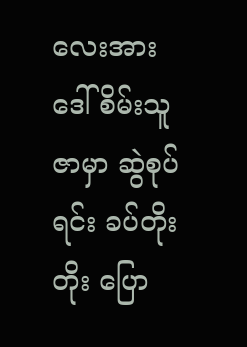လေးအား ဒေါ်စိမ်းသူဇာမှာ ဆွဲစုပ်ရင်း ခပ်တိုးတိုး ပြော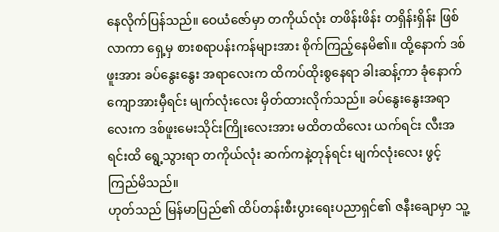နေလိုက်ပြန်သည်။ ဝေယံဇော်မှာ တကိုယ်လုံး တဖိန်းဖိန်း တရှိန်းရှိန်း ဖြစ်လာကာ ရှေ့မှ စားစရာပန်းကန်များအား စိုက်ကြည့်နေမိ၏။ ထို့နောက် ဒစ်ဖူးအား ခပ်နွေးနွေး အရာလေးက ထိကပ်ထိုးစွနေရာ ခါးဆန့်ကာ ခုံနောက်ကျောအားမှီရင်း မျက်လုံးလေး မှိတ်ထားလိုက်သည်။ ခပ်နွေးနွေးအရာလေးက ဒစ်ဖူးမေးသိုင်းကြိုးလေးအား မထိတထိလေး ယက်ရင်း လီးအရင်းထိ ရွေ့သွားရာ တကိုယ်လုံး ဆက်ကနဲ့တုန်ရင်း မျက်လုံးလေး ဖွင့်ကြည်မိသည်။
ဟုတ်သည် မြန်မာပြည်၏ ထိပ်တန်းစီးပွားရေးပညာရှင်၏ ဇနီးချောမှာ သူ့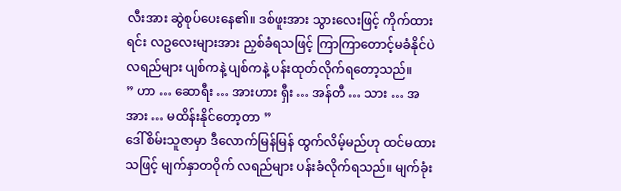လီးအား ဆွဲစုပ်ပေးနေ၏။ ဒစ်ဖူးအား သွားလေးဖြင့် ကိုက်ထားရင်း လဥလေးများအား ညှစ်ခံရသဖြင့် ကြာကြာတောင့်မခံနိုင်ပဲ လရည်များ ပျစ်ကနဲ့ ပျစ်ကနဲ့ ပန်းထုတ်လိုက်ရတော့သည်။
” ဟာ … ဆောရီး … အားဟား ရှီး … အန်တီ … သား … အ အား … မထိန်းနိုင်တော့တာ ”
ဒေါ်စိမ်းသူဇာမှာ ဒီလောက်မြန်မြန် ထွက်လိမ့်မည်ဟု ထင်မထားသဖြင့် မျက်နှာတဝိုက် လရည်များ ပန်းခံလိုက်ရသည်။ မျက်ခုံး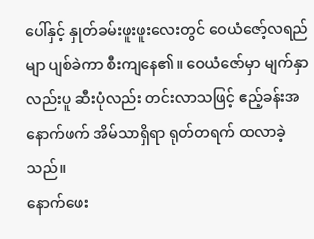ပေါ်နှင့် နှုတ်ခမ်းဖူးဖူးလေးတွင် ဝေယံဇော့်လရည်မျာ ပျစ်ခဲကာ စီးကျနေ၏။ ဝေယံဇော်မှာ မျက်နှာလည်းပူ ဆီးပုံလည်း တင်းလာသဖြင့် ဧည့်ခန်းအနောက်ဖက် အိမ်သာရှိရာ ရုတ်တရက် ထလာခဲ့သည်။
နောက်ဖေး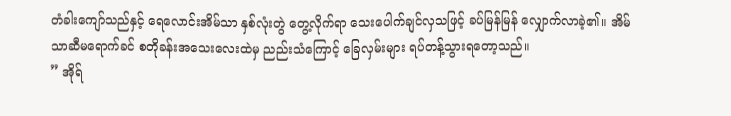တံခါးကျော်သည်နှင့် ရေလောင်းအိမ်သာ နှစ်လုံးတွဲ တွေ့လိုက်ရာ သေးပေါက်ချင်လှသဖြင့် ခပ်မြန်မြန် လျှောက်လာခဲ့၏။ အိမ်သာဆီမရောက်ခင် စတိုခန်းအသေးလေးထဲမှ ညည်းသံကြောင့် ခြေလှမ်းများ ရပ်တန့်သွားရတော့သည်။
” အိုရ်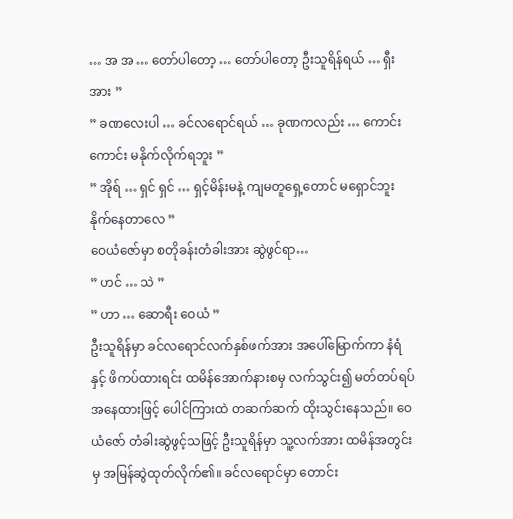… အ အ … တော်ပါတော့ … တော်ပါတော့ ဦးသူရိန်ရယ် … ရှီး အား ”
” ခဏလေးပါ … ခင်လရောင်ရယ် … ခုဏကလည်း … ကောင်းကောင်း မနိုက်လိုက်ရဘူး ”
” အိုရ် … ရှင် ရှင် … ရှင့်မိန်းမနဲ့ ကျမတူရှေ့တောင် မရှောင်ဘူး နိုက်နေတာလေ ”
ဝေယံဇော်မှာ စတိုခန်းတံခါးအား ဆွဲဖွင်ရာ…
” ဟင် … သဲ ”
” ဟာ … ဆောရီး ဝေယံ ”
ဦးသူရိန်မှာ ခင်လရောင်လက်နှစ်ဖက်အား အပေါ်မြောက်ကာ နံရံနှင့် ဖိကပ်ထားရင်း ထမိန်အောက်နားစမှ လက်သွင်း၍ မတ်တပ်ရပ်အနေထားဖြင့် ပေါင်ကြားထဲ တဆက်ဆက် ထိုးသွင်းနေသည်။ ဝေယံဇော် တံခါးဆွဲဖွင့်သဖြင့် ဦးသူရိန်မှာ သူ့လက်အား ထမိန်အတွင်းမှ အမြန်ဆွဲထုတ်လိုက်၏။ ခင်လရောင်မှာ တောင်း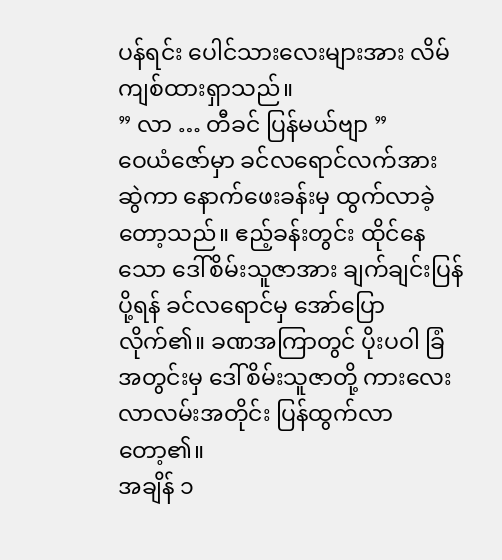ပန်ရင်း ပေါင်သားလေးများအား လိမ်ကျစ်ထားရှာသည်။
” လာ … တီခင် ပြန်မယ်ဗျာ ”
ဝေယံဇော်မှာ ခင်လရောင်လက်အား ဆွဲကာ နောက်ဖေးခန်းမှ ထွက်လာခဲ့တော့သည်။ ဧည့်ခန်းတွင်း ထိုင်နေသော ဒေါ်စိမ်းသူဇာအား ချက်ချင်းပြန်ပို့ရန် ခင်လရောင်မှ အော်ပြောလိုက်၏။ ခဏအကြာတွင် ပိုးပဝါ ခြံအတွင်းမှ ဒေါ်စိမ်းသူဇာတို့ ကားလေး လာလမ်းအတိုင်း ပြန်ထွက်လာတော့၏။
အချိန် ၁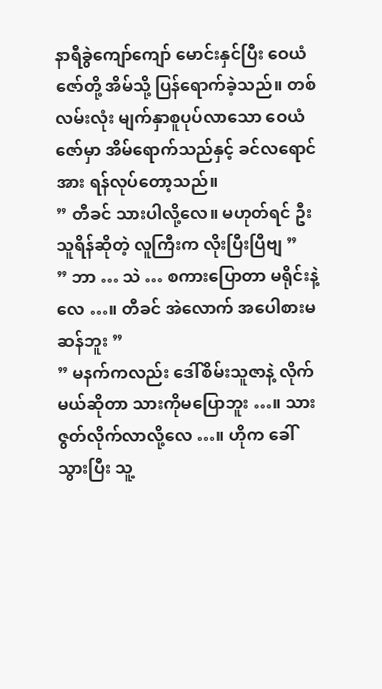နာရီခွဲကျော်ကျော် မောင်းနှင်ပြီး ဝေယံဇော်တို့ အိမ်သို့ ပြန်ရောက်ခဲ့သည်။ တစ်လမ်းလုံး မျက်နှာစူပုပ်လာသော ဝေယံဇော်မှာ အိမ်ရောက်သည်နှင့် ခင်လရောင်အား ရန်လုပ်တော့သည်။
” တီခင် သားပါလို့လေ။ မဟုတ်ရင် ဦးသူရိန်ဆိုတဲ့ လူကြီးက လိုးပြီးပြီဗျ ”
” ဘာ … သဲ … စကားပြောတာ မရိုင်းနဲ့လေ …။ တီခင် အဲလောက် အပေါစားမဆန်ဘူး ”
” မနက်ကလည်း ဒေါ်စိမ်းသူဇာနဲ့ လိုက်မယ်ဆိုတာ သားကိုမပြောဘူး …။ သားဇွတ်လိုက်လာလို့လေ …။ ဟိုက ခေါ်သွားပြီး သူ့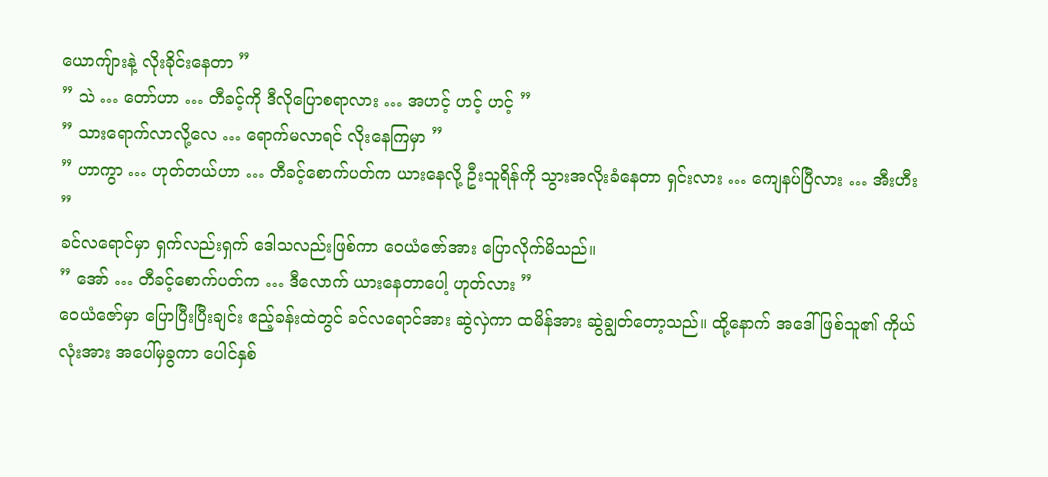ယောကျ်ားနဲ့ လိုးခိုင်းနေတာ ”
” သဲ … တော်ဟာ … တီခင့်ကို ဒီလိုပြောစရာလား … အဟင့် ဟင့် ဟင့် ”
” သားရောက်လာလို့လေ … ရောက်မလာရင် လိုးနေကြမှာ ”
” ဟာကွာ … ဟုတ်တယ်ဟာ … တီခင့်စောက်ပတ်က ယားနေလို့ ဦးသူရိန်ကို သွားအလိုးခံနေတာ ရှင်းလား … ကျေနပ်ပြီလား … အီးဟီး ”
ခင်လရောင်မှာ ရှက်လည်းရှက် ဒေါသလည်းဖြစ်ကာ ဝေယံဇော်အား ပြောလိုက်မိသည်။
” အော် … တီခင့်စောက်ပတ်က … ဒီလောက် ယားနေတာပေါ့ ဟုတ်လား ”
ဝေယံဇော်မှာ ပြောပြီးပြီးချင်း ဧည့်ခန်းထဲတွင် ခင်လရောင်အား ဆွဲလှဲကာ ထမိန်အား ဆွဲချွတ်တော့သည်။ ထို့နောက် အဒေါ်ဖြစ်သူ၏ ကိုယ်လုံးအား အပေါ်မှခွကာ ပေါင်နှစ်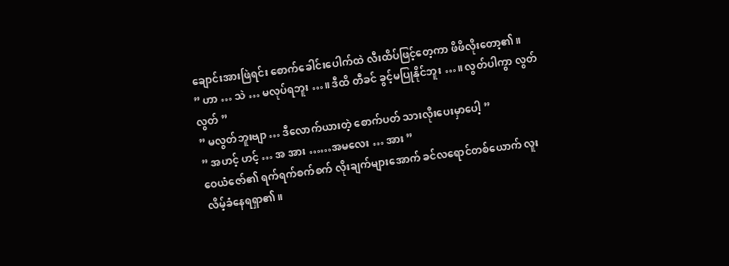ချောင်းအားဖြဲရင်း စောက်ခေါင်းပေါက်ထဲ လီးထိပ်ဖြင့်တေ့ကာ ဖိဖိလိုးတော့၏။
” ဟာ … သဲ … မလုပ်ရဘူး …။ ဒီထိ တီခင် ခွင့်မပြုနိုင်ဘူး …။ လွတ်ပါကွာ လွတ်လွတ် ”
” မလွတ်ဘူးဗျာ … ဒီလောက်ယားတဲ့ စောက်ပတ် သားလိုးပေးမှာပေါ့ ”
” အဟင့် ဟင့် … အ အား ……အမလေး … အား ”
ဝေယံဇော်၏ ရက်ရက်စက်စက် လိုးချက်များအောက် ခင်လရောင်တစ်ယောက် လူးလိမ့်ခံနေရရှာ၏။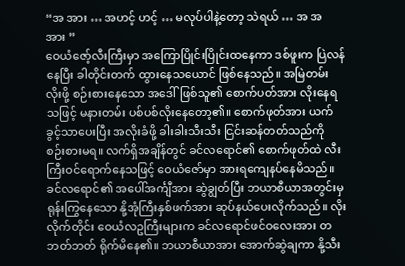“အ အား … အဟင့် ဟင့် … မလုပ်ပါနဲ့တော့ သဲရယ် … အ အ အား ”
ဝေယံဇော့်လီးကြီးမှာ အကြောပြိုင်းပြိုင်းထနေကာ ဒစ်ဖူးက ပြဲလန်နေပြီး ခါတိုင်းတက် ထွားနေသယောင် ဖြစ်နေသည်။ အမြဲတမ်း လိုးဖို့ စဉ်းစားနေသော အဒေါ်ဖြစ်သူ၏ စောက်ပတ်အား လိုးနေရသဖြင့် မနားတမ်း ပစ်ပစ်လိုးနေတော့၏။ စောက်ဖုတ်အား ယက်ခွင့်သာပေးပြီး အလိုးခံဖို့ ခါးခါးသီးသီး ငြင်းဆန်တတ်သည်ကို စဉ်းစားမရ။ လက်ရှိအချိန်တွင် ခင်လရောင်၏ စောက်ဖုတ်ထဲ လီးကြီးဝင်ရောက်နေသဖြင့် ဝေယံဇော်မှာ အားရကျေနပ်နေမိသည်။
ခင်လရောင်၏ အပေါ်အင်္ကျီအား ဆွဲချွတ်ပြီး ဘယာစီယာအတွင်းမှ ရုန်းကြွနေသော နို့အုံကြီးနှစ်ဖက်အား ဆုပ်နယ်ပေးလိုက်သည်။ လိုးလိုက်တိုင်း ဝေယံလဥကြီးများက ခင်လရောင်ဖင်ဝလေးအား တဘတ်ဘတ် ရိုက်မိနေ၏။ ဘယာစီယာအား အောက်ဆွဲချကာ နို့သီး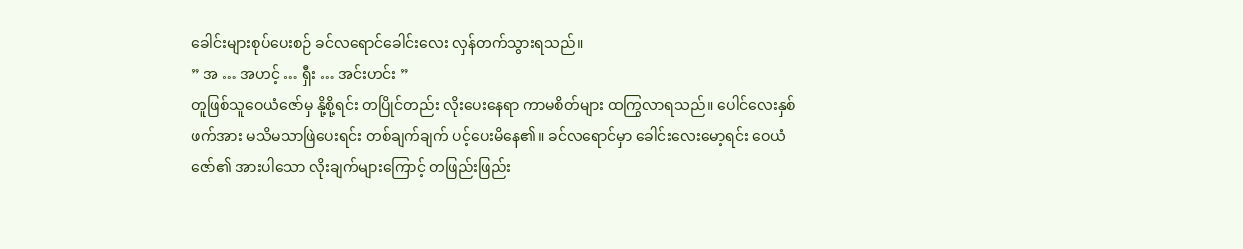ခေါင်းများစုပ်ပေးစဉ် ခင်လရောင်ခေါင်းလေး လှန်တက်သွားရသည်။
” အ … အဟင့် … ရှီး … အင်းဟင်း ”
တူဖြစ်သူဝေယံဇော်မှ နို့စို့ရင်း တပြိုင်တည်း လိုးပေးနေရာ ကာမစိတ်များ ထကြွလာရသည်။ ပေါင်လေးနှစ်ဖက်အား မသိမသာဖြဲပေးရင်း တစ်ချက်ချက် ပင့်ပေးမိနေ၏။ ခင်လရောင်မှာ ခေါင်းလေးမော့ရင်း ဝေယံဇော်၏ အားပါသော လိုးချက်များကြောင့် တဖြည်းဖြည်း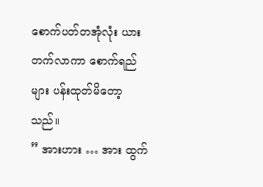စောက်ပတ်တအုံလုံး ယားတက်လာကာ စောက်ရည်များ ပန်းထုတ်မိတော့သည်။
” အားဟား … အား ထွက်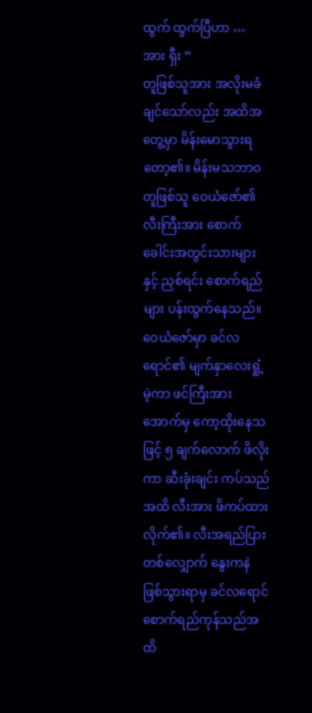ထွက် ထွက်ပြီဟာ … အား ရှီး ”
တူဖြစ်သူအား အလိုးမခံချင်သော်လည်း အထိအတွေ့မှာ မိန်းမောသွားရတော့၏။ မိန်းမသဘာဝ တူဖြစ်သူ ဝေယံဇော်၏ လီးကြီးအား စောက်ခေါင်းအတွင်းသားများနှင့် ညှစ်ရင်း စောက်ရည်များ ပန်းထွက်နေသည်။ ဝေယံဇော်မှာ ခင်လရောင်၏ မျက်နှာလေးရှုံ့မဲ့ကာ ဖင်ကြီးအား အောက်မှ ကော့ထိုးနေသဖြင့် ၅ ချက်လောက် ဖိလိုးကာ ဆီးခုံးချင်း ကပ်သည်အထိ လီးအား ဖိကပ်ထားလိုက်၏။ လီးအရည်ပြားတစ်လျှောက် နွေးကနဲ ဖြစ်သွားရာမှ ခင်လရောင် စောက်ရည်ကုန်သည်အထိ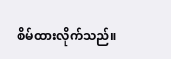စိမ်ထားလိုက်သည်။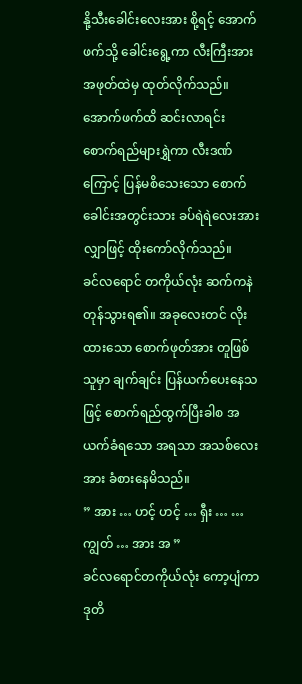နို့သီးခေါင်းလေးအား စို့ရင့် အောက်ဖက်သို့ ခေါင်းရွေ့ကာ လီးကြီးအား အဖုတ်ထဲမှ ထုတ်လိုက်သည်။ အောက်ဖက်ထိ ဆင်းလာရင်း စောက်ရည်များရွှဲကာ လီးဒဏ်ကြောင့် ပြန်မစိသေးသော စောက်ခေါင်းအတွင်းသား ခပ်ရဲရဲလေးအား လျှာဖြင့် ထိုးကော်လိုက်သည်။
ခင်လရောင် တကိုယ်လုံး ဆက်ကနဲ တုန်သွားရ၏။ အခုလေးတင် လိုးထားသော စောက်ဖုတ်အား တူဖြစ်သူမှာ ချက်ချင်း ပြန်ယက်ပေးနေသဖြင့် စောက်ရည်ထွက်ပြီးခါစ အယက်ခံရသော အရသာ အသစ်လေးအား ခံစားနေမိသည်။
” အား … ဟင့် ဟင့် … ရှီး … … ကျွတ် … အား အ ”
ခင်လရောင်တကိုယ်လုံး ကော့ပျံကာ ဒုတိ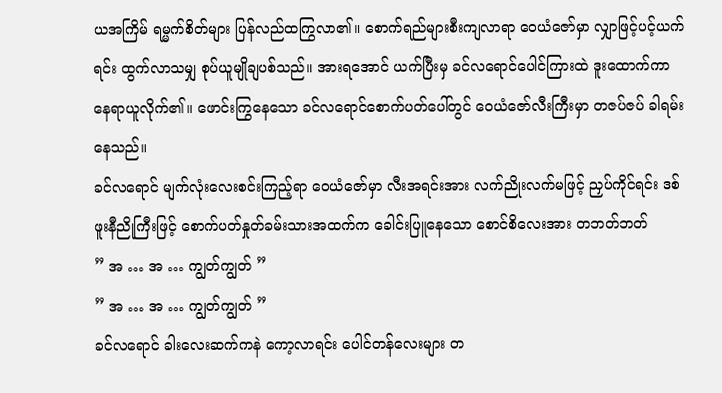ယအကြိမ် ရမ္မက်စိတ်များ ပြန်လည်ထကြွလာ၏။ စောက်ရည်များစီးကျလာရာ ဝေယံဇော်မှာ လျှာဖြင့်ပင့်ယက်ရင်း ထွက်လာသမျှ စုပ်ယူမျိုချပစ်သည်။ အားရအောင် ယက်ပြီးမှ ခင်လရောင်ပေါင်ကြားထဲ ဒူးထောက်ကာ နေရာယူလိုက်၏။ ဖောင်းကြွနေသော ခင်လရောင်စောက်ပတ်ပေါ်တွင် ဝေယံဇော်လီးကြီးမှာ တဇပ်ဇပ် ခါရမ်းနေသည်။
ခင်လရောင် မျက်လုံးလေးစင်းကြည့်ရာ ဝေယံဇော်မှာ လီးအရင်းအား လက်ညိုးလက်မဖြင့် ညှပ်ကိုင်ရင်း ဒစ်ဖူးနီညိုကြီးဖြင့် စောက်ပတ်နှုတ်ခမ်းသားအထက်က ခေါင်းပြူနေသော စောင်စိလေးအား တဘတ်ဘတ်
” အ … အ … ကျွတ်ကျွတ် ”
” အ … အ … ကျွတ်ကျွတ် ”
ခင်လရောင် ခါးလေးဆက်ကနဲ ကော့လာရင်း ပေါင်တန်လေးများ တ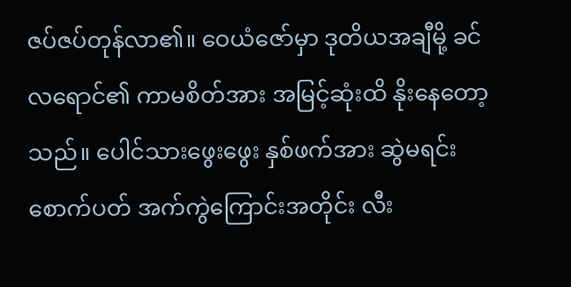ဇပ်ဇပ်တုန်လာ၏။ ဝေယံဇော်မှာ ဒုတိယအချီမို့ ခင်လရောင်၏ ကာမစိတ်အား အမြင့်ဆုံးထိ နိုးနေတော့သည်။ ပေါင်သားဖွေးဖွေး နှစ်ဖက်အား ဆွဲမရင်း စောက်ပတ် အက်ကွဲကြောင်းအတိုင်း လီး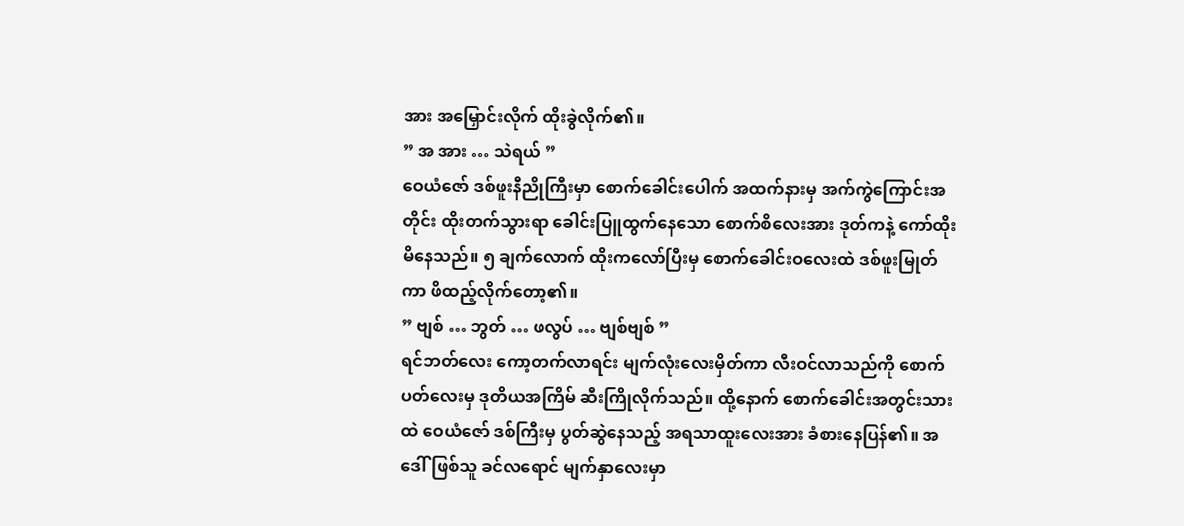အား အမြှောင်းလိုက် ထိုးခွဲလိုက်၏။
” အ အား … သဲရယ် ”
ဝေယံဇော် ဒစ်ဖူးနီညိုကြီးမှာ စောက်ခေါင်းပေါက် အထက်နားမှ အက်ကွဲကြောင်းအတိုင်း ထိုးတက်သွားရာ ခေါင်းပြူထွက်နေသော စောက်စိလေးအား ဒုတ်ကနဲ့ ကော်ထိုးမိနေသည်။ ၅ ချက်လောက် ထိုးကလော်ပြီးမှ စောက်ခေါင်းဝလေးထဲ ဒစ်ဖူးမြုတ်ကာ ဖိထည့်လိုက်တော့၏။
” ဗျစ် … ဘွတ် … ဖလွပ် … ဗျစ်ဗျစ် ”
ရင်ဘတ်လေး ကော့တက်လာရင်း မျက်လုံးလေးမှိတ်ကာ လီးဝင်လာသည်ကို စောက်ပတ်လေးမှ ဒုတိယအကြိမ် ဆီးကြိုလိုက်သည်။ ထို့နောက် စောက်ခေါင်းအတွင်းသားထဲ ဝေယံဇော် ဒစ်ကြီးမှ ပွတ်ဆွဲနေသည့် အရသာထူးလေးအား ခံစားနေပြန်၏။ အဒေါ်ဖြစ်သူ ခင်လရောင် မျက်နှာလေးမှာ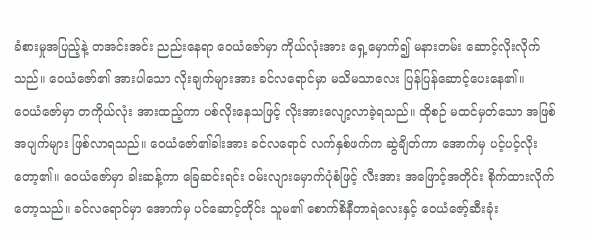ခံစားမှုအပြည့်နဲ့ တအင်းအင်း ညည်းနေရာ ဝေယံဇော်မှာ ကိုယ်လုံးအား ရှေ့မှောက်၍ မနားတမ်း ဆောင့်လိုးလိုက်သည်။ ဝေယံဇော်၏ အားပါသော လိုးချက်များအား ခင်လရောင်မှာ မသိမသာလေး ပြန်ပြန်ဆောင့်ပေးနေ၏။
ဝေယံဇော်မှာ တကိုယ်လုံး အားထည့်ကာ ပစ်လိုးနေသဖြင့် လိုးအားလျော့လာခဲ့ရသည်။ ထိုစဉ် မထင်မှတ်သော အဖြစ်အပျက်များ ဖြစ်လာရသည်။ ဝေယံဇော်၏ခါးအား ခင်လရောင် လက်နှစ်ဖက်က ဆွဲချိတ်ကာ အောက်မှ ပင့်ပင့်လိုးတော့၏။ ဝေယံဇော်မှာ ခါးဆန့်ကာ ခြေဆင်းရင်း ဝမ်းလျားမှောက်ပုံစံဖြင့် လီးအား အဖြောင့်အတိုင်း စိုက်ထားလိုက်တော့သည်။ ခင်လရောင်မှာ အောက်မှ ပင်ဆောင့်တိုင်း သူမ၏ စောက်စိနီတာရဲလေးနှင့် ဝေယံဇော့်ဆီးခုံး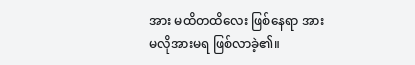အား မထိတထိလေး ဖြစ်နေရာ အားမလိုအားမရ ဖြစ်လာခဲ့၏။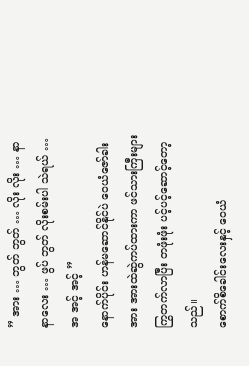” အား … ဘွတ် ဘွတ် … လိုး လိုး … နာနာလေး … ဖွပ် ဘွတ် လိုးစမ်းပါ သဲရယ် … အ အင့် အင့် ”
နောက်ပိုင်း ဟန်မဆောင်နိုင်ပဲ ဝေယံဇော်ခါးအား အားထဲဆွဲကပ်ထားကာ ဖင်သားကြီးများ ကြွတက်လာပြီး တဖုံးဖုံး ပင့်ပင့်ဆောင့်တော့သည်။
စောက်စိခေါင်းလေးနှင့် ဝေယံ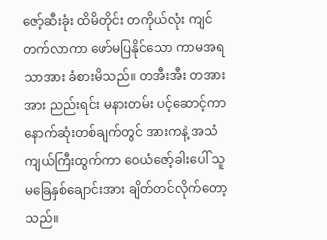ဇော့်ဆီးခုံး ထိမိတိုင်း တကိုယ်လုံး ကျင်တက်လာကာ ဖော်မပြနိုင်သော ကာမအရသာအား ခံစားမိသည်။ တအီးအီး တအားအား ညည်းရင်း မနားတမ်း ပင့်ဆောင့်ကာ နောက်ဆုံးတစ်ချက်တွင် အားကနဲ့ အသံကျယ်ကြီးထွက်ကာ ဝေယံဇော့်ခါးပေါ် သူမခြေနှစ်ချောင်းအား ချိတ်တင်လိုက်တော့သည်။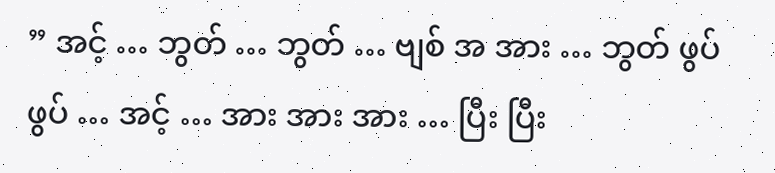” အင့် … ဘွတ် … ဘွတ် … ဗျစ် အ အား … ဘွတ် ဖွပ်ဖွပ် … အင့် … အား အား အား … ပြီး ပြီး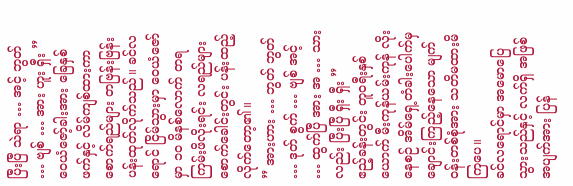ပြီးပြီ သဲရာ … အင့် ဘွတ် … ဗျစ် … အား ဟူး ရှီး ”
ဝေယံဇော့်ခါးအား ခြေနှစ်ဖက်နှင့် လိမ်ကျစ်ထားကာ စောက်ရည်များ တဗြန်းဗြန်း ပန်းထုတ်လိုက်သည်။ ခင်လရောင် ငြိမ်သွားမှာ ဝေယံဇော်မှာ ၁၀ မိနစ်လောက် တရကြမ်းဖိလိုးရင်း လရည်များ စောက်ခေါင်းတွင်း ပန်းထည့်လိုက်တော့၏။
” အားဟား … ဘွတ် ဘွတ် … ဒုတ် စွက် … ဗျစ် အင့် … ထွက်ပြီ အား အ … သားလည်း ပြီးပြီ ရှီး ရှီး ”
ဧည့်ခန်းတွင်း တူဝရီးနှစ်ယောက် မီးကုန်ယမ်းကုန် လိုးနေစဉ် အိမ်ရှေ့တံခါးပေါက်မှ ချောင်းကြည့်နေသော မျက်ဝန်းတစ်စုံအား သတိမထားမိကြပေ။
ခင်လရောင်မှာ အမောပြေသွားသည်နှင့် လက်ရှိ အဖြစ်အပျက်အား ပြန်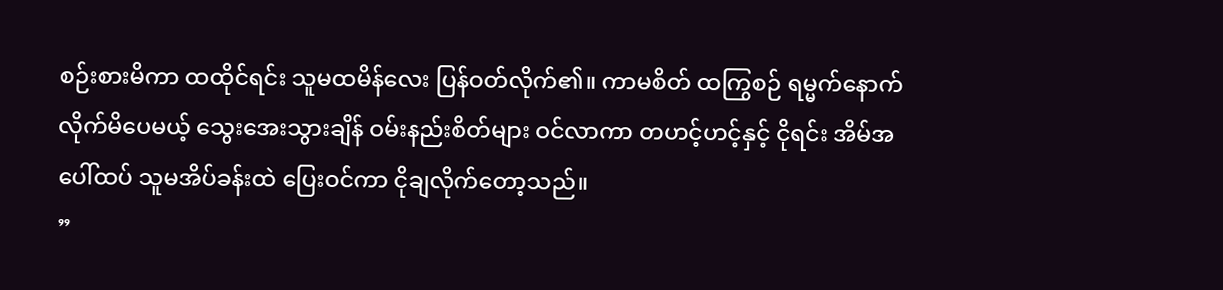စဉ်းစားမိကာ ထထိုင်ရင်း သူမထမိန်လေး ပြန်ဝတ်လိုက်၏။ ကာမစိတ် ထကြွစဉ် ရမ္မက်နောက်လိုက်မိပေမယ့် သွေးအေးသွားချိန် ဝမ်းနည်းစိတ်များ ဝင်လာကာ တဟင့်ဟင့်နှင့် ငိုရင်း အိမ်အပေါ်ထပ် သူမအိပ်ခန်းထဲ ပြေးဝင်ကာ ငိုချလိုက်တော့သည်။
”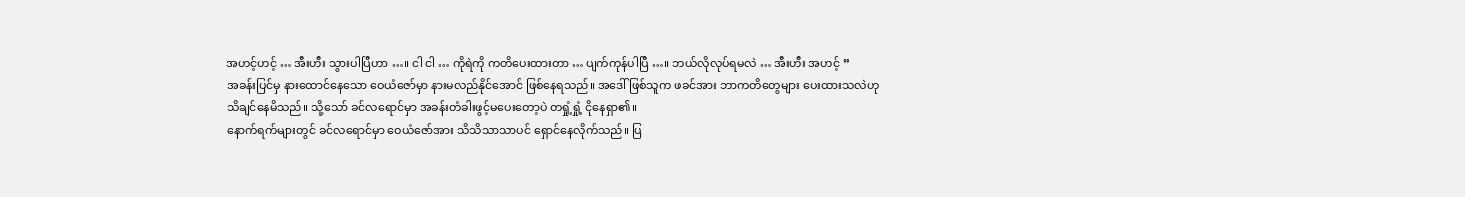အဟင့်ဟင့် … အီးဟီး သွားပါပြီဟာ …။ ငါ ငါ … ကိုရဲကို ကတိပေးထားတာ … ပျက်ကုန်ပါပြီ …။ ဘယ်လိုလုပ်ရမလဲ … အီးဟီး အဟင့် ”
အခန်းပြင်မှ နားထောင်နေသော ဝေယံဇော်မှာ နားမလည်နိုင်အောင် ဖြစ်နေရသည်။ အဒေါ်ဖြစ်သူက ဖခင်အား ဘာကတိတွေများ ပေးထားသလဲဟု သိချင်နေမိသည်။ သို့သော် ခင်လရောင်မှာ အခန်းတံခါးဖွင့်မပေးတော့ပဲ တရှုံ့ရှုံ့ ငိုနေရှာ၏။
နောက်ရက်များတွင် ခင်လရောင်မှာ ဝေယံဇော်အား သိသိသာသာပင် ရှောင်နေလိုက်သည်။ ပြ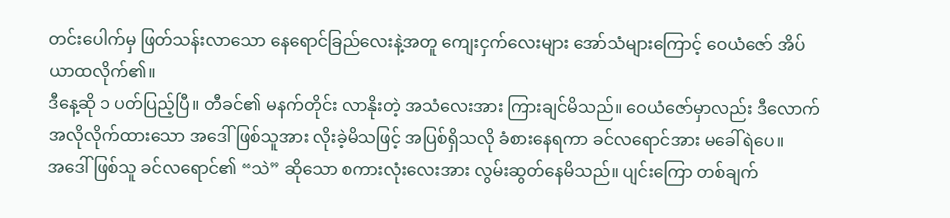တင်းပေါက်မှ ဖြတ်သန်းလာသော နေရောင်ခြည်လေးနဲ့အတူ ကျေးငှက်လေးများ အော်သံများကြောင့် ဝေယံဇော် အိပ်ယာထလိုက်၏။
ဒီနေ့ဆို ၁ ပတ်ပြည့်ပြီ။ တီခင်၏ မနက်တိုင်း လာနိုးတဲ့ အသံလေးအား ကြားချင်မိသည်။ ဝေယံဇော်မှာလည်း ဒီလောက် အလိုလိုက်ထားသော အဒေါ်ဖြစ်သူအား လိုးခဲ့မိသဖြင့် အပြစ်ရှိသလို ခံစားနေရကာ ခင်လရောင်အား မခေါ်ရဲပေ။
အဒေါ်ဖြစ်သူ ခင်လရောင်၏ “သဲ” ဆိုသော စကားလုံးလေးအား လွမ်းဆွတ်နေမိသည်။ ပျင်းကြော တစ်ချက်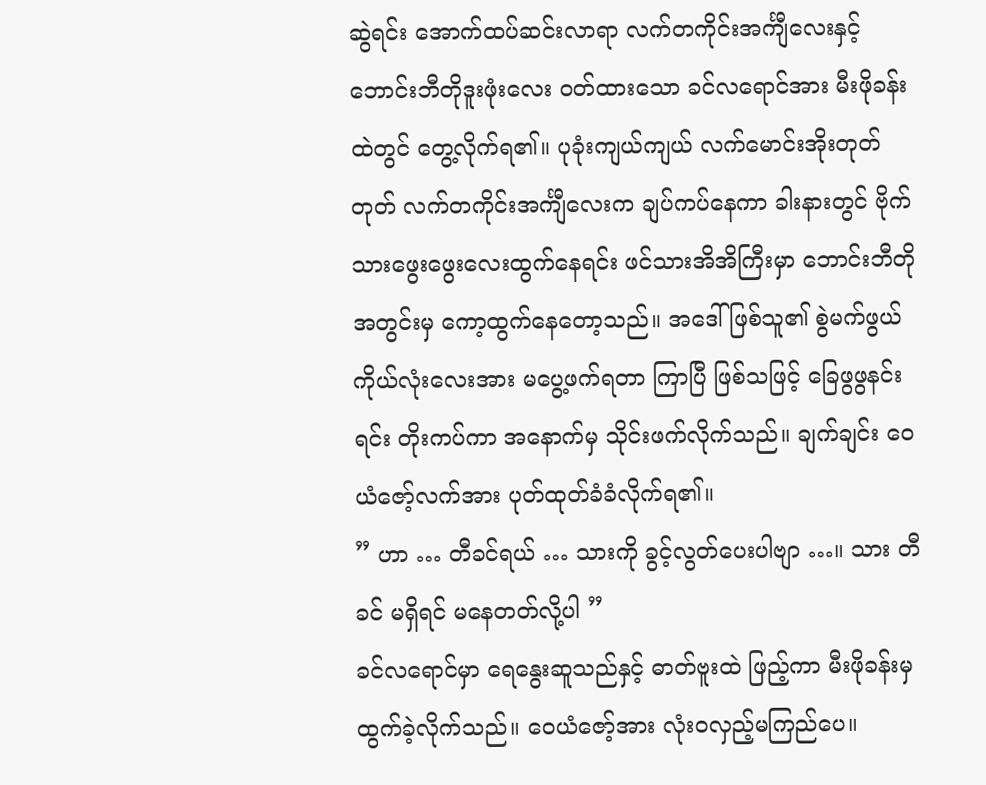ဆွဲရင်း အောက်ထပ်ဆင်းလာရာ လက်တကိုင်းအင်္ကျီလေးနှင့် ဘောင်းဘီတိုဒူးဖုံးလေး ဝတ်ထားသော ခင်လရောင်အား မီးဖိုခန်းထဲတွင် တွေ့လိုက်ရ၏။ ပုခုံးကျယ်ကျယ် လက်မောင်းအိုးတုတ်တုတ် လက်တကိုင်းအင်္ကျီလေးက ချပ်ကပ်နေကာ ခါးနားတွင် ဗိုက်သားဖွေးဖွေးလေးထွက်နေရင်း ဖင်သားအိအိကြီးမှာ ဘောင်းဘီတိုအတွင်းမှ ကော့ထွက်နေတော့သည်။ အဒေါ်ဖြစ်သူ၏ စွဲမက်ဖွယ် ကိုယ်လုံးလေးအား မပွေ့ဖက်ရတာ ကြာပြီ ဖြစ်သဖြင့် ခြေဖွဖွနင်းရင်း တိုးကပ်ကာ အနောက်မှ သိုင်းဖက်လိုက်သည်။ ချက်ချင်း ဝေယံဇော့်လက်အား ပုတ်ထုတ်ခံခံလိုက်ရ၏။
” ဟာ … တီခင်ရယ် … သားကို ခွင့်လွတ်ပေးပါဗျာ …။ သား တီခင် မရှိရင် မနေတတ်လို့ပါ ”
ခင်လရောင်မှာ ရေနွေးဆူသည်နှင့် ဓာတ်ဗူးထဲ ဖြည့်ကာ မီးဖိုခန်းမှ ထွက်ခဲ့လိုက်သည်။ ဝေယံဇော့်အား လုံးဝလှည့်မကြည်ပေ။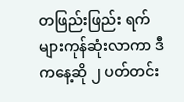တဖြည်းဖြည်း ရက်များကုန်ဆုံးလာကာ ဒီကနေ့ဆို ၂ ပတ်တင်း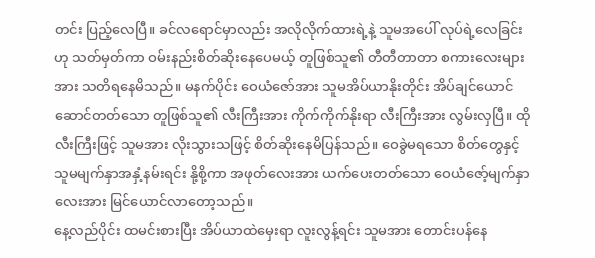တင်း ပြည့်လေပြီ။ ခင်လရောင်မှာလည်း အလိုလိုက်ထားရဲ့နဲ့ သူမအပေါ် လုပ်ရဲ့လေခြင်းဟု သတ်မှတ်ကာ ဝမ်းနည်းစိတ်ဆိုးနေပေမယ့် တူဖြစ်သူ၏ တီတီတာတာ စကားလေးများအား သတိရနေမိသည်။ မနက်ပိုင်း ဝေယံဇော်အား သူမအိပ်ယာနိုးတိုင်း အိပ်ချင်ယောင်ဆောင်တတ်သော တူဖြစ်သူ၏ လီးကြီးအား ကိုက်ကိုက်နိုးရာ လီးကြီးအား လွမ်းလှပြီ။ ထိုလီးကြီးဖြင့် သူမအား လိုးသွားသဖြင့် စိတ်ဆိုးနေမိပြန်သည်။ ဝေခွဲမရသော စိတ်တွေနှင့် သူမမျက်နှာအနှံ့နမ်းရင်း နို့စို့ကာ အဖုတ်လေးအား ယက်ပေးတတ်သော ဝေယံဇော့်မျက်နှာလေးအား မြင်ယောင်လာတော့သည်။
နေ့လည်ပိုင်း ထမင်းစားပြီး အိပ်ယာထဲမှေးရာ လူးလွန့်ရင်း သူမအား တောင်းပန်နေ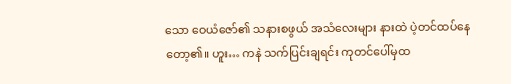သော ဝေယံဇော်၏ သနားစဖွယ် အသံလေးများ နားထဲ ပဲ့တင်ထပ်နေတော့၏။ ဟူး… ကနဲ သက်ပြင်းချရင်း ကုတင်ပေါ်မှထ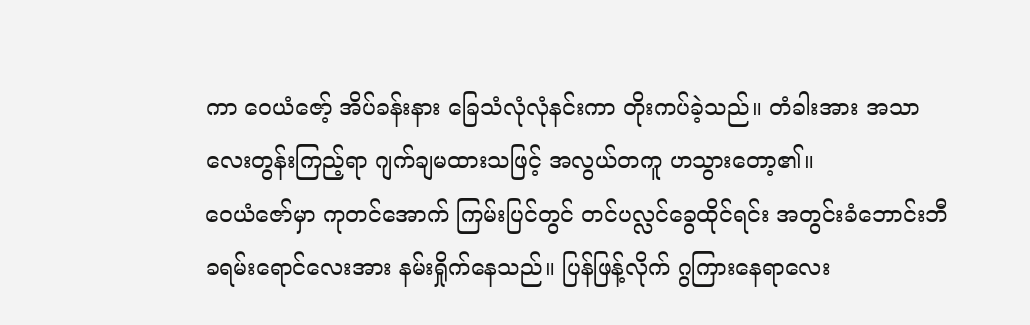ကာ ဝေယံဇော့် အိပ်ခန်းနား ခြေသံလုံလုံနင်းကာ တိုးကပ်ခဲ့သည်။ တံခါးအား အသာလေးတွန်းကြည့်ရာ ဂျက်ချမထားသဖြင့် အလွယ်တကူ ဟသွားတော့၏။
ဝေယံဇော်မှာ ကုတင်အောက် ကြမ်းပြင်တွင် တင်ပလ္လင်ခွေထိုင်ရင်း အတွင်းခံဘောင်းဘီ ခရမ်းရောင်လေးအား နမ်းရှိုက်နေသည်။ ပြန်ဖြန့်လိုက် ဂွကြားနေရာလေး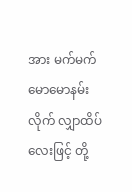အား မက်မက်မောမောနမ်းလိုက် လျှာထိပ်လေးဖြင့် တို့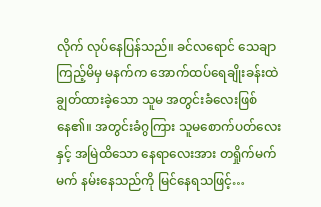လိုက် လုပ်နေပြန်သည်။ ခင်လရောင် သေချာကြည့်မိမှ မနက်က အောက်ထပ်ရေချိုးခန်းထဲ ချွတ်ထားခဲ့သော သူမ အတွင်းခံလေးဖြစ်နေ၏။ အတွင်းခံဂွကြား သူမစောက်ပတ်လေးနှင့် အမြဲထိသော နေရာလေးအား တရှိုက်မက်မက် နမ်းနေသည်ကို မြင်နေရသဖြင့်…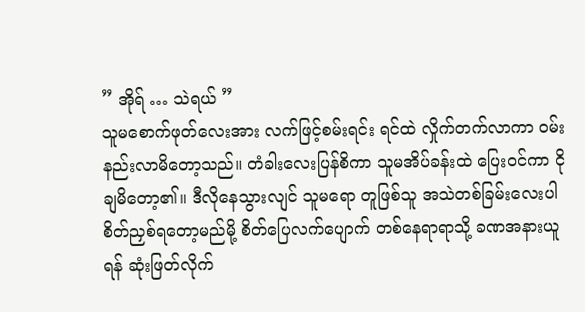” အိုရ် … သဲရယ် ”
သူမစောက်ဖုတ်လေးအား လက်ဖြင့်စမ်းရင်း ရင်ထဲ လှိုက်တက်လာကာ ဝမ်းနည်းလာမိတော့သည်။ တံခါးလေးပြန်စိကာ သူမအိပ်ခန်းထဲ ပြေးဝင်ကာ ငိုချမိတော့၏။ ဒီလိုနေသွားလျင် သူမရော တူဖြစ်သူ အသဲတစ်ခြမ်းလေးပါ စိတ်ညှစ်ရတော့မည်မို့ စိတ်ပြေလက်ပျောက် တစ်နေရာရာသို့ ခဏအနားယူရန် ဆုံးဖြတ်လိုက်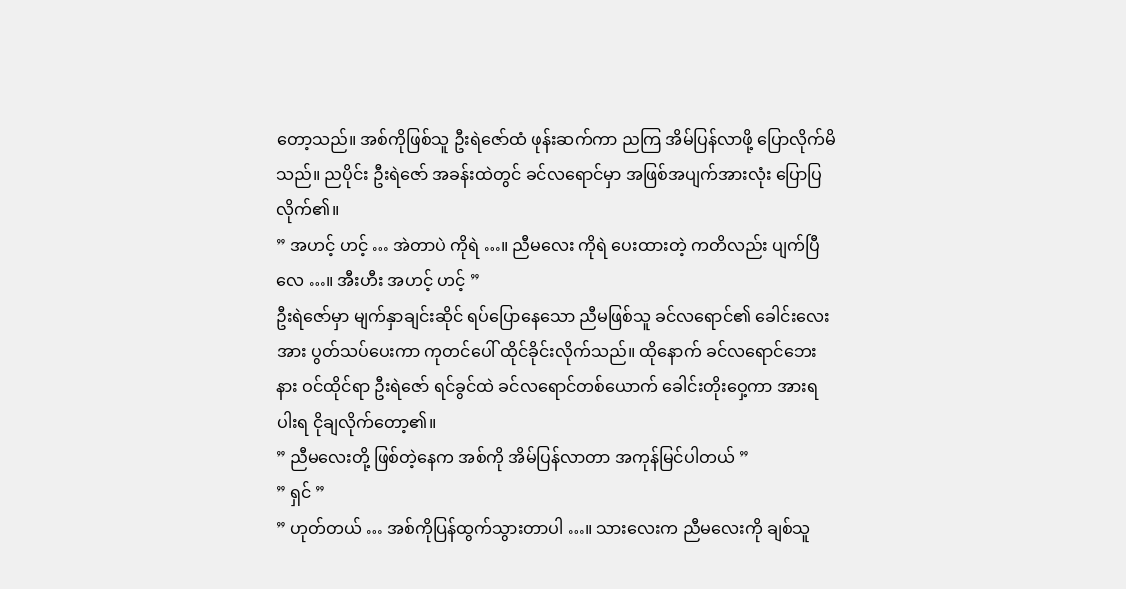တော့သည်။ အစ်ကိုဖြစ်သူ ဦးရဲဇော်ထံ ဖုန်းဆက်ကာ ညကြ အိမ်ပြန်လာဖို့ ပြောလိုက်မိသည်။ ညပိုင်း ဦးရဲဇော် အခန်းထဲတွင် ခင်လရောင်မှာ အဖြစ်အပျက်အားလုံး ပြောပြလိုက်၏။
” အဟင့် ဟင့် … အဲတာပဲ ကိုရဲ …။ ညီမလေး ကိုရဲ ပေးထားတဲ့ ကတိလည်း ပျက်ပြီလေ …။ အီးဟီး အဟင့် ဟင့် ”
ဦးရဲဇော်မှာ မျက်နှာချင်းဆိုင် ရပ်ပြောနေသော ညီမဖြစ်သူ ခင်လရောင်၏ ခေါင်းလေးအား ပွတ်သပ်ပေးကာ ကုတင်ပေါ် ထိုင်ခိုင်းလိုက်သည်။ ထိုနောက် ခင်လရောင်ဘေးနား ဝင်ထိုင်ရာ ဦးရဲဇော် ရင်ခွင်ထဲ ခင်လရောင်တစ်ယောက် ခေါင်းတိုးဝှေ့ကာ အားရပါးရ ငိုချလိုက်တော့၏။
” ညီမလေးတို့ ဖြစ်တဲ့နေက အစ်ကို အိမ်ပြန်လာတာ အကုန်မြင်ပါတယ် ”
” ရှင် ”
” ဟုတ်တယ် … အစ်ကိုပြန်ထွက်သွားတာပါ …။ သားလေးက ညီမလေးကို ချစ်သူ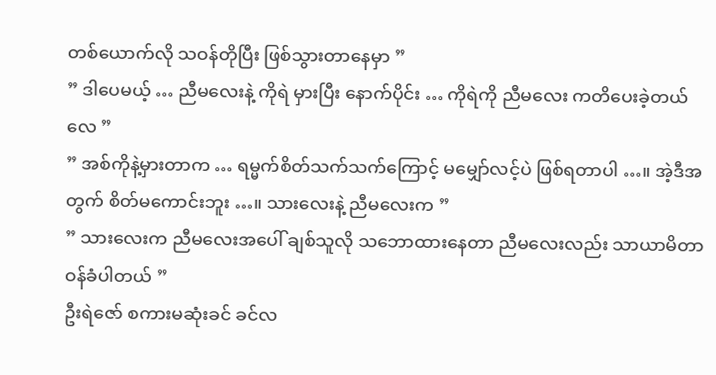တစ်ယောက်လို သဝန်တိုပြီး ဖြစ်သွားတာနေမှာ ”
” ဒါပေမယ့် … ညီမလေးနဲ့ ကိုရဲ မှားပြီး နောက်ပိုင်း … ကိုရဲကို ညီမလေး ကတိပေးခဲ့တယ်လေ ”
” အစ်ကိုနဲ့မှားတာက … ရမ္မက်စိတ်သက်သက်ကြောင့် မမျှော်လင့်ပဲ ဖြစ်ရတာပါ …။ အဲ့ဒီအတွက် စိတ်မကောင်းဘူး …။ သားလေးနဲ့ ညီမလေးက ”
” သားလေးက ညီမလေးအပေါ် ချစ်သူလို သဘောထားနေတာ ညီမလေးလည်း သာယာမိတာ ဝန်ခံပါတယ် ”
ဦးရဲဇော် စကားမဆုံးခင် ခင်လ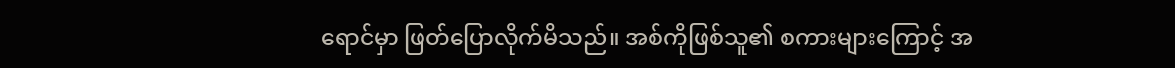ရောင်မှာ ဖြတ်ပြောလိုက်မိသည်။ အစ်ကိုဖြစ်သူ၏ စကားများကြောင့် အ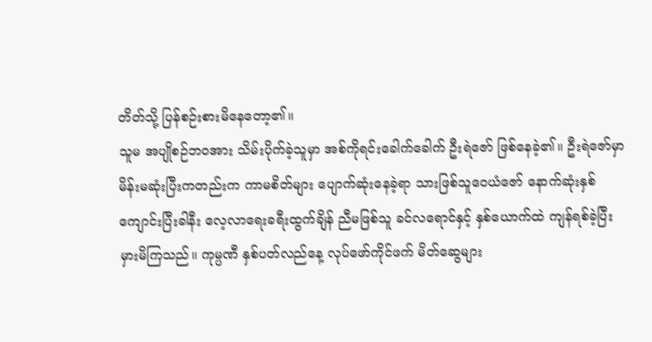တိတ်သို့ ပြန်စဉ်းစားမိနေတော့၏။
သူမ အပျိုစဉ်ဘဝအား သိမ်းပိုက်ခဲ့သူမှာ အစ်ကိုရင်းခေါက်ခေါက် ဦးရဲဇော် ဖြစ်နေခဲ့၏။ ဦးရဲဇော်မှာ မိန်းမဆုံးပြီးကတည်းက ကာမစိတ်များ ပျောက်ဆုံးနေခဲ့ရာ သားဖြစ်သူဝေယံဇော် နောက်ဆုံးနှစ် ကျောင်းပြီးခါနီး လေ့လာရေးခရီးထွက်ချိန် ညီမဖြစ်သူ ခင်လရောင်နှင့် နှစ်ယောက်ထဲ ကျန်ရစ်ခဲ့ပြီး မှားမိကြသည်။ ကုမ္ပဏီ နှစ်ပတ်လည်နေ့ လုပ်ဖော်ကိုင်ဖက် မိတ်ဆွေများ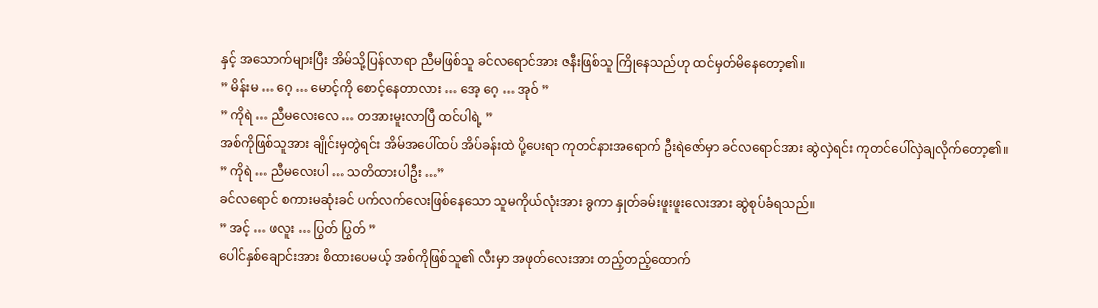နှင့် အသောက်များပြီး အိမ်သို့ပြန်လာရာ ညီမဖြစ်သူ ခင်လရောင်အား ဇနီးဖြစ်သူ ကြိုနေသည်ဟု ထင်မှတ်မိနေတော့၏။
” မိန်းမ … ဂေ့ … မောင့်ကို စောင့်နေတာလား … အေ့ ဂေ့ … အုဝ် ”
” ကိုရဲ … ညီမလေးလေ … တအားမူးလာပြီ ထင်ပါရဲ့ ”
အစ်ကိုဖြစ်သူအား ချိုင်းမှတွဲရင်း အိမ်အပေါ်ထပ် အိပ်ခန်းထဲ ပို့ပေးရာ ကုတင်နားအရောက် ဦးရဲဇော်မှာ ခင်လရောင်အား ဆွဲလှဲရင်း ကုတင်ပေါ်လှဲချလိုက်တော့၏။
” ကိုရဲ … ညီမလေးပါ … သတိထားပါဦး …”
ခင်လရောင် စကားမဆုံးခင် ပက်လက်လေးဖြစ်နေသော သူမကိုယ်လုံးအား ခွကာ နှုတ်ခမ်းဖူးဖူးလေးအား ဆွဲစုပ်ခံရသည်။
” အင့် … ဖလူး … ပြွတ် ပြွတ် ”
ပေါင်နှစ်ချောင်းအား စိထားပေမယ့် အစ်ကိုဖြစ်သူ၏ လီးမှာ အဖုတ်လေးအား တည့်တည့်ထောက်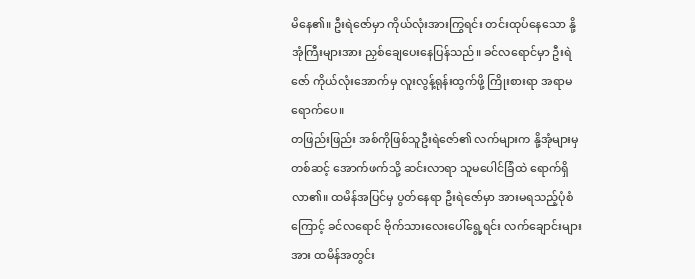မိနေ၏။ ဦးရဲဇော်မှာ ကိုယ်လုံးအားကြွရင်း တင်းထုပ်နေသော နို့အုံကြီးများအား ညှစ်ချေပေးနေပြန်သည်။ ခင်လရောင်မှာ ဦးရဲဇော် ကိုယ်လုံးအောက်မှ လူးလွန့်ရုန်းထွက်ဖို့ ကြိုးစားရာ အရာမရောက်ပေ။
တဖြည်းဖြည်း အစ်ကိုဖြစ်သူဦးရဲဇော်၏ လက်များက နို့အုံများမှတစ်ဆင့် အောက်ဖက်သို့ ဆင်းလာရာ သူမပေါင်ခြံထဲ ရောက်ရှိလာ၏။ ထမိန်အပြင်မှ ပွတ်နေရာ ဦးရဲဇော်မှာ အားမရသည့်ပုံစံကြောင့် ခင်လရောင် ဗိုက်သားလေးပေါ်ရွေ့ရင်း လက်ချောင်းများအား ထမိန်အတွင်း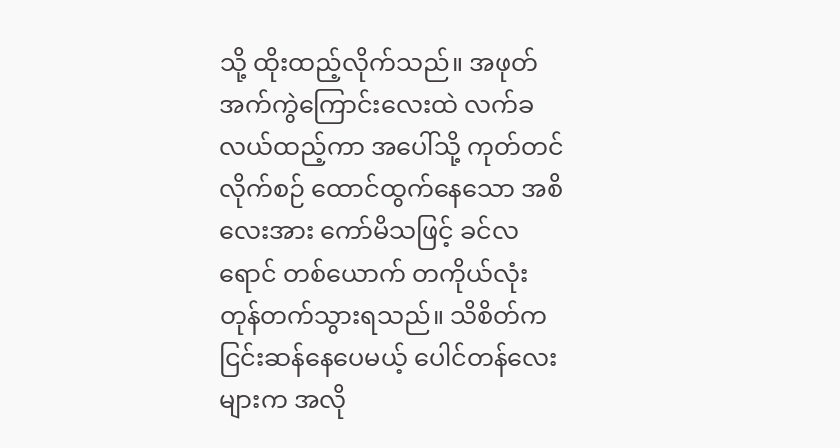သို့ ထိုးထည့်လိုက်သည်။ အဖုတ်အက်ကွဲကြောင်းလေးထဲ လက်ခလယ်ထည့်ကာ အပေါ်သို့ ကုတ်တင်လိုက်စဉ် ထောင်ထွက်နေသော အစိလေးအား ကော်မိသဖြင့် ခင်လရောင် တစ်ယောက် တကိုယ်လုံး တုန်တက်သွားရသည်။ သိစိတ်က ငြင်းဆန်နေပေမယ့် ပေါင်တန်လေးများက အလို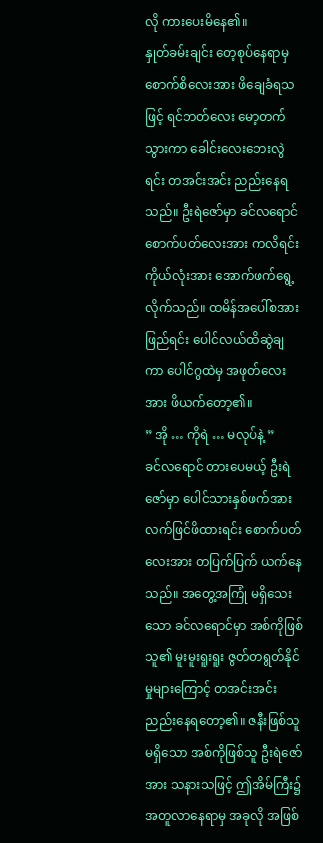လို ကားပေးမိနေ၏။
နှုတ်ခမ်းချင်း တေ့စုပ်နေရာမှ စောက်စိလေးအား ဖိချေခံရသဖြင့် ရင်ဘတ်လေး မော့တက်သွားကာ ခေါင်းလေးဘေးလွဲရင်း တအင်းအင်း ညည်းနေရသည်။ ဦးရဲဇော်မှာ ခင်လရောင်စောက်ပတ်လေးအား ကလိရင်း ကိုယ်လုံးအား အောက်ဖက်ရွေ့လိုက်သည်။ ထမိန်အပေါ်စအားဖြည်ရင်း ပေါင်လယ်ထိဆွဲချကာ ပေါင်ဂွထဲမှ အဖုတ်လေးအား ဖိယက်တော့၏။
” အို … ကိုရဲ … မလုပ်နဲ့ ”
ခင်လရောင် တားပေမယ့် ဦးရဲဇော်မှာ ပေါင်သားနှစ်ဖက်အား လက်ဖြင်ဖိထားရင်း စောက်ပတ်လေးအား တပြက်ပြက် ယက်နေသည်။ အတွေ့အကြုံ မရှိသေးသော ခင်လရောင်မှာ အစ်ကိုဖြစ်သူ၏ မူးမူးရူးရူး ဇွတ်တရွတ်နိုင်မှုများကြောင့် တအင်းအင်း ညည်းနေရတော့၏။ ဇနီးဖြစ်သူမရှိသော အစ်ကိုဖြစ်သူ ဦးရဲဇော်အား သနားသဖြင့် ဤအိမ်ကြီး၌ အတူလာနေရာမှ အခုလို အဖြစ်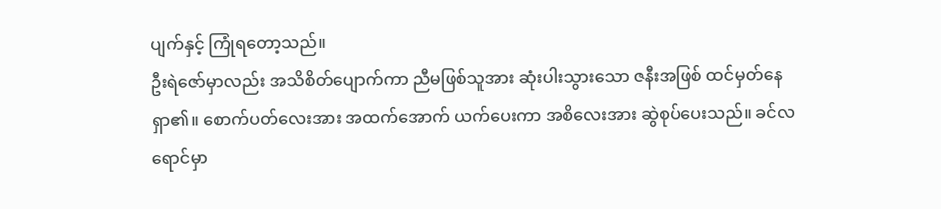ပျက်နှင့် ကြုံရတော့သည်။
ဦးရဲဇော်မှာလည်း အသိစိတ်ပျောက်ကာ ညီမဖြစ်သူအား ဆုံးပါးသွားသော ဇနီးအဖြစ် ထင်မှတ်နေရှာ၏။ စောက်ပတ်လေးအား အထက်အောက် ယက်ပေးကာ အစိလေးအား ဆွဲစုပ်ပေးသည်။ ခင်လရောင်မှာ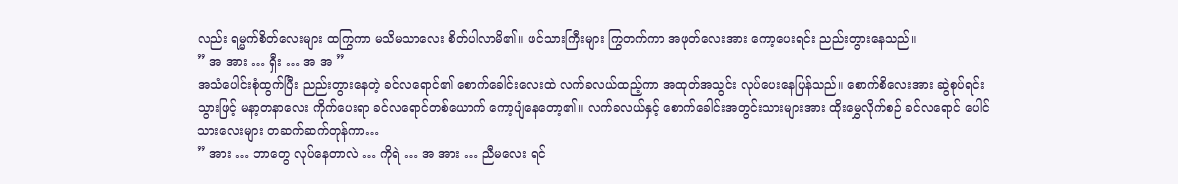လည်း ရမ္မက်စိတ်လေးများ ထကြွကာ မသိမသာလေး စိတ်ပါလာမိ၏။ ဖင်သားကြီးများ ကြွတက်ကာ အဖုတ်လေးအား ကော့ပေးရင်း ညည်းတွားနေသည်။
” အ အား … ရှီး … အ အ ”
အသံပေါင်းစုံထွက်ပြီး ညည်းတွားနေတဲ့ ခင်လရောင်၏ စောက်ခေါင်းလေးထဲ လက်ခလယ်ထည့်ကာ အထုတ်အသွင်း လုပ်ပေးနေပြန်သည်။ စောက်စိလေးအား ဆွဲစုပ်ရင်း သွားဖြင့် မနာ့တနာလေး ကိုက်ပေးရာ ခင်လရောင်တစ်ယောက် ကော့ပျံနေတော့၏။ လက်ခလယ်နှင့် စောက်ခေါင်းအတွင်းသားများအား ထိုးမွှေလိုက်စဉ် ခင်လရောင် ပေါင်သားလေးများ တဆက်ဆက်တုန်ကာ…
” အား … ဘာတွေ လုပ်နေတာလဲ … ကိုရဲ … အ အား … ညီမလေး ရင်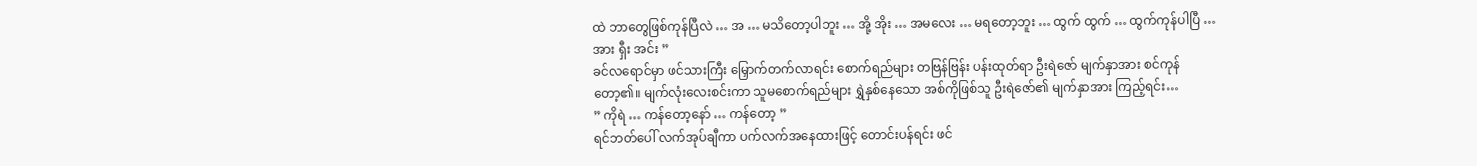ထဲ ဘာတွေဖြစ်ကုန်ပြီလဲ … အ … မသိတော့ပါဘူး … အို့ အိုး … အမလေး … မရတော့ဘူး … ထွက် ထွက် … ထွက်ကုန်ပါပြီ … အား ရှီး အင်း ”
ခင်လရောင်မှာ ဖင်သားကြီး မြှောက်တက်လာရင်း စောက်ရည်များ တဗြန်ဗြန်း ပန်းထုတ်ရာ ဦးရဲဇော် မျက်နှာအား စင်ကုန်တော့၏။ မျက်လုံးလေးစင်းကာ သူမစောက်ရည်များ ရွှဲနှစ်နေသော အစ်ကိုဖြစ်သူ ဦးရဲဇော်၏ မျက်နှာအား ကြည့်ရင်း…
” ကိုရဲ … ကန်တော့နော် … ကန်တော့ ”
ရင်ဘတ်ပေါ် လက်အုပ်ချီကာ ပက်လက်အနေထားဖြင့် တောင်းပန်ရင်း ဖင်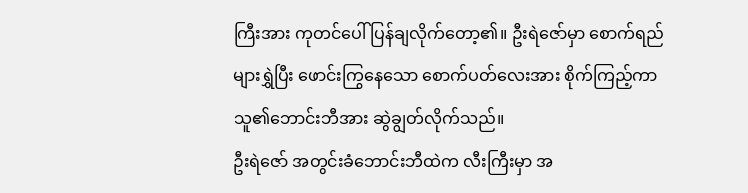ကြီးအား ကုတင်ပေါ် ပြန်ချလိုက်တော့၏။ ဦးရဲဇော်မှာ စောက်ရည်များရွှဲပြီး ဖောင်းကြွနေသော စောက်ပတ်လေးအား စိုက်ကြည့်ကာ သူ၏ဘောင်းဘီအား ဆွဲချွတ်လိုက်သည်။
ဦးရဲဇော် အတွင်းခံဘောင်းဘီထဲက လီးကြီးမှာ အ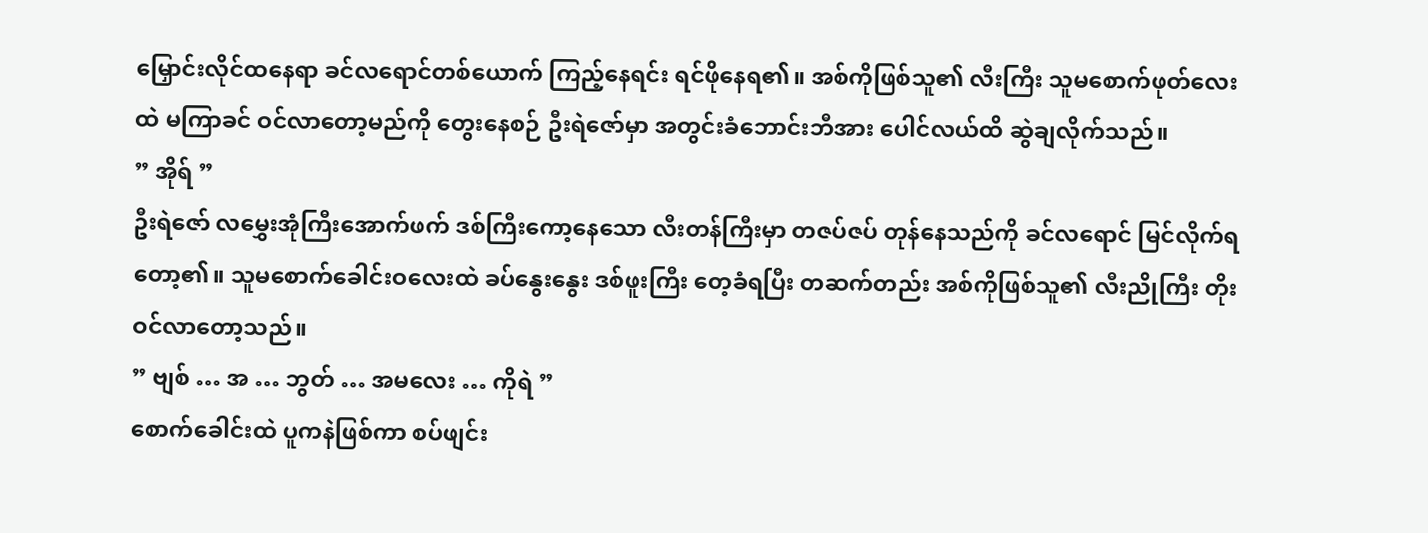မြှောင်းလိုင်ထနေရာ ခင်လရောင်တစ်ယောက် ကြည့်နေရင်း ရင်ဖိုနေရ၏။ အစ်ကိုဖြစ်သူ၏ လီးကြီး သူမစောက်ဖုတ်လေးထဲ မကြာခင် ဝင်လာတော့မည်ကို တွေးနေစဉ် ဦးရဲဇော်မှာ အတွင်းခံဘောင်းဘီအား ပေါင်လယ်ထိ ဆွဲချလိုက်သည်။
” အိုရ် ”
ဦးရဲဇော် လမွှေးအုံကြီးအောက်ဖက် ဒစ်ကြီးကော့နေသော လီးတန်ကြီးမှာ တဇပ်ဇပ် တုန်နေသည်ကို ခင်လရောင် မြင်လိုက်ရတော့၏။ သူမစောက်ခေါင်းဝလေးထဲ ခပ်နွေးနွေး ဒစ်ဖူးကြီး တေ့ခံရပြီး တဆက်တည်း အစ်ကိုဖြစ်သူ၏ လီးညိုကြီး တိုးဝင်လာတော့သည်။
” ဗျစ် … အ … ဘွတ် … အမလေး … ကိုရဲ ”
စောက်ခေါင်းထဲ ပူကနဲဖြစ်ကာ စပ်ဖျင်း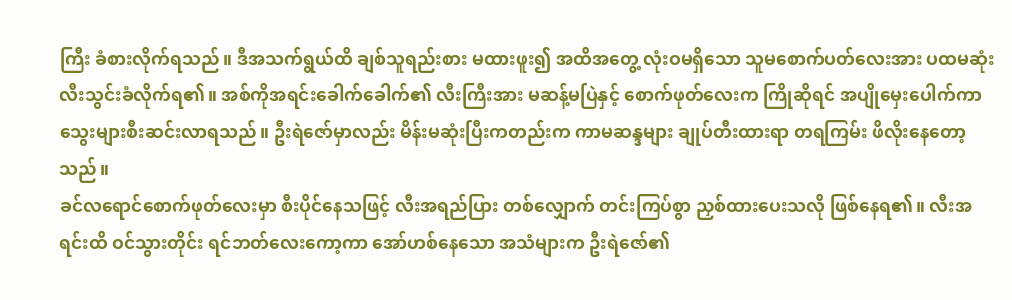ကြီး ခံစားလိုက်ရသည်။ ဒီအသက်ရွယ်ထိ ချစ်သူရည်းစား မထားဖူး၍ အထိအတွေ့ လုံးဝမရှိသော သူမစောက်ပတ်လေးအား ပထမဆုံး လီးသွင်းခံလိုက်ရ၏။ အစ်ကိုအရင်းခေါက်ခေါက်၏ လီးကြီးအား မဆန့်မပြဲနှင့် စောက်ဖုတ်လေးက ကြိုဆိုရင် အပျိုမှေးပေါက်ကာ သွေးများစီးဆင်းလာရသည်။ ဦးရဲဇော်မှာလည်း မိန်းမဆုံးပြီးကတည်းက ကာမဆန္ဒများ ချုပ်တီးထားရာ တရကြမ်း ဖိလိုးနေတော့သည်။
ခင်လရောင်စောက်ဖုတ်လေးမှာ စီးပိုင်နေသဖြင့် လီးအရည်ပြား တစ်လျှောက် တင်းကြပ်စွာ ညှစ်ထားပေးသလို ဖြစ်နေရ၏။ လီးအရင်းထိ ဝင်သွားတိုင်း ရင်ဘတ်လေးကော့ကာ အော်ဟစ်နေသော အသံများက ဦးရဲဇော်၏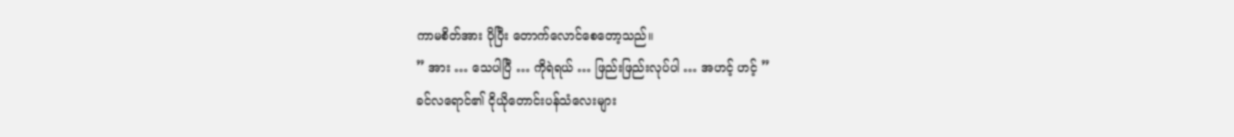ကာမစိတ်အား ပိုပြီး တောက်လောင်စေတော့သည်။
” အား … သေပါပြီ … ကိုရဲရယ် … ဖြည်းဖြည်းလုပ်ပါ … အဟင့် ဟင့် ”
ခင်လရောင်၏ ငိုယိုတောင်းပန်သံလေးများ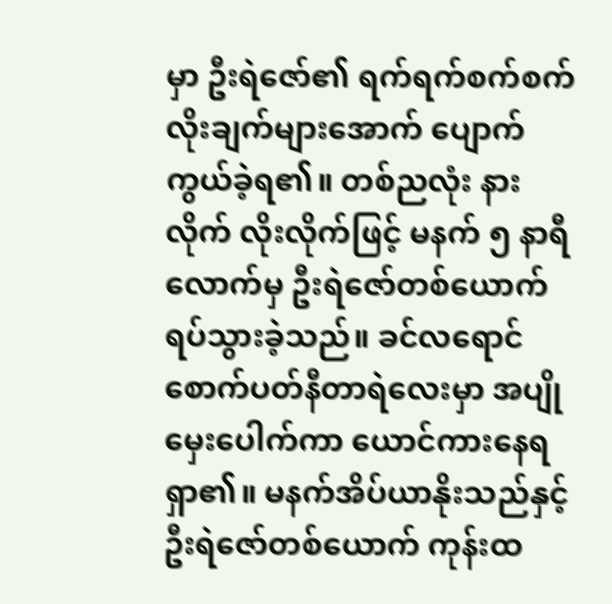မှာ ဦးရဲဇော်၏ ရက်ရက်စက်စက် လိုးချက်များအောက် ပျောက်ကွယ်ခဲ့ရ၏။ တစ်ညလုံး နားလိုက် လိုးလိုက်ဖြင့် မနက် ၅ နာရီလောက်မှ ဦးရဲဇော်တစ်ယောက် ရပ်သွားခဲ့သည်။ ခင်လရောင် စောက်ပတ်နီတာရဲလေးမှာ အပျိုမှေးပေါက်ကာ ယောင်ကားနေရရှာ၏။ မနက်အိပ်ယာနိုးသည်နှင့် ဦးရဲဇော်တစ်ယောက် ကုန်းထ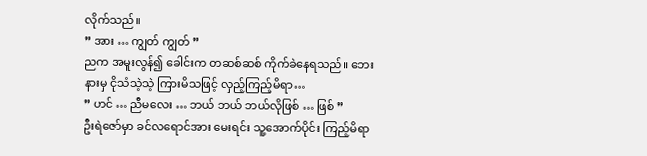လိုက်သည်။
” အား … ကျွတ် ကျွတ် ”
ညက အမူးလွန်၍ ခေါင်းက တဆစ်ဆစ် ကိုက်ခဲနေရသည်။ ဘေးနားမှ ငိုသံသဲ့သဲ့ ကြားမိသဖြင့် လှည့်ကြည့်မိရာ…
” ဟင် … ညီမလေး … ဘယ် ဘယ် ဘယ်လိုဖြစ် … ဖြစ် ”
ဦးရဲဇော်မှာ ခင်လရောင်အား မေးရင်း သူ့အောက်ပိုင်း ကြည့်မိရာ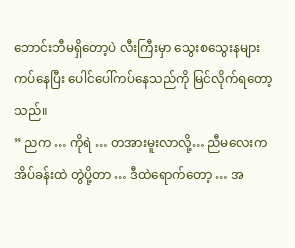ဘောင်းဘီမရှိတော့ပဲ လီးကြီးမှာ သွေးစသွေးနများ ကပ်နေပြီး ပေါင်ပေါ်ကပ်နေသည်ကို မြင်လိုက်ရတော့သည်။
” ညက … ကိုရဲ … တအားမူးလာလို့… ညီမလေးက အိပ်ခန်းထဲ တွဲပို့တာ … ဒီထဲရောက်တော့ … အ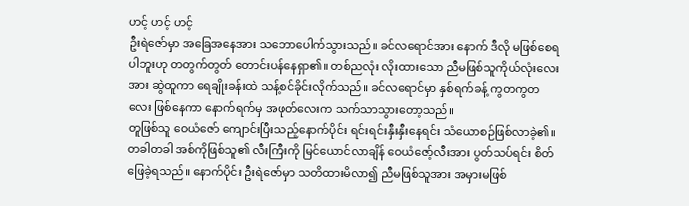ဟင့် ဟင့် ဟင့်
ဦးရဲဇော်မှာ အခြေအနေအား သဘောပေါက်သွားသည်။ ခင်လရောင်အား နောက် ဒီလို မဖြစ်စေရပါဘူးဟု တတွက်တွတ် တောင်းပန်နေရှာ၏။ တစ်ညလုံး လိုးထားသော ညီမဖြစ်သူကိုယ်လုံးလေးအား ဆွဲထူကာ ရေချိုးခန်းထဲ သန့်စင်ခိုင်းလိုက်သည်။ ခင်လရောင်မှာ နှစ်ရက်ခန့် ကွတကွတလေး ဖြစ်နေကာ နောက်ရက်မှ အဖုတ်လေးက သက်သာသွားတော့သည်။
တူဖြစ်သူ ဝေယံဇော် ကျောင်းပြီးသည့်နောက်ပိုင်း ရင်းရင်းနှီးနှီးနေရင်း သံယောစဉ်ဖြစ်လာခဲ့၏။ တခါတခါ အစ်ကိုဖြစ်သူ၏ လီးကြီးကို မြင်ယောင်လာချိန် ဝေယံဇော့်လီးအား ပွတ်သပ်ရင်း စိတ်ဖြေခဲ့ရသည်။ နောက်ပိုင်း ဦးရဲဇော်မှာ သတိထားမိလာ၍ ညီမဖြစ်သူအား အမှားမဖြစ်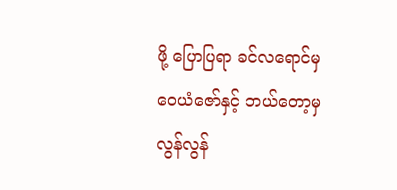ဖို့ ပြောပြရာ ခင်လရောင်မှ ဝေယံဇော်နှင့် ဘယ်တော့မှ လွန်လွန်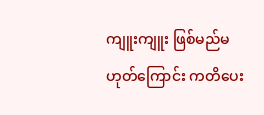ကျူးကျူး ဖြစ်မည်မဟုတ်ကြောင်း ကတိပေး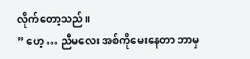လိုက်တော့သည်။
” ဟေ့ … ညီမလေး အစ်ကိုမေးနေတာ ဘာမှ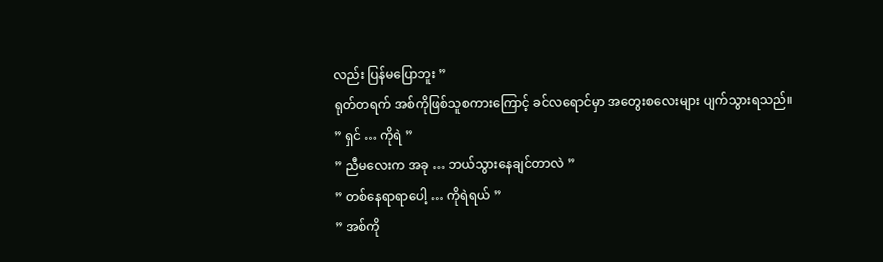လည်း ပြန်မပြောဘူး ”
ရုတ်တရက် အစ်ကိုဖြစ်သူစကားကြောင့် ခင်လရောင်မှာ အတွေးစလေးများ ပျက်သွားရသည်။
” ရှင် … ကိုရဲ ”
” ညီမလေးက အခု … ဘယ်သွားနေချင်တာလဲ ”
” တစ်နေရာရာပေါ့ … ကိုရဲရယ် ”
” အစ်ကို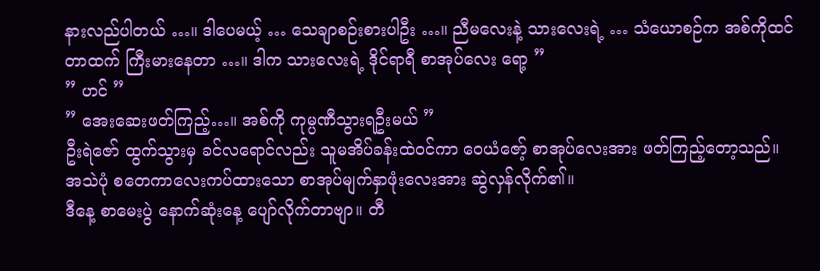နားလည်ပါတယ် …။ ဒါပေမယ့် … သေချာစဉ်းစားပါဦး …။ ညီမလေးနဲ့ သားလေးရဲ့ … သံယောစဉ်က အစ်ကိုထင်တာထက် ကြီးမားနေတာ …။ ဒါက သားလေးရဲ့ ဒိုင်ရာရီ စာအုပ်လေး ရော့ ”
” ဟင် ”
” အေးဆေးဖတ်ကြည့်…။ အစ်ကို ကုမ္ပဏီသွားရဦးမယ် ”
ဦးရဲဇော် ထွက်သွားမှ ခင်လရောင်လည်း သူမအိပ်ခန်းထဲဝင်ကာ ဝေယံဇော့် စာအုပ်လေးအား ဖတ်ကြည့်တော့သည်။ အသဲပုံ စတေကာလေးကပ်ထားသော စာအုပ်မျက်နှာဖုံးလေးအား ဆွဲလှန်လိုက်၏။
ဒီနေ့ စာမေးပွဲ နောက်ဆုံးနေ့ ပျော်လိုက်တာဗျာ။ တီ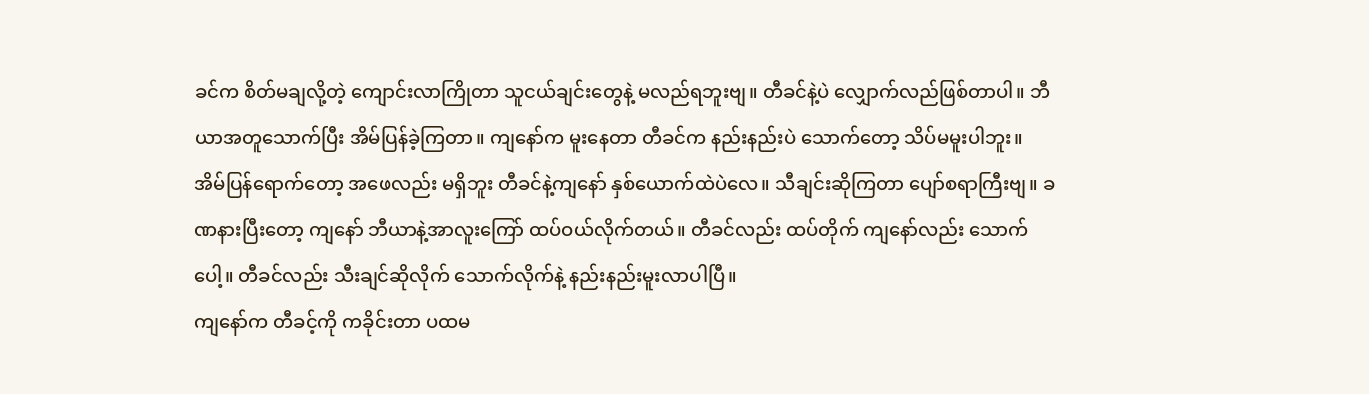ခင်က စိတ်မချလို့တဲ့ ကျောင်းလာကြိုတာ သူငယ်ချင်းတွေနဲ့ မလည်ရဘူးဗျ။ တီခင်နဲ့ပဲ လျှောက်လည်ဖြစ်တာပါ။ ဘီယာအတူသောက်ပြီး အိမ်ပြန်ခဲ့ကြတာ။ ကျနော်က မူးနေတာ တီခင်က နည်းနည်းပဲ သောက်တော့ သိပ်မမူးပါဘူး။
အိမ်ပြန်ရောက်တော့ အဖေလည်း မရှိဘူး တီခင်နဲ့ကျနော် နှစ်ယောက်ထဲပဲလေ။ သီချင်းဆိုကြတာ ပျော်စရာကြီးဗျ။ ခဏနားပြီးတော့ ကျနော် ဘီယာနဲ့အာလူးကြော် ထပ်ဝယ်လိုက်တယ်။ တီခင်လည်း ထပ်တိုက် ကျနော်လည်း သောက်ပေါ့။ တီခင်လည်း သီးချင်ဆိုလိုက် သောက်လိုက်နဲ့ နည်းနည်းမူးလာပါပြီ။
ကျနော်က တီခင့်ကို ကခိုင်းတာ ပထမ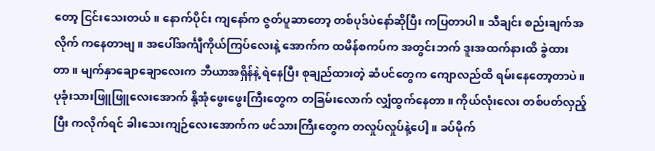တော့ ငြင်းသေးတယ်။ နောက်ပိုင်း ကျနော်က ဇွတ်ပူဆာတော့ တစ်ပုဒ်ပဲနော်ဆိုပြီး ကပြတာပါ။ သီချင်း စည်းချက်အလိုက် ကနေတာဗျ။ အပေါ်အင်္ကျီကိုယ်ကြပ်လေးနဲ့ အောက်က ထမိန်စကပ်က အတွင်းဘက် ဒူးအထက်နားထိ ခွဲထားတာ။ မျက်နှာချောချောလေးက ဘီယာအရှိန်နဲ့ ရဲနေပြီး စုချည်ထားတဲ့ ဆံပင်တွေက ကျောလည်ထိ ရမ်းနေတော့တာပဲ။
ပုခုံးသားဖြူဖြူလေးအောက် နို့အုံဖွေးဖွေးကြီးတွေက တခြမ်းလောက် လျှံထွက်နေတာ။ ကိုယ်လုံးလေး တစ်ပတ်လှည့်ပြီး ကလိုက်ရင် ခါးသေးကျဉ်လေးအောက်က ဖင်သားကြီးတွေက တလှုပ်လှုပ်နဲ့ပေါ့။ ခပ်မိုက်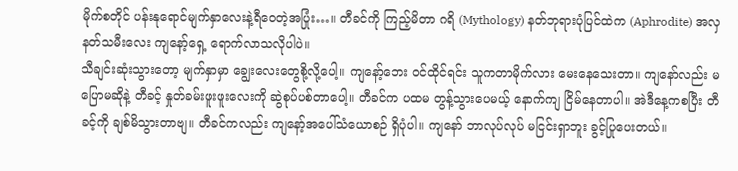မိုက်စတိုင် ပန်းနုရောင်မျက်နှာလေးနဲ့ရီဝေတဲ့အပြုံး…။ တီခင်ကို ကြည့်မိတာ ဂရိ (Mythology) နတ်ဘုရားပုံပြင်ထဲက (Aphrodite) အလှနတ်သမီးလေး ကျနော့်ရှေ့ ရောက်လာသလိုပါပဲ။
သီချင်းဆုံးသွားတော့ မျက်နှာမှာ ချွေးလေးတွေစို့လို့ပေါ့။ ကျနော့်ဘေး ဝင်ထိုင်ရင်း သူကတာမိုက်လား မေးနေသေးတာ။ ကျနော်လည်း မပြောမဆိုနဲ့ တီခင့် နှုတ်ခမ်းဖူးဖူးလေးကို ဆွဲစုပ်ပစ်တာပေါ့။ တီခင်က ပထမ တွန့်သွားပေမယ့် နောက်ကျ ငြိမ်နေတာပါ။ အဲဒီနေ့ကစပြီး တီခင့်ကို ချစ်မိသွားတာဗျ။ တီခင်ကလည်း ကျနော့်အပေါ်သံယောစဉ် ရှိပုံပါ။ ကျနော် ဘာလုပ်လုပ် မငြင်းရှာဘူး ခွင့်ပြုပေးတယ်။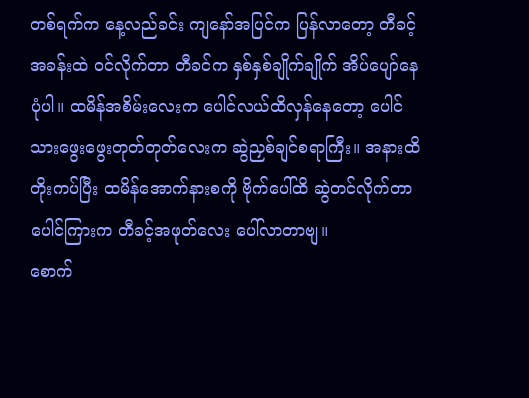တစ်ရက်က နေ့လည်ခင်း ကျနော်အပြင်က ပြန်လာတော့ တီခင့်အခန်းထဲ ဝင်လိုက်တာ တီခင်က နှစ်နှစ်ချိုက်ချိုက် အိပ်ပျော်နေပုံပါ။ ထမိန်အစိမ်းလေးက ပေါင်လယ်ထိလှန်နေတော့ ပေါင်သားဖွေးဖွေးတုတ်တုတ်လေးက ဆွဲညှစ်ချင်စရာကြီး။ အနားထိတိုးကပ်ပြီး ထမိန်အောက်နားစကို ဗိုက်ပေါ်ထိ ဆွဲတင်လိုက်တာ ပေါင်ကြားက တီခင့်အဖုတ်လေး ပေါ်လာတာဗျ။
စောက်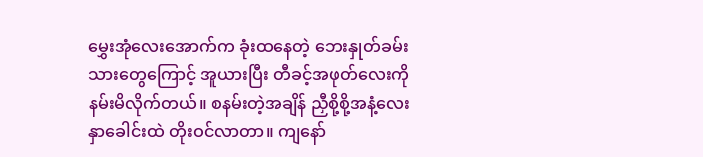မွှေးအုံလေးအောက်က ခုံးထနေတဲ့ ဘေးနှုတ်ခမ်းသားတွေကြောင့် အူယားပြီး တီခင့်အဖုတ်လေးကို နမ်းမိလိုက်တယ်။ စနမ်းတဲ့အချိန် ညှီစို့စို့အနံ့လေး နှာခေါင်းထဲ တိုးဝင်လာတာ။ ကျနော်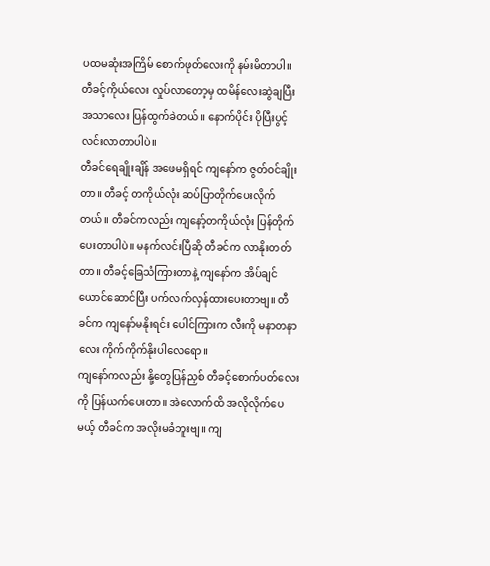ပထမဆုံးအကြိမ် စောက်ဖုတ်လေးကို နမ်းမိတာပါ။ တီခင့်ကိုယ်လေး လှုပ်လာတော့မှ ထမိန်လေးဆွဲချပြီး အသာလေး ပြန်ထွက်ခဲတယ်။ နောက်ပိုင်း ပိုပြီးပွင့်လင်းလာတာပါပဲ။
တီခင်ရေချိုးချိန် အဖေမရှိရင် ကျနော်က ဇွတ်ဝင်ချိုးတာ။ တီခင့် တကိုယ်လုံး ဆပ်ပြာတိုက်ပေးလိုက်တယ်။ တီခင်ကလည်း ကျနော့်တကိုယ်လုံး ပြန်တိုက်ပေးတာပါပဲ။ မနက်လင်းပြီဆို တီခင်က လာနိုးတတ်တာ။ တီခင့်ခြေသံကြားတာနဲ့ ကျနော်က အိပ်ချင်ယောင်ဆောင်ပြီး ပက်လက်လှန်ထားပေးတာဗျ။ တီခင်က ကျနော်မနိုးရင်း ပေါင်ကြားက လီးကို မနာတနာလေး ကိုက်ကိုက်နိုးပါလေရော။
ကျနော်ကလည်း နို့တွေပြန်ညှစ် တီခင့်စောက်ပတ်လေးကို ပြန်ယက်ပေးတာ။ အဲလောက်ထိ အလိုလိုက်ပေမယ့် တီခင်က အလိုးမခံဘူးဗျ။ ကျ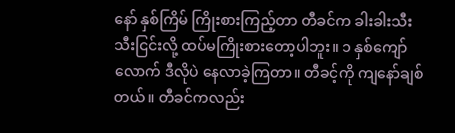နော် နှစ်ကြိမ် ကြိုးစားကြည့်တာ တီခင်က ခါးခါးသီးသီးငြင်းလို့ ထပ်မကြိုးစားတော့ပါဘူး။ ၁ နှစ်ကျော်လောက် ဒီလိုပဲ နေလာခဲ့ကြတာ။ တီခင့်ကို ကျနော်ချစ်တယ်။ တီခင်ကလည်း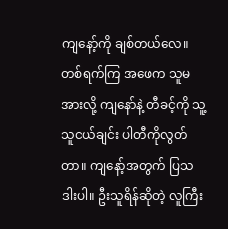ကျနော့်ကို ချစ်တယ်လေ။
တစ်ရက်ကြ အဖေက သူမအားလို့ ကျနော်နဲ့ တီခင့်ကို သူ့သူငယ်ချင်း ပါတီကိုလွတ်တာ။ ကျနော့်အတွက် ပြသဒါးပါ။ ဦးသူရိန်ဆိုတဲ့ လူကြီး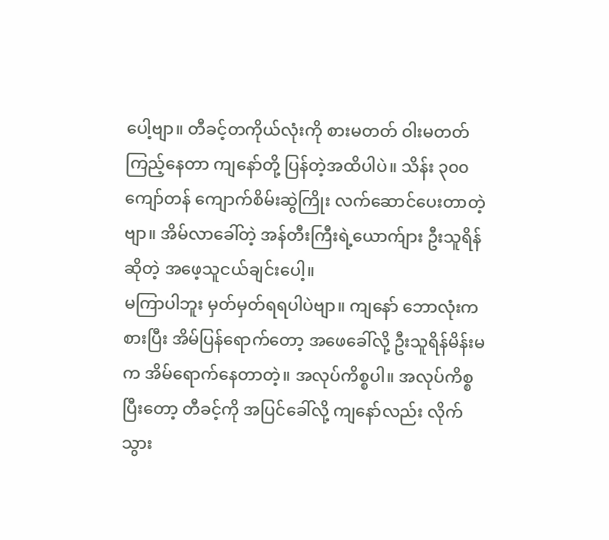ပေါ့ဗျာ။ တီခင့်တကိုယ်လုံးကို စားမတတ် ဝါးမတတ် ကြည့်နေတာ ကျနော်တို့ ပြန်တဲ့အထိပါပဲ။ သိန်း ၃၀၀ ကျော်တန် ကျောက်စိမ်းဆွဲကြိုး လက်ဆောင်ပေးတာတဲ့ဗျာ။ အိမ်လာခေါ်တဲ့ အန်တီးကြီးရဲ့ယောက်ျား ဦးသူရိန်ဆိုတဲ့ အဖေ့သူငယ်ချင်းပေါ့။
မကြာပါဘူး မှတ်မှတ်ရရပါပဲဗျာ။ ကျနော် ဘောလုံးကစားပြီး အိမ်ပြန်ရောက်တော့ အဖေခေါ်လို့ ဦးသူရိန်မိန်းမက အိမ်ရောက်နေတာတဲ့။ အလုပ်ကိစ္စပါ။ အလုပ်ကိစ္စပြီးတော့ တီခင့်ကို အပြင်ခေါ်လို့ ကျနော်လည်း လိုက်သွား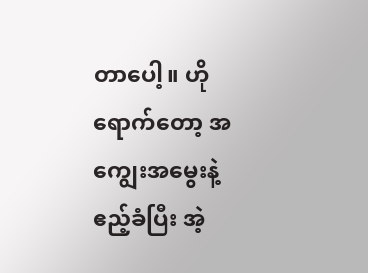တာပေါ့။ ဟိုရောက်တော့ အကျွေးအမွေးနဲ့ ဧည့်ခံပြီး အဲ့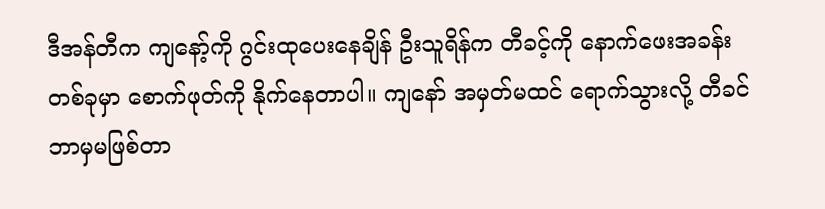ဒီအန်တီက ကျနော့်ကို ဂွင်းထုပေးနေချိန် ဦးသူရိန်က တီခင့်ကို နောက်ဖေးအခန်းတစ်ခုမှာ စောက်ဖုတ်ကို နိုက်နေတာပါ။ ကျနော် အမှတ်မထင် ရောက်သွားလို့ တီခင် ဘာမှမဖြစ်တာ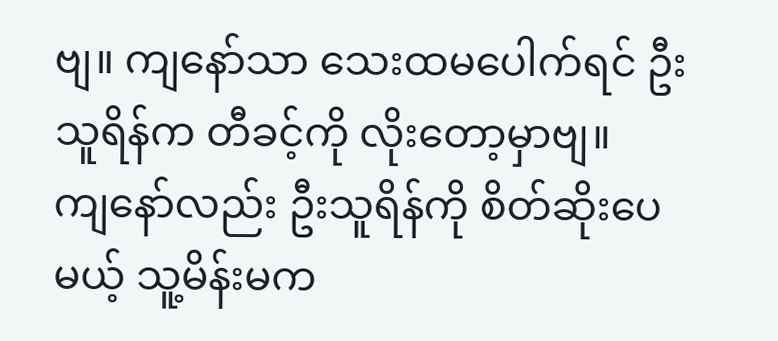ဗျ။ ကျနော်သာ သေးထမပေါက်ရင် ဦးသူရိန်က တီခင့်ကို လိုးတော့မှာဗျ။
ကျနော်လည်း ဦးသူရိန်ကို စိတ်ဆိုးပေမယ့် သူ့မိန်းမက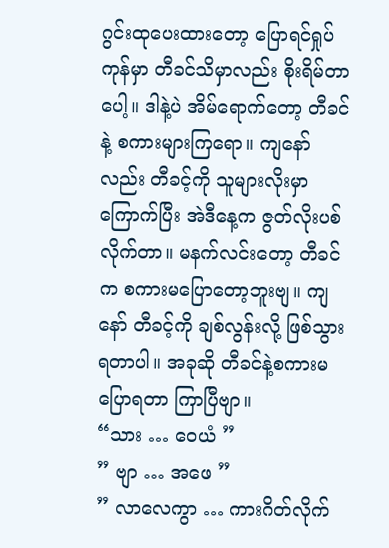ဂွင်းထုပေးထားတော့ ပြောရင်ရှုပ်ကုန်မှာ တီခင်သိမှာလည်း စိုးရိမ်တာပေါ့။ ဒါနဲ့ပဲ အိမ်ရောက်တော့ တီခင်နဲ့ စကားများကြရော။ ကျနော်လည်း တီခင့်ကို သူများလိုးမှာ ကြောက်ပြီး အဲဒီနေ့က ဇွတ်လိုးပစ်လိုက်တာ။ မနက်လင်းတော့ တီခင်က စကားမပြောတော့ဘူးဗျ။ ကျနော် တီခင့်ကို ချစ်လွန်းလို့ ဖြစ်သွားရတာပါ။ အခုဆို တီခင်နဲ့စကားမပြောရတာ ကြာပြီဗျာ။
“သား … ဝေယံ ”
” ဗျာ … အဖေ ”
” လာလေကွာ … ကားဂိတ်လိုက်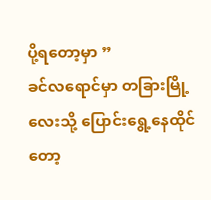ပို့ရတော့မှာ ”
ခင်လရောင်မှာ တခြားမြို့လေးသို့ ပြောင်းရွေ့နေထိုင်တော့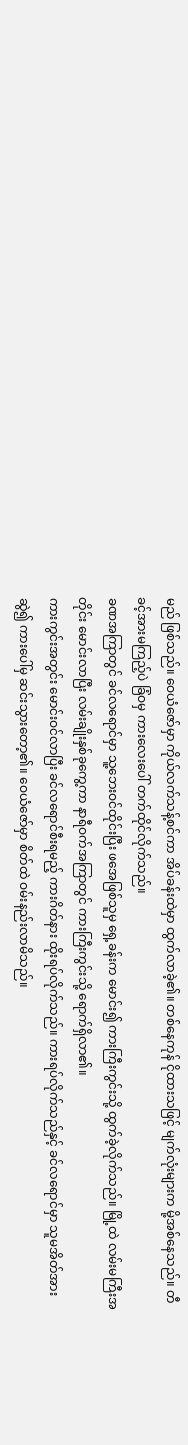မည် ဖြစ်သည်။ ဝေယံဇော်မှာ ကိုယ်လက်သန့်စင်ကာ အိပ်ခန်းထဲမှာ ထွက်လာခဲ့၏။ တစ်နေကုန် ငိုထားသဖြင့် မျက်လုံးများက မို့အစ်နေသည်။ တီခင့်အားမကြည့်ပဲ ခြံဝမှ ကားလေးပေါ် တက်ထိုင်လိုက်သည်။
ခဏအကြာတွင် ခင်လရောင်မှာ သူ့ဘေးဝင်ထိုင်းပြီး ဖအေဖြစ်သူမှ ရှေ့ခန်းက မောင်း၍ ကားကြီးကွင်းသို့ ထွက်ခဲ့လိုက်သည်။ မြို့ထဲ လမ်းမကြီးအတိုင်း မောင်းလာပြီး လမ်းချိုးနှစ်ခုကွေ့ကာ နာရီဝက်အကြာတွင် ကားကြီးကွင်းသို့ ရောက်ရှိလာ၏။
ကားကွင်းအတွင်း မောင်းဝင်လာပြီး ခင်လရောင်စီးရမည့် ကားဂိတ်နား ထိုးရပ်လိုက်သည်။ ကားရပ်လိုက်သည်နှင့် ခင်လရောင်မှာ သူမအိတ်အားဆွဲ၍ ကားပေါ်မှ ဆင်းသွားတော့၏။ ဝေယံဇော်မှာ စိတ်ထဲ ဝမ်းနည်းလာမိသည်။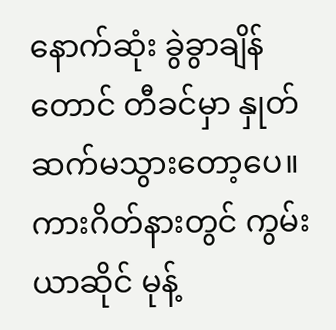နောက်ဆုံး ခွဲခွာချိန်တောင် တီခင်မှာ နှုတ်ဆက်မသွားတော့ပေ။ ကားဂိတ်နားတွင် ကွမ်းယာဆိုင် မုန့်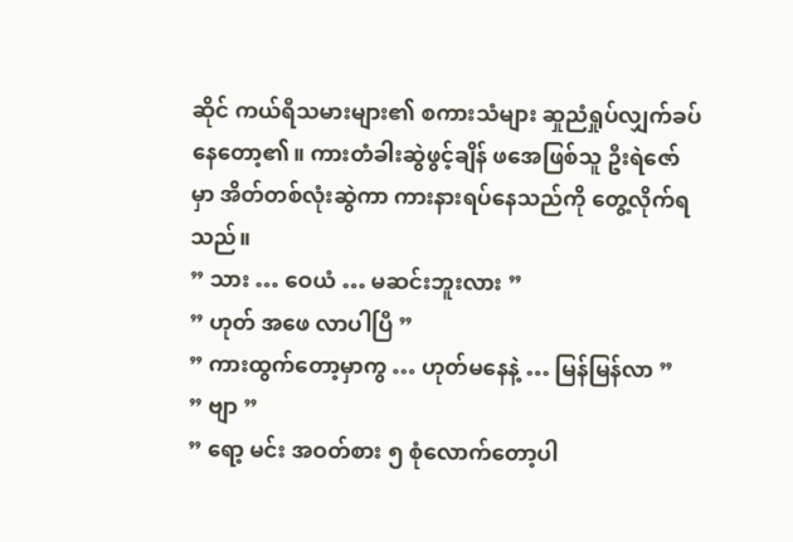ဆိုင် ကယ်ရီသမားများ၏ စကားသံများ ဆှုညံရှုပ်လျှက်ခပ်နေတော့၏။ ကားတံခါးဆွဲဖွင့်ချိန် ဖအေဖြစ်သူ ဦးရဲဇော်မှာ အိတ်တစ်လုံးဆွဲကာ ကားနားရပ်နေသည်ကို တွေ့လိုက်ရသည်။
” သား … ဝေယံ … မဆင်းဘူးလား ”
” ဟုတ် အဖေ လာပါပြီ ”
” ကားထွက်တော့မှာကွ … ဟုတ်မနေနဲ့ … မြန်မြန်လာ ”
” ဗျာ ”
” ရော့ မင်း အဝတ်စား ၅ စုံလောက်တော့ပါ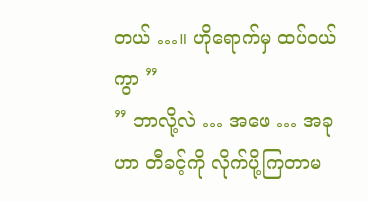တယ် …။ ဟိုရောက်မှ ထပ်ဝယ်ကွာ ”
” ဘာလို့လဲ … အဖေ … အခုဟာ တီခင့်ကို လိုက်ပို့ကြတာမ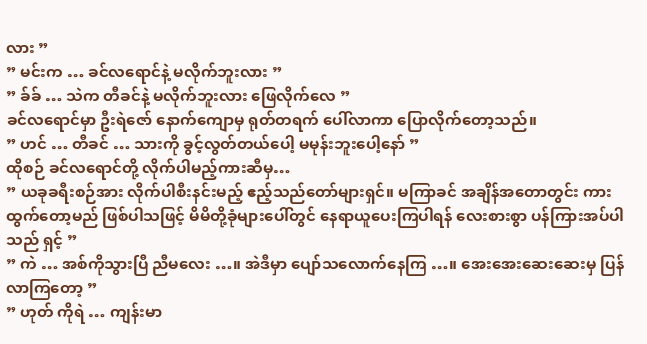လား ”
” မင်းက … ခင်လရောင်နဲ့ မလိုက်ဘူးလား ”
” ခ်ခ် … သဲက တီခင်နဲ့ မလိုက်ဘူးလား ဖြေလိုက်လေ ”
ခင်လရောင်မှာ ဦးရဲဇော် နောက်ကျောမှ ရုတ်တရက် ပေါ်လာကာ ပြောလိုက်တော့သည်။
” ဟင် … တီခင် … သားကို ခွင့်လွတ်တယ်ပေါ့ မမုန်းဘူးပေါ့နော် ”
ထိုစဉ် ခင်လရောင်တို့ လိုက်ပါမည့်ကားဆီမှ…
” ယခုခရီးစဉ်အား လိုက်ပါစီးနင်းမည့် ဧည့်သည်တော်များရှင်။ မကြာခင် အချိန်အတောတွင်း ကားထွက်တော့မည် ဖြစ်ပါသဖြင့် မိမိတို့ခုံများပေါ်တွင် နေရာယူပေးကြပါရန် လေးစားစွာ ပန်ကြားအပ်ပါသည် ရှင့် ”
” ကဲ … အစ်ကိုသွားပြီ ညီမလေး …။ အဲဒီမှာ ပျော်သလောက်နေကြ …။ အေးအေးဆေးဆေးမှ ပြန်လာကြတော့ ”
” ဟုတ် ကိုရဲ … ကျန်းမာ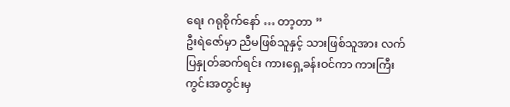ရေး ဂရုစိုက်နော် … တာ့တာ ”
ဦးရဲဇော်မှာ ညီမဖြစ်သူနှင့် သားဖြစ်သူအား လက်ပြနှုတ်ဆက်ရင်း ကားရှေ့ခန်းဝင်ကာ ကားကြီးကွင်းအတွင်းမှ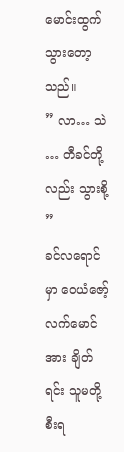မောင်းထွက်သွားတော့သည်။
” လာ… သဲ … တီခင်တို့လည်း သွားစို့ ”
ခင်လရောင်မှာ ဝေယံဇော့်လက်မောင်အား ချိတ်ရင်း သူမတို့စီးရ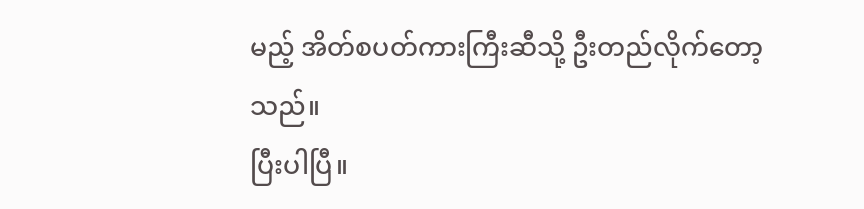မည့် အိတ်စပတ်ကားကြီးဆီသို့ ဦးတည်လိုက်တော့သည်။
ပြီးပါပြီ။